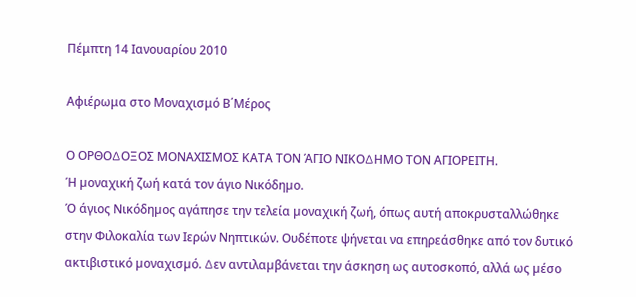Πέμπτη 14 Ιανουαρίου 2010

Αφιέρωμα στο Μοναχισμό Β΄Μέρος

Ο ΟΡΘΟ∆ΟΞΟΣ ΜΟΝΑΧΙΣΜΟΣ ΚΑΤΑ ΤΟΝ ΆΓΙΟ ΝΙΚΟ∆ΗΜΟ ΤΟΝ ΑΓΙΟΡΕΙΤΗ.
Ή µοναχική ζωή κατά τον άγιο Νικόδηµο.
Ό άγιος Νικόδηµος αγάπησε την τελεία µοναχική ζωή, όπως αυτή αποκρυσταλλώθηκε στην Φιλοκαλία των Ιερών Νηπτικών. Ουδέποτε ψήνεται να επηρεάσθηκε από τον δυτικό ακτιβιστικό µοναχισµό. ∆εν αντιλαµβάνεται την άσκηση ως αυτοσκοπό, αλλά ως µέσο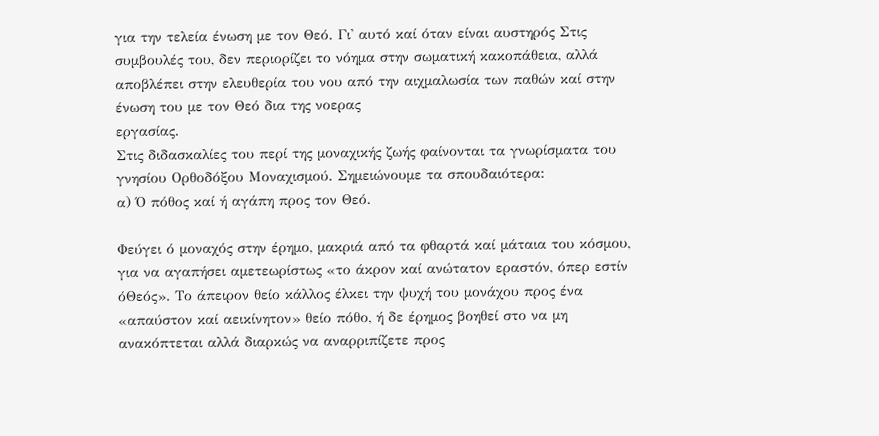για την τελεία ένωση µε τον Θεό. Γι' αυτό καί όταν είναι αυστηρός Στις συµβουλές του, δεν περιορίζει το νόηµα στην σωµατική κακοπάθεια, αλλά αποβλέπει στην ελευθερία του νου από την αιχµαλωσία των παθών καί στην ένωση του µε τον Θεό δια της νοερας
εργασίας.
Στις διδασκαλίες του περί της µοναχικής ζωής φαίνονται τα γνωρίσµατα του γνησίου Ορθοδόξου Μοναχισµού. Σηµειώνουµε τα σπουδαιότερα:
α) Ό πόθος καί ή αγάπη προς τον Θεό.

Φεύγει ό µοναχός στην έρηµο, µακριά από τα φθαρτά καί µάταια του κόσµου, για να αγαπήσει αµετεωρίστως «το άκρον καί ανώτατον εραστόν, όπερ εστίν όΘεός». Το άπειρον θείο κάλλος έλκει την ψυχή του µονάχου προς ένα «απαύστον καί αεικίνητον» θείο πόθο, ή δε έρηµος βοηθεί στο να µη ανακόπτεται αλλά διαρκώς να αναρριπίζετε προς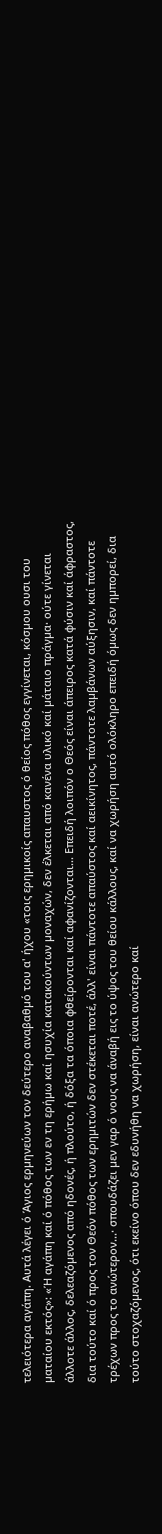τελειότερα αγάπη. Αυτά λέγει ό Άγιος ερµηνεύων τον δεύτερο αναβαθµό του α' ήχου «τοις ερηµικοίς απαυστος ό θείος πόθος εγγίνεται, κόσµου ουσι του µαταίου εκτός»: «Ή αγάπη καί ό πόθος των εν τη ερήµω καί ησυχία κατακούντων µοναχών, δεν έλκεται από κανένα υλικό καί µάταιο πράγµα· ούτε γίνεται άλλοτε άλλος, δελεαζόµενος από ηδονές, ή πλούτο, ή δόξα τα όποια φθείρονται καί αφανίζονται... Επειδή λοιπόν ο Θεός είναι άπειρος κατά φύσιν καί άφραστος, δια τούτο καί ό προς τον Θεόν πόθος των ερηµιτών δεν στέκεται ποτέ, άλλ' είναι πάντοτε απαύστος καί αεικίνητος, πάντοτε λαµβάνων αύξησιν, καί πάντοτε τρέχων προς το ανώτερον...· σπουδάζει µεν γαρ ό νους να άναβή εις το ύψος του θείου κάλλους, καί να χωρήση αυτό ολόκληρο επειδή όµως δεν ηµπορεί, δια τούτο στοχαζόµενος, ότι εκείνο όπου δεν εδυνήθη να χωρήση, είναι ανώτερο καί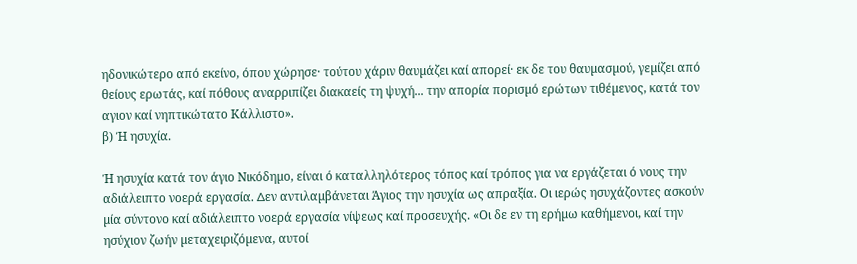ηδονικώτερο από εκείνο, όπου χώρησε· τούτου χάριν θαυµάζει καί απορεί· εκ δε του θαυµασµού, γεµίζει από θείους ερωτάς, καί πόθους αναρριπίζει διακαείς τη ψυχή... την απορία πορισµό ερώτων τιθέµενος, κατά τον αγιον καί νηπτικώτατο Κάλλιστο».
β) Ή ησυχία.

Ή ησυχία κατά τον άγιο Νικόδηµο, είναι ό καταλληλότερος τόπος καί τρόπος για να εργάζεται ό νους την αδιάλειπτο νοερά εργασία. ∆εν αντιλαµβάνεται Άγιος την ησυχία ως απραξία. Οι ιερώς ησυχάζοντες ασκούν µία σύντονο καί αδιάλειπτο νοερά εργασία νίψεως καί προσευχής. «Οι δε εν τη ερήµω καθήµενοι, καί την ησύχιον ζωήν µεταχειριζόµενα, αυτοί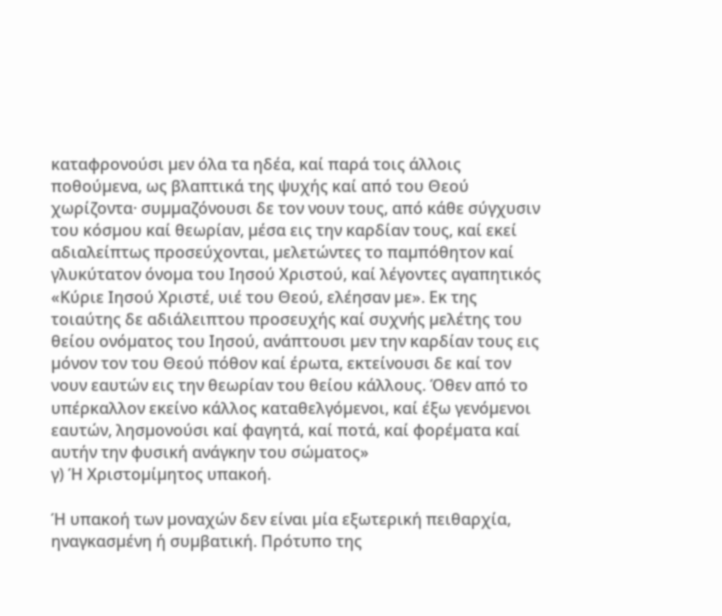καταφρονούσι µεν όλα τα ηδέα, καί παρά τοις άλλοις ποθούµενα, ως βλαπτικά της ψυχής καί από του Θεού χωρίζοντα· συµµαζόνουσι δε τον νουν τους, από κάθε σύγχυσιν του κόσµου καί θεωρίαν, µέσα εις την καρδίαν τους, καί εκεί αδιαλείπτως προσεύχονται, µελετώντες το παµπόθητον καί γλυκύτατον όνοµα του Ιησού Χριστού, καί λέγοντες αγαπητικός «Κύριε Ιησού Χριστέ, υιέ του Θεού, ελέησαν µε». Εκ της τοιαύτης δε αδιάλειπτου προσευχής καί συχνής µελέτης του θείου ονόµατος του Ιησού, ανάπτουσι µεν την καρδίαν τους εις µόνον τον του Θεού πόθον καί έρωτα, εκτείνουσι δε καί τον νουν εαυτών εις την θεωρίαν του θείου κάλλους. Όθεν από το υπέρκαλλον εκείνο κάλλος καταθελγόµενοι, καί έξω γενόµενοι εαυτών, λησµονούσι καί φαγητά, καί ποτά, καί φορέµατα καί αυτήν την φυσική ανάγκην του σώµατος»
γ) Ή Χριστοµίµητος υπακοή.

Ή υπακοή των µοναχών δεν είναι µία εξωτερική πειθαρχία, ηναγκασµένη ή συµβατική. Πρότυπο της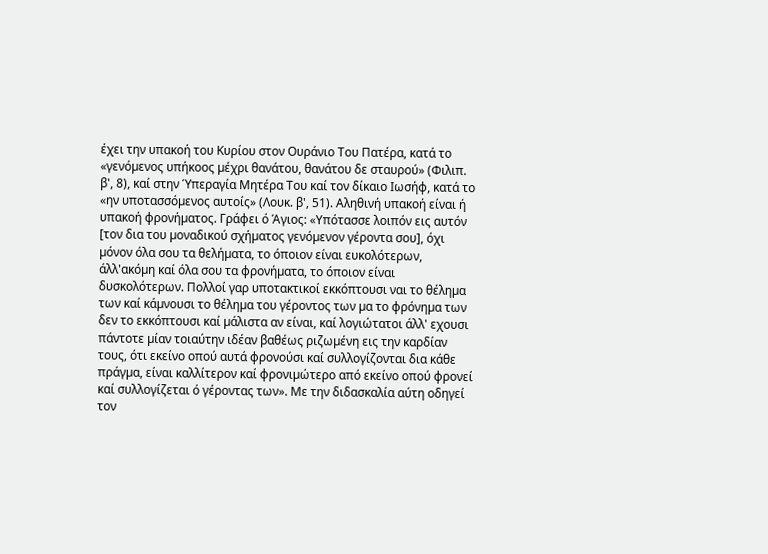έχει την υπακοή του Κυρίου στον Ουράνιο Του Πατέρα, κατά το «γενόµενος υπήκοος µέχρι θανάτου, θανάτου δε σταυρού» (Φιλιπ. β', 8), καί στην Ύπεραγία Μητέρα Του καί τον δίκαιο Ιωσήφ, κατά το «ην υποτασσόµενος αυτοίς» (Λουκ. β', 51). Αληθινή υπακοή είναι ή υπακοή φρονήµατος. Γράφει ό Άγιος: «Υπότασσε λοιπόν εις αυτόν [τον δια του µοναδικού σχήµατος γενόµενον γέροντα σου], όχι µόνον όλα σου τα θελήµατα, το όποιον είναι ευκολότερων, άλλ'ακόµη καί όλα σου τα φρονήµατα, το όποιον είναι δυσκολότερων. Πολλοί γαρ υποτακτικοί εκκόπτουσι ναι το θέληµα των καί κάµνουσι το θέληµα του γέροντος των µα το φρόνηµα των δεν το εκκόπτουσι καί µάλιστα αν είναι, καί λογιώτατοι άλλ' εχουσι πάντοτε µίαν τοιαύτην ιδέαν βαθέως ριζωµένη εις την καρδίαν τους, ότι εκείνο οπού αυτά φρονούσι καί συλλογίζονται δια κάθε πράγµα, είναι καλλίτερον καί φρονιµώτερο από εκείνο οπού φρονεί καί συλλογίζεται ό γέροντας των». Με την διδασκαλία αύτη οδηγεί τον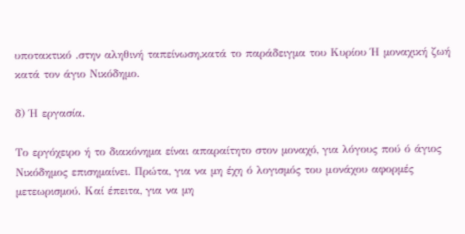υποτακτικό .στην αληθινή ταπείνωση,κατά το παράδειγµα του Κυρίου Ή µοναχική ζωή κατά τον άγιο Νικόδηµο.

δ) Ή εργασία.

Το εργόχειρο ή το διακόνηµα είναι απαραίτητο στον µοναχό, για λόγους πού ό άγιος Νικόδηµος επισηµαίνει. Πρώτα, για να µη έχη ό λογισµός του μονάχου αφορµές µετεωρισµού. Καί έπειτα, για να µη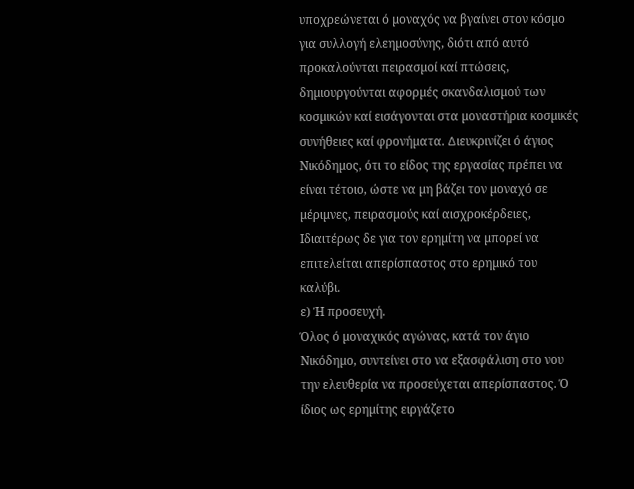υποχρεώνεται ό µοναχός να βγαίνει στον κόσµο για συλλογή ελεηµοσύνης, διότι από αυτό προκαλούνται πειρασµοί καί πτώσεις, δηµιουργούνται αφορµές σκανδαλισµού των κοσµικών καί εισάγονται στα µοναστήρια κοσµικές συνήθειες καί φρονήµατα. ∆ιευκρινίζει ό άγιος Νικόδηµος, ότι το είδος της εργασίας πρέπει να είναι τέτοιο, ώστε να µη βάζει τον µοναχό σε µέριµνες, πειρασµούς καί αισχροκέρδειες, Ιδιαιτέρως δε για τον ερηµίτη να µπορεί να επιτελείται απερίσπαστος στο ερηµικό του καλύβι.
ε) Ή προσευχή.
Όλος ό µοναχικός αγώνας, κατά τον άγιο Νικόδηµο, συντείνει στο να εξασφάλιση στο νου την ελευθερία να προσεύχεται απερίσπαστος. Ό ίδιος ως ερηµίτης ειργάζετο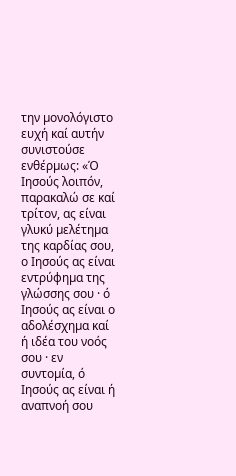την µονολόγιστο ευχή καί αυτήν συνιστούσε ενθέρµως: «Ό Ιησούς λοιπόν, παρακαλώ σε καί τρίτον, ας είναι γλυκύ µελέτηµα της καρδίας σου, ο Ιησούς ας είναι εντρύφηµα της γλώσσης σου · ό Ιησούς ας είναι ο αδολέσχηµα καί ή ιδέα του νοός σου · εν συντοµία, ό Ιησούς ας είναι ή αναπνοή σου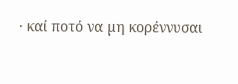· καί ποτό να µη κορέννυσαι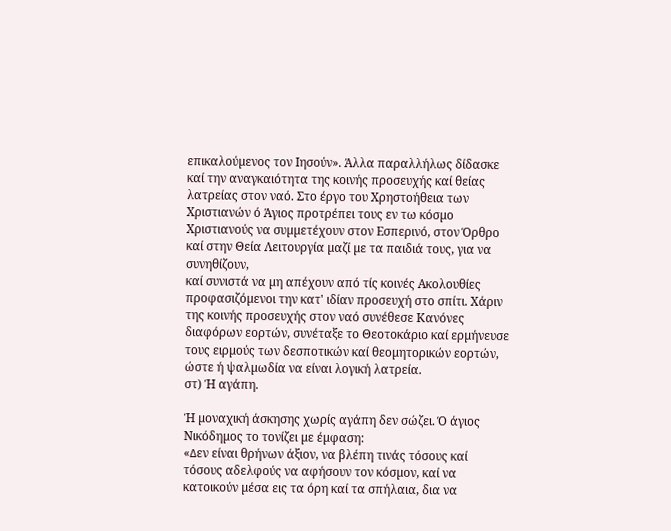επικαλούµενος τον Ιησούν». Άλλα παραλλήλως δίδασκε καί την αναγκαιότητα της κοινής προσευχής καί θείας λατρείας στον ναό. Στο έργο του Χρηστοήθεια των Χριστιανών ό Άγιος προτρέπει τους εν τω κόσµο Χριστιανούς να συµµετέχουν στον Εσπερινό, στον Όρθρο καί στην Θεία Λειτουργία µαζί µε τα παιδιά τους, για να συνηθίζουν,
καί συνιστά να µη απέχουν από τίς κοινές Ακολουθίες προφασιζόµενοι την κατ' ιδίαν προσευχή στο σπίτι. Χάριν της κοινής προσευχής στον ναό συνέθεσε Κανόνες διαφόρων εορτών, συνέταξε το Θεοτοκάριο καί ερµήνευσε τους ειρµούς των δεσποτικών καί θεοµητορικών εορτών, ώστε ή ψαλµωδία να είναι λογική λατρεία.
στ) Ή αγάπη.

Ή µοναχική άσκησης χωρίς αγάπη δεν σώζει. Ό άγιος Νικόδηµος το τονίζει µε έµφαση:
«∆εν είναι θρήνων άξιον, να βλέπη τινάς τόσους καί τόσους αδελφούς να αφήσουν τον κόσµον, καί να κατοικούν µέσα εις τα όρη καί τα σπήλαια, δια να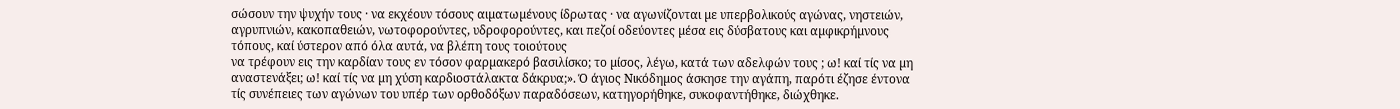σώσουν την ψυχήν τους · να εκχέουν τόσους αιµατωµένους ίδρωτας · να αγωνίζονται µε υπερβολικούς αγώνας, νηστειών, αγρυπνιών, κακοπαθειών, νωτοφορούντες, υδροφορούντες, και πεζοί οδεύοντες µέσα εις δύσβατους και αµφικρήµνους τόπους, καί ύστερον από όλα αυτά, να βλέπη τους τοιούτους
να τρέφουν εις την καρδίαν τους εν τόσον φαρµακερό βασιλίσκο; το µίσος, λέγω, κατά των αδελφών τους ; ω! καί τίς να µη αναστενάξει; ω! καί τίς να µη χύση καρδιοστάλακτα δάκρυα;». Ό άγιος Νικόδηµος άσκησε την αγάπη, παρότι έζησε έντονα τίς συνέπειες των αγώνων του υπέρ των ορθοδόξων παραδόσεων, κατηγορήθηκε, συκοφαντήθηκε, διώχθηκε.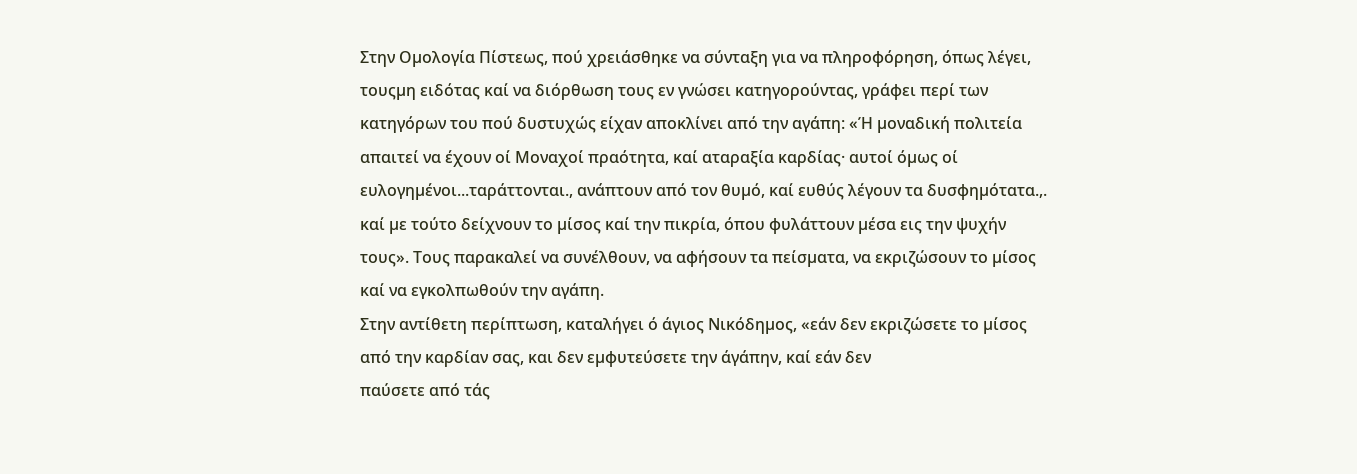Στην Οµολογία Πίστεως, πού χρειάσθηκε να σύνταξη για να πληροφόρηση, όπως λέγει, τουςµη ειδότας καί να διόρθωση τους εν γνώσει κατηγορούντας, γράφει περί των κατηγόρων του πού δυστυχώς είχαν αποκλίνει από την αγάπη: «Ή µοναδική πολιτεία απαιτεί να έχουν οί Μοναχοί πραότητα, καί αταραξία καρδίας· αυτοί όµως οί ευλογηµένοι...ταράττονται., ανάπτουν από τον θυµό, καί ευθύς λέγουν τα δυσφηµότατα.,. καί µε τούτο δείχνουν το µίσος καί την πικρία, όπου φυλάττουν µέσα εις την ψυχήν τους». Τους παρακαλεί να συνέλθουν, να αφήσουν τα πείσµατα, να εκριζώσουν το µίσος καί να εγκολπωθούν την αγάπη.
Στην αντίθετη περίπτωση, καταλήγει ό άγιος Νικόδηµος, «εάν δεν εκριζώσετε το µίσος από την καρδίαν σας, και δεν εµφυτεύσετε την άγάπην, καί εάν δεν
παύσετε από τάς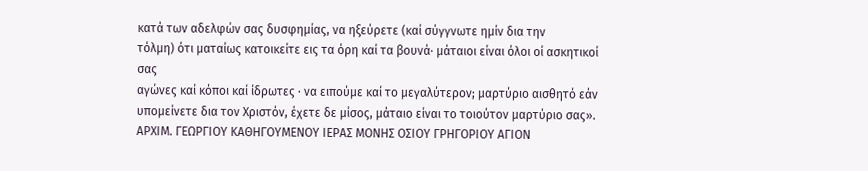κατά των αδελφών σας δυσφηµίας, να ηξεύρετε (καί σύγγνωτε ηµίν δια την
τόλµη) ότι µαταίως κατοικείτε εις τα όρη καί τα βουνά· µάταιοι είναι όλοι οί ασκητικοί σας
αγώνες καί κόποι καί ίδρωτες · να ειπούµε καί το µεγαλύτερον; µαρτύριο αισθητό εάν υποµείνετε δια τον Χριστόν, έχετε δε µίσος, µάταιο είναι το τοιούτον µαρτύριο σας».
ΑΡΧΙΜ. ΓΕΩΡΓΙΟΥ ΚΑΘΗΓΟΥΜΕΝΟΥ ΙΕΡΑΣ ΜΟΝΗΣ ΟΣΙΟΥ ΓΡΗΓΟΡΙΟΥ ΑΓΙΟΝ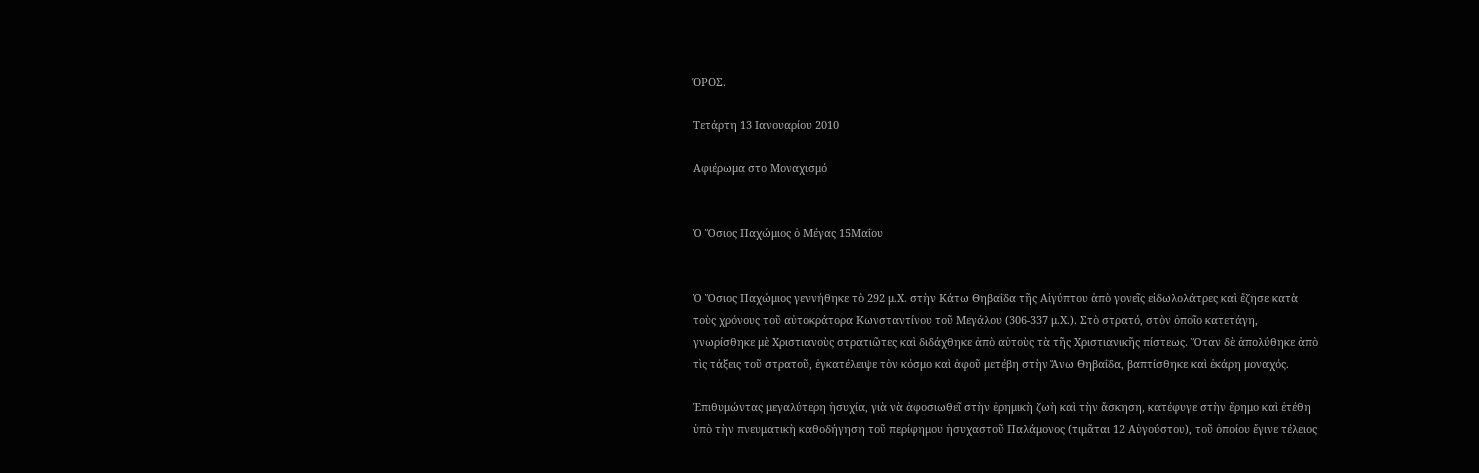ΌΡΟΣ.

Τετάρτη 13 Ιανουαρίου 2010

Αφιέρωμα στο Μοναχισμό


Ὁ Ὅσιος Παχώμιος ὁ Μέγας 15Μαΐου


Ὁ Ὅσιος Παχώμιος γεννήθηκε τὸ 292 μ.Χ. στὴν Κάτω Θηβαΐδα τῆς Αἰγύπτου ἀπὸ γονεῖς εἰδωλολάτρες καὶ ἔζησε κατὰ τοὺς χρόνους τοῦ αὐτοκράτορα Κωνσταντίνου τοῦ Μεγάλου (306-337 μ.Χ.). Στὸ στρατό, στὸν ὁποῖο κατετάγη, γνωρίσθηκε μὲ Χριστιανοὺς στρατιῶτες καὶ διδάχθηκε ἀπὸ αὐτοὺς τὰ τῆς Χριστιανικῆς πίστεως. Ὅταν δὲ ἀπολύθηκε ἀπὸ τὶς τάξεις τοῦ στρατοῦ, ἐγκατέλειψε τὸν κόσμο καὶ ἀφοῦ μετέβη στὴν Ἄνω Θηβαΐδα, βαπτίσθηκε καὶ ἐκάρη μοναχός.

Ἐπιθυμώντας μεγαλύτερη ἡσυχία, γιὰ νὰ ἀφοσιωθεῖ στὴν ἐρημικὴ ζωὴ καὶ τὴν ἄσκηση, κατέφυγε στὴν ἔρημο καὶ ἐτέθη ὑπὸ τὴν πνευματικὴ καθοδήγηση τοῦ περίφημου ἠσυχαστοῦ Παλάμονος (τιμᾶται 12 Αὐγούστου), τοῦ ὁποίου ἔγινε τέλειος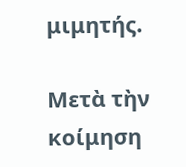μιμητής.

Μετὰ τὴν κοίμηση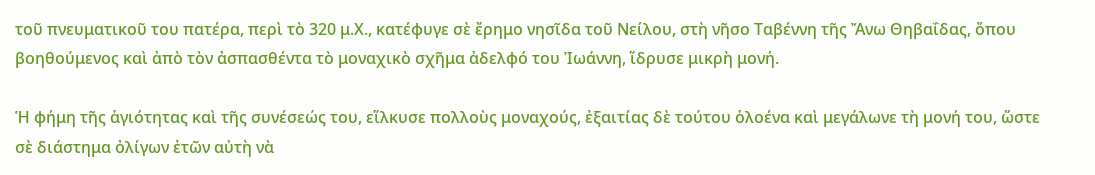τοῦ πνευματικοῦ του πατέρα, περὶ τὸ 320 μ.Χ., κατέφυγε σὲ ἔρημο νησῖδα τοῦ Νείλου, στὴ νῆσο Ταβέννη τῆς Ἄνω Θηβαΐδας, ὅπου βοηθούμενος καὶ ἀπὸ τὸν ἀσπασθέντα τὸ μοναχικὸ σχῆμα ἀδελφό του Ἰωάννη, ἵδρυσε μικρὴ μονή.

Ἡ φήμη τῆς ἁγιότητας καὶ τῆς συνέσεώς του, εἵλκυσε πολλοὺς μοναχούς, ἐξαιτίας δὲ τούτου ὁλοένα καὶ μεγάλωνε τὴ μονή του, ὥστε σὲ διάστημα ὀλίγων ἐτῶν αὐτὴ νὰ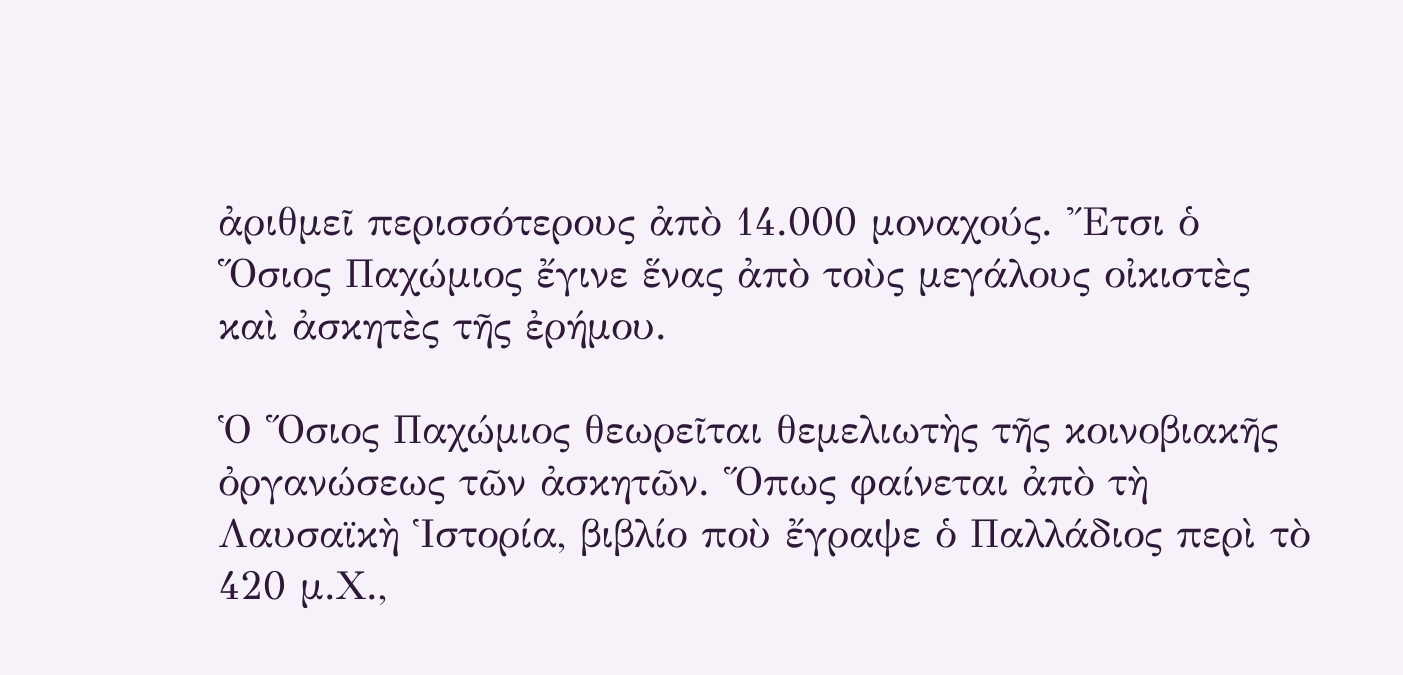ἀριθμεῖ περισσότερους ἀπὸ 14.000 μοναχούς. Ἔτσι ὁ Ὅσιος Παχώμιος ἔγινε ἕνας ἀπὸ τοὺς μεγάλους οἰκιστὲς καὶ ἀσκητὲς τῆς ἐρήμου.

Ὁ Ὅσιος Παχώμιος θεωρεῖται θεμελιωτὴς τῆς κοινοβιακῆς ὀργανώσεως τῶν ἀσκητῶν. Ὅπως φαίνεται ἀπὸ τὴ Λαυσαϊκὴ Ἱστορία, βιβλίο ποὺ ἔγραψε ὁ Παλλάδιος περὶ τὸ 420 μ.Χ.,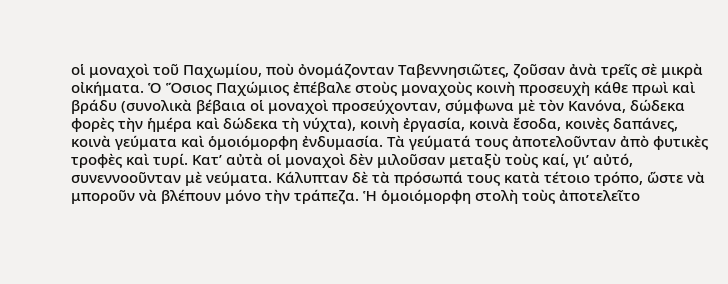οἱ μοναχοὶ τοῦ Παχωμίου, ποὺ ὀνομάζονταν Ταβεννησιῶτες, ζοῦσαν ἀνὰ τρεῖς σὲ μικρὰ οἰκήματα. Ὁ Ὅσιος Παχώμιος ἐπέβαλε στοὺς μοναχοὺς κοινὴ προσευχὴ κάθε πρωὶ καὶ βράδυ (συνολικὰ βέβαια οἱ μοναχοὶ προσεύχονταν, σύμφωνα μὲ τὸν Κανόνα, δώδεκα φορὲς τὴν ἡμέρα καὶ δώδεκα τὴ νύχτα), κοινὴ ἐργασία, κοινὰ ἔσοδα, κοινὲς δαπάνες, κοινὰ γεύματα καὶ ὁμοιόμορφη ἐνδυμασία. Τὰ γεύματά τους ἀποτελοῦνταν ἀπὸ φυτικὲς τροφὲς καὶ τυρί. Κατ’ αὐτὰ οἱ μοναχοὶ δὲν μιλοῦσαν μεταξὺ τοὺς καί, γι’ αὐτό, συνεννοοῦνταν μὲ νεύματα. Κάλυπταν δὲ τὰ πρόσωπά τους κατὰ τέτοιο τρόπο, ὥστε νὰ μποροῦν νὰ βλέπουν μόνο τὴν τράπεζα. Ἡ ὁμοιόμορφη στολὴ τοὺς ἀποτελεῖτο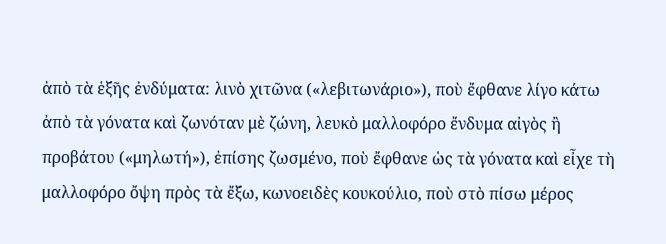ἀπὸ τὰ ἑξῆς ἐνδύματα: λινὸ χιτῶνα («λεβιτωνάριο»), ποὺ ἔφθανε λίγο κάτω ἀπὸ τὰ γόνατα καὶ ζωνόταν μὲ ζώνη, λευκὸ μαλλοφόρο ἔνδυμα αἰγὸς ἢ προβάτου («μηλωτή»), ἐπίσης ζωσμένο, ποὺ ἔφθανε ὡς τὰ γόνατα καὶ εἶχε τὴ μαλλοφόρο ὄψη πρὸς τὰ ἔξω, κωνοειδὲς κουκούλιο, ποὺ στὸ πίσω μέρος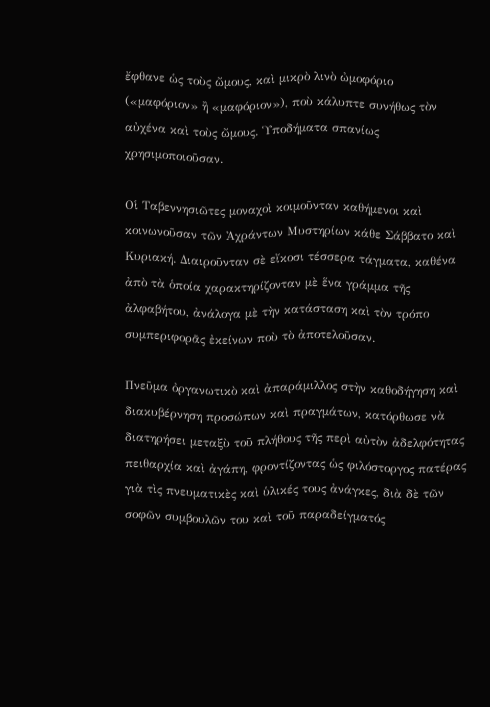ἔφθανε ὡς τοὺς ὤμους, καὶ μικρὸ λινὸ ὠμοφόριο («μαφόριον» ἢ «μαφόριον»), ποὺ κάλυπτε συνήθως τὸν αὐχένα καὶ τοὺς ὤμους. Ὑποδήματα σπανίως χρησιμοποιοῦσαν.

Οἱ Ταβεννησιῶτες μοναχοὶ κοιμοῦνταν καθήμενοι καὶ κοινωνοῦσαν τῶν Ἀχράντων Μυστηρίων κάθε Σάββατο καὶ Κυριακή. Διαιροῦνταν σὲ εἴκοσι τέσσερα τάγματα, καθένα ἀπὸ τὰ ὁποία χαρακτηρίζονταν μὲ ἕνα γράμμα τῆς ἀλφαβήτου, ἀνάλογα μὲ τὴν κατάσταση καὶ τὸν τρόπο συμπεριφορᾶς ἐκείνων ποὺ τὸ ἀποτελοῦσαν.

Πνεῦμα ὀργανωτικὸ καὶ ἀπαράμιλλος στὴν καθοδήγηση καὶ διακυβέρνηση προσώπων καὶ πραγμάτων, κατόρθωσε νὰ διατηρήσει μεταξὺ τοῦ πλήθους τῆς περὶ αὐτὸν ἀδελφότητας πειθαρχία καὶ ἀγάπη, φροντίζοντας ὡς φιλόστοργος πατέρας γιὰ τὶς πνευματικὲς καὶ ὑλικές τους ἀνάγκες, διὰ δὲ τῶν σοφῶν συμβουλῶν του καὶ τοῦ παραδείγματός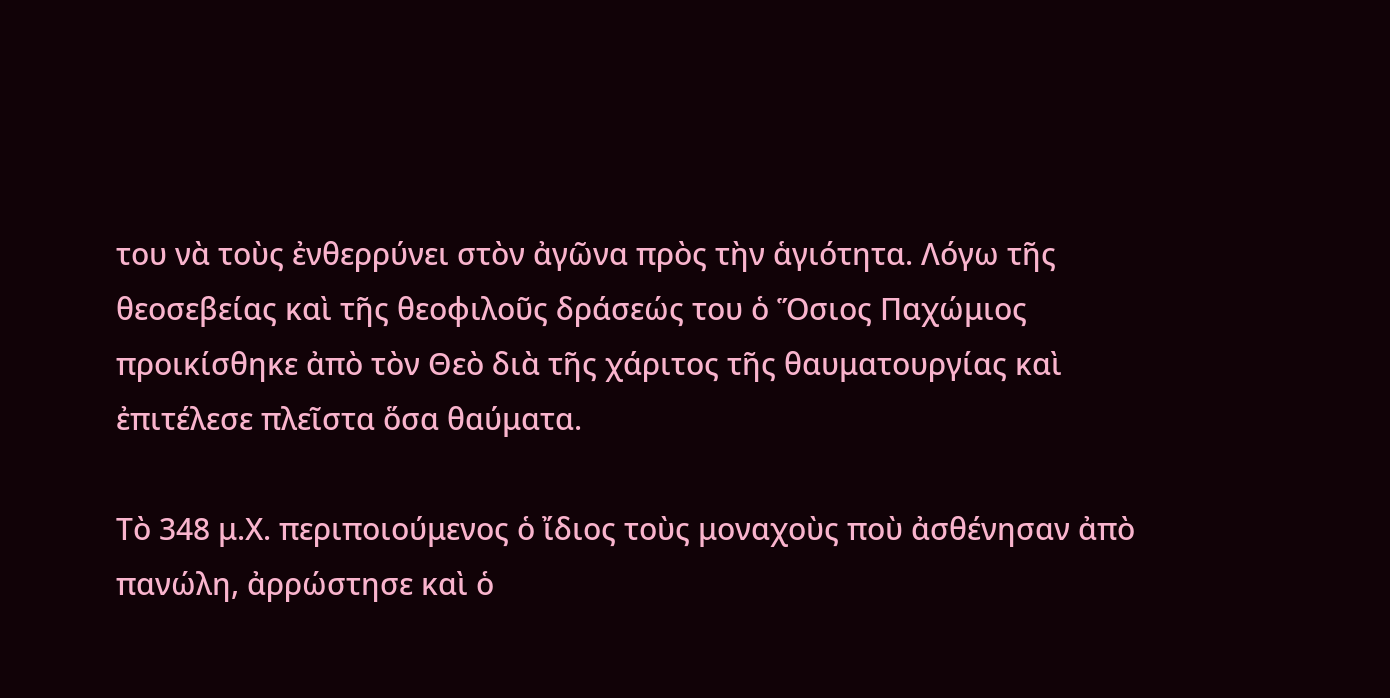του νὰ τοὺς ἐνθερρύνει στὸν ἀγῶνα πρὸς τὴν ἁγιότητα. Λόγω τῆς θεοσεβείας καὶ τῆς θεοφιλοῦς δράσεώς του ὁ Ὅσιος Παχώμιος προικίσθηκε ἀπὸ τὸν Θεὸ διὰ τῆς χάριτος τῆς θαυματουργίας καὶ ἐπιτέλεσε πλεῖστα ὅσα θαύματα.

Τὸ 348 μ.Χ. περιποιούμενος ὁ ἴδιος τοὺς μοναχοὺς ποὺ ἀσθένησαν ἀπὸ πανώλη, ἀρρώστησε καὶ ὁ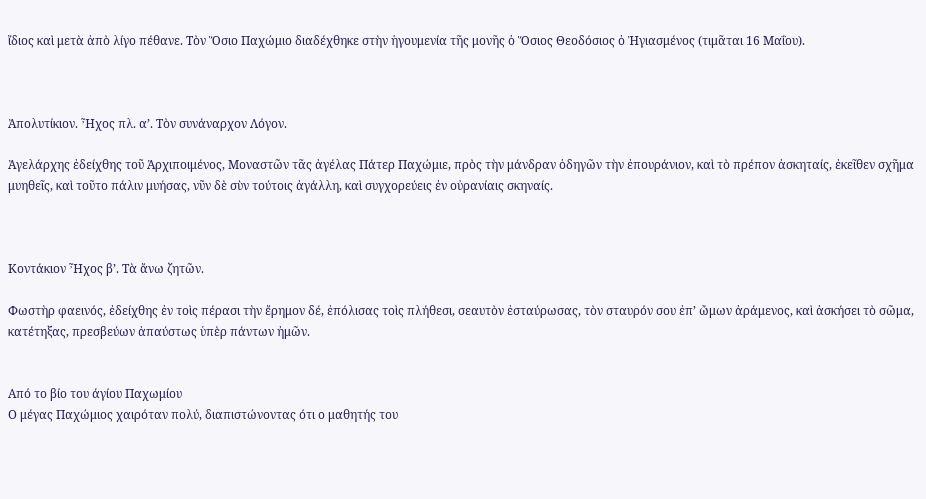ἴδιος καὶ μετὰ ἀπὸ λίγο πέθανε. Τὸν Ὅσιο Παχώμιο διαδέχθηκε στὴν ἡγουμενία τῆς μονῆς ὁ Ὅσιος Θεοδόσιος ὁ Ἠγιασμένος (τιμᾶται 16 Μαΐου).



Ἀπολυτίκιον. Ἦχος πλ. α’. Τὸν συνάναρχον Λόγον.

Ἀγελάρχης ἐδείχθης τοῦ Ἀρχιποιμένος, Μοναστῶν τᾶς ἀγέλας Πάτερ Παχώμιε, πρὸς τὴν μάνδραν ὁδηγῶν τὴν ἐπουράνιον, καὶ τὸ πρέπον ἀσκηταίς, ἐκεῖθεν σχῆμα μυηθεῖς, καὶ τοῦτο πάλιν μυήσας, νῦν δὲ σὺν τούτοις ἀγάλλη, καὶ συγχορεύεις ἐν οὐρανίαις σκηναίς.



Κοντάκιον Ἦχος β’. Τὰ ἄνω ζητῶν.

Φωστὴρ φαεινός, ἐδείχθης ἐν τοὶς πέρασι τὴν ἔρημον δέ, ἐπόλισας τοὶς πλήθεσι, σεαυτὸν ἐσταύρωσας, τὸν σταυρόν σου ἐπ’ ὤμων ἀράμενος, καὶ ἀσκήσει τὸ σῶμα, κατέτηξας, πρεσβεύων ἀπαύστως ὑπὲρ πάντων ἠμῶν.


Από το βίο του άγίου Παχωμίου
Ο μέγας Παχώμιος χαιρόταν πολύ, διαπιστώνοντας ότι ο μαθητής του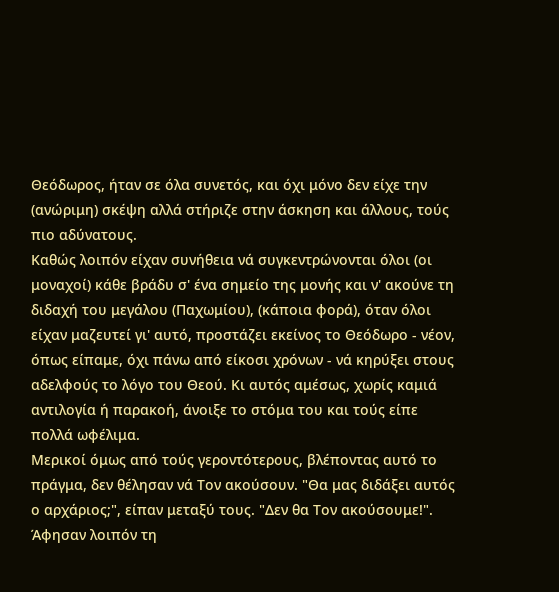Θεόδωρος, ήταν σε όλα συνετός, και όχι μόνο δεν είχε την (ανώριμη) σκέψη αλλά στήριζε στην άσκηση και άλλους, τούς πιο αδύνατους.
Καθώς λοιπόν είχαν συνήθεια νά συγκεντρώνονται όλοι (οι μοναχοί) κάθε βράδυ σ' ένα σημείο της μονής και ν' ακούνε τη διδαχή του μεγάλου (Παχωμίου), (κάποια φορά), όταν όλοι είχαν μαζευτεί γι' αυτό, προστάζει εκείνος το Θεόδωρο - νέον, όπως είπαμε, όχι πάνω από είκοσι χρόνων - νά κηρύξει στους αδελφούς το λόγο του Θεού. Κι αυτός αμέσως, χωρίς καμιά αντιλογία ή παρακοή, άνοιξε το στόμα του και τούς είπε πολλά ωφέλιμα.
Μερικοί όμως από τούς γεροντότερους, βλέποντας αυτό το πράγμα, δεν θέλησαν νά Τον ακούσουν. "Θα μας διδάξει αυτός ο αρχάριος;", είπαν μεταξύ τους. "Δεν θα Τον ακούσουμε!". Άφησαν λοιπόν τη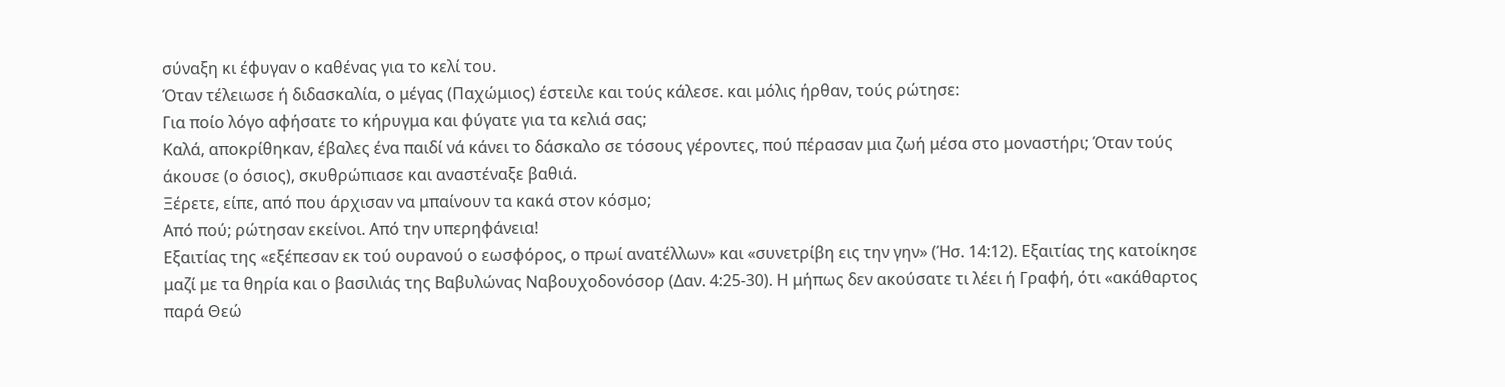σύναξη κι έφυγαν ο καθένας για το κελί του.
Όταν τέλειωσε ή διδασκαλία, ο μέγας (Παχώμιος) έστειλε και τούς κάλεσε. και μόλις ήρθαν, τούς ρώτησε:
Για ποίο λόγο αφήσατε το κήρυγμα και φύγατε για τα κελιά σας;
Καλά, αποκρίθηκαν, έβαλες ένα παιδί νά κάνει το δάσκαλο σε τόσους γέροντες, πού πέρασαν μια ζωή μέσα στο μοναστήρι; Όταν τούς άκουσε (ο όσιος), σκυθρώπιασε και αναστέναξε βαθιά.
Ξέρετε, είπε, από που άρχισαν να μπαίνουν τα κακά στον κόσμο;
Από πού; ρώτησαν εκείνοι. Από την υπερηφάνεια!
Εξαιτίας της «εξέπεσαν εκ τού ουρανού ο εωσφόρος, ο πρωί ανατέλλων» και «συνετρίβη εις την γην» (Ήσ. 14:12). Εξαιτίας της κατοίκησε μαζί με τα θηρία και ο βασιλιάς της Βαβυλώνας Ναβουχοδονόσορ (Δαν. 4:25-30). Η μήπως δεν ακούσατε τι λέει ή Γραφή, ότι «ακάθαρτος παρά Θεώ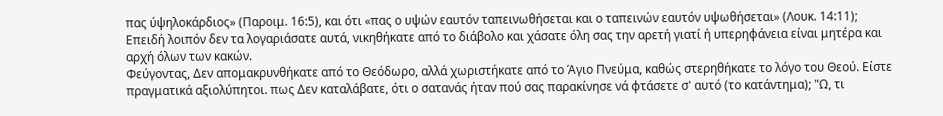πας ύψηλοκάρδιος» (Παροιμ. 16:5), και ότι «πας ο υψών εαυτόν ταπεινωθήσεται και ο ταπεινών εαυτόν υψωθήσεται» (Λουκ. 14:11);
Επειδή λοιπόν δεν τα λογαριάσατε αυτά, νικηθήκατε από το διάβολο και χάσατε όλη σας την αρετή γιατί ή υπερηφάνεια είναι μητέρα και αρχή όλων των κακών.
Φεύγοντας, Δεν απομακρυνθήκατε από το Θεόδωρο, αλλά χωριστήκατε από το Άγιο Πνεύμα, καθώς στερηθήκατε το λόγο του Θεού. Είστε πραγματικά αξιολύπητοι. πως Δεν καταλάβατε, ότι ο σατανάς ήταν πού σας παρακίνησε νά φτάσετε σ' αυτό (το κατάντημα); "Ω, τι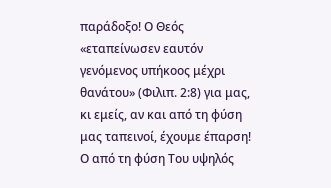παράδοξο! Ο Θεός «εταπείνωσεν εαυτόν γενόμενος υπήκοος μέχρι θανάτου» (Φιλιπ. 2:8) για μας, κι εμείς, αν και από τη φύση μας ταπεινοί, έχουμε έπαρση! Ο από τη φύση Του υψηλός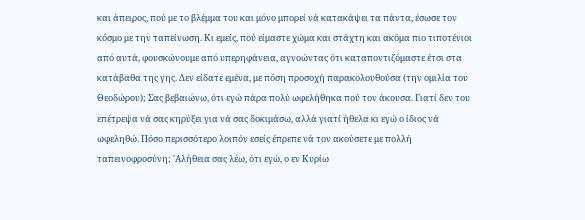και άπειρος, πού με το βλέμμα του και μόνο μπορεί νά κατακάψει τα πάντα, έσωσε τον κόσμο με την ταπείνωση. Κι εμείς, πού είμαστε χώμα και στάχτη και ακόμα πιο τιποτένιοι από αυτά, φουσκώνουμε από υπερηφάνεια, αγνοώντας ότι καταποντιζόμαστε έτσι στα κατάβαθα της γης. Δεν είδατε εμένα, με πόση προσοχή παρακολουθούσα (την ομιλία του Θεοδώρου); Σας βεβαιώνω, ότι εγώ πάρα πολύ ωφελήθηκα πού τον άκουσα. Γιατί δεν του επέτρεψα νά σας κηρύξει για νά σας δοκιμάσω, αλλά γιατί ήθελα κι εγώ ο ίδιος νά ωφεληθώ. Πόσο περισσότερο λοιπόν εσείς έπρεπε νά τον ακούσετε με πολλή ταπεινοφροσύνη; 'Αλήθεια σας λέω, ότι εγώ, ο εν Κυρίω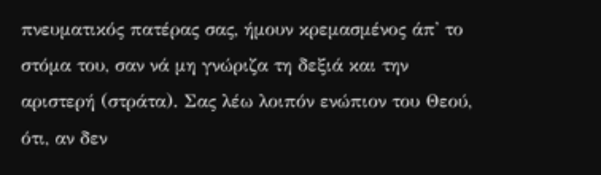πνευματικός πατέρας σας, ήμουν κρεμασμένος άπ' το στόμα του, σαν νά μη γνώριζα τη δεξιά και την αριστερή (στράτα). Σας λέω λοιπόν ενώπιον του Θεού, ότι, αν δεν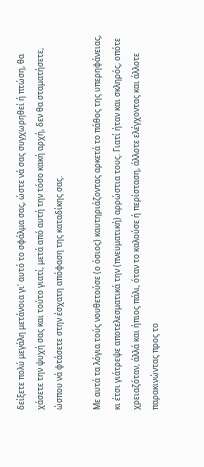δείξετε πολύ μεγάλη μετάνοια γι' αυτό το σφάλμα σας, ώστε νά σας συγχωρηθεί ή πτώση, θα χάσετε την ψυχή σας και τούτο γιατί, μετά από αυτή την τόσο κακή αρχή, δεν θα σταματήσετε, ώσπου νά φτάσετε στην έσχατη απόφαση της καταδίκης σας.

Με αυτά τα λόγια τούς νουθετούσε (ο όσιος) καυτηριάζοντας αρκετά το πάθος της υπερηφάνειας, κι έτσι γιάτρεψε αποτελεσματικά την (πνευματική) αρρώστια τους. Γιατί ήταν και σκληρός, οπότε χρειαζόταν, άλλά και ήπιος πάλι, όταν το καλούσε ή περίσταση, άλλοτε ελέγχοντας και άλλοτε παρακινώντας προς το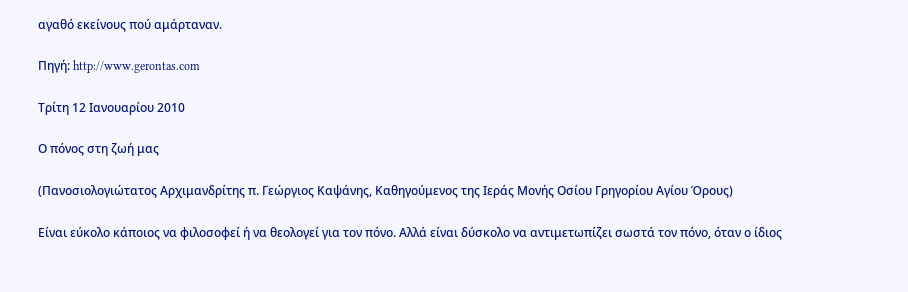αγαθό εκείνους πού αμάρταναν.

Πηγή: http://www.gerontas.com

Τρίτη 12 Ιανουαρίου 2010

Ο πόνος στη ζωή μας

(Πανοσιολογιώτατος Αρχιμανδρίτης π. Γεώργιος Καψάνης, Καθηγούμενος της Ιεράς Μονής Οσίου Γρηγορίου Αγίου Όρους)

Είναι εύκολο κάποιος να φιλοσοφεί ή να θεολογεί για τον πόνο. Αλλά είναι δύσκολο να αντιμετωπίζει σωστά τον πόνο, όταν ο ίδιος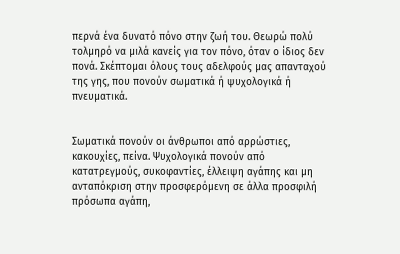περνά ένα δυνατό πόνο στην ζωή του. Θεωρώ πολύ τολμηρό να μιλά κανείς για τον πόνο, όταν ο ίδιος δεν πονά. Σκέπτομαι όλους τους αδελφούς μας απανταχού της γης, που πονούν σωματικά ή ψυχολογικά ή πνευματικά.


Σωματικά πονούν οι άνθρωποι από αρρώστιες, κακουχίες, πείνα. Ψυχολογικά πονούν από κατατρεγμούς, συκοφαντίες, έλλειψη αγάπης και μη ανταπόκριση στην προσφερόμενη σε άλλα προσφιλή πρόσωπα αγάπη,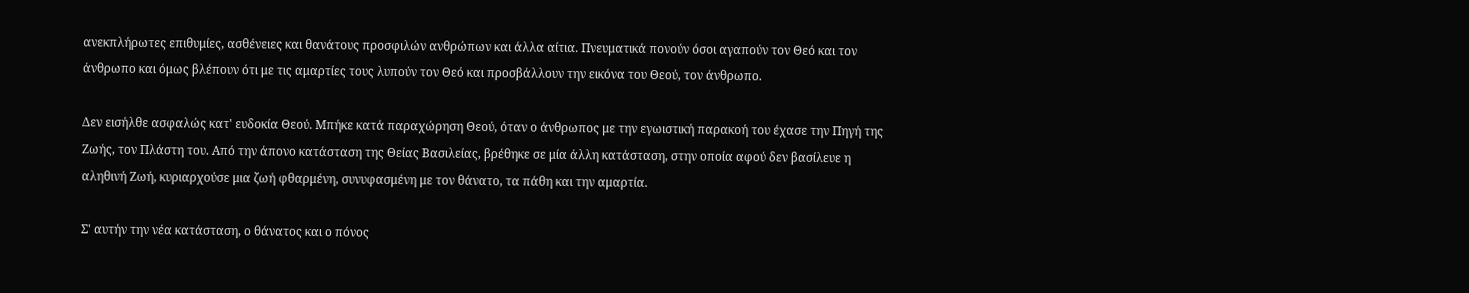ανεκπλήρωτες επιθυμίες, ασθένειες και θανάτους προσφιλών ανθρώπων και άλλα αίτια. Πνευματικά πονούν όσοι αγαπούν τον Θεό και τον άνθρωπο και όμως βλέπουν ότι με τις αμαρτίες τους λυπούν τον Θεό και προσβάλλουν την εικόνα του Θεού, τον άνθρωπο.

Δεν εισήλθε ασφαλώς κατ' ευδοκία Θεού. Μπήκε κατά παραχώρηση Θεού, όταν ο άνθρωπος με την εγωιστική παρακοή του έχασε την Πηγή της Ζωής, τον Πλάστη του. Από την άπονο κατάσταση της Θείας Βασιλείας, βρέθηκε σε μία άλλη κατάσταση, στην οποία αφού δεν βασίλευε η αληθινή Ζωή, κυριαρχούσε μια ζωή φθαρμένη, συνυφασμένη με τον θάνατο, τα πάθη και την αμαρτία.

Σ' αυτήν την νέα κατάσταση, ο θάνατος και ο πόνος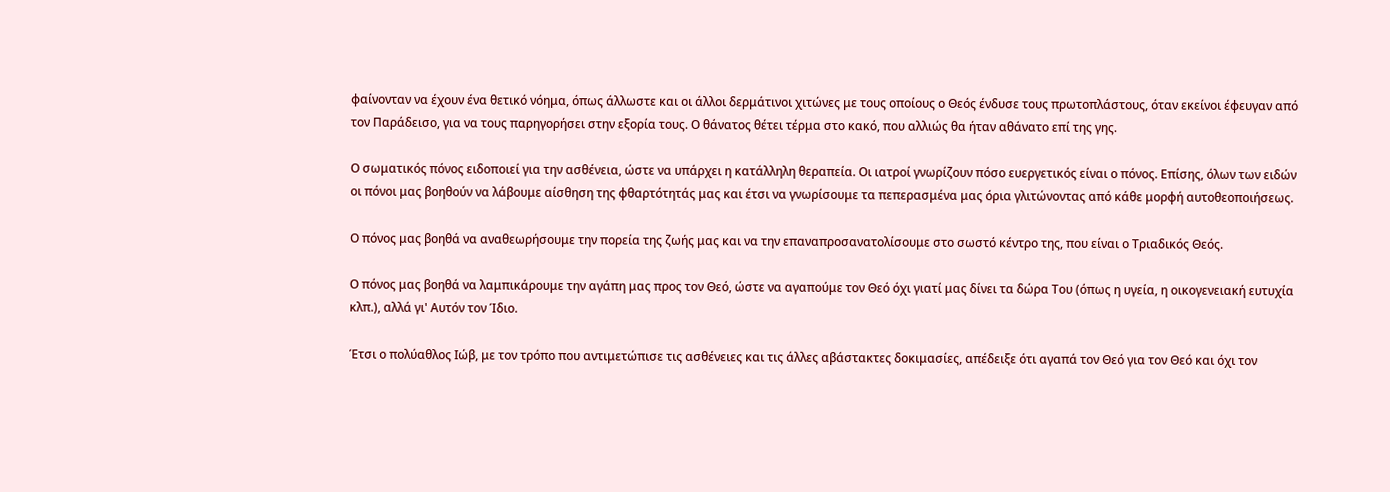φαίνονταν να έχουν ένα θετικό νόημα, όπως άλλωστε και οι άλλοι δερμάτινοι χιτώνες με τους οποίους ο Θεός ένδυσε τους πρωτοπλάστους, όταν εκείνοι έφευγαν από τον Παράδεισο, για να τους παρηγορήσει στην εξορία τους. Ο θάνατος θέτει τέρμα στο κακό, που αλλιώς θα ήταν αθάνατο επί της γης.

Ο σωματικός πόνος ειδοποιεί για την ασθένεια, ώστε να υπάρχει η κατάλληλη θεραπεία. Οι ιατροί γνωρίζουν πόσο ευεργετικός είναι ο πόνος. Επίσης, όλων των ειδών οι πόνοι μας βοηθούν να λάβουμε αίσθηση της φθαρτότητάς μας και έτσι να γνωρίσουμε τα πεπερασμένα μας όρια γλιτώνοντας από κάθε μορφή αυτοθεοποιήσεως.

Ο πόνος μας βοηθά να αναθεωρήσουμε την πορεία της ζωής μας και να την επαναπροσανατολίσουμε στο σωστό κέντρο της, που είναι ο Τριαδικός Θεός.

Ο πόνος μας βοηθά να λαμπικάρουμε την αγάπη μας προς τον Θεό, ώστε να αγαπούμε τον Θεό όχι γιατί μας δίνει τα δώρα Του (όπως η υγεία, η οικογενειακή ευτυχία κλπ.), αλλά γι' Αυτόν τον Ίδιο.

Έτσι ο πολύαθλος Ιώβ, με τον τρόπο που αντιμετώπισε τις ασθένειες και τις άλλες αβάστακτες δοκιμασίες, απέδειξε ότι αγαπά τον Θεό για τον Θεό και όχι τον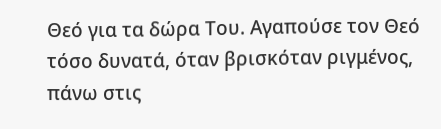Θεό για τα δώρα Του. Αγαπούσε τον Θεό τόσο δυνατά, όταν βρισκόταν ριγμένος, πάνω στις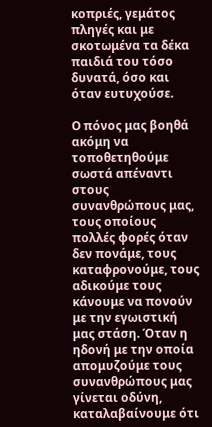κοπριές, γεμάτος πληγές και με σκοτωμένα τα δέκα παιδιά του τόσο δυνατά, όσο και όταν ευτυχούσε.

Ο πόνος μας βοηθά ακόμη να τοποθετηθούμε σωστά απέναντι στους συνανθρώπους μας, τους οποίους πολλές φορές όταν δεν πονάμε, τους καταφρονούμε, τους αδικούμε τους κάνουμε να πονούν με την εγωιστική μας στάση. Όταν η ηδονή με την οποία απομυζούμε τους συνανθρώπους μας γίνεται οδύνη, καταλαβαίνουμε ότι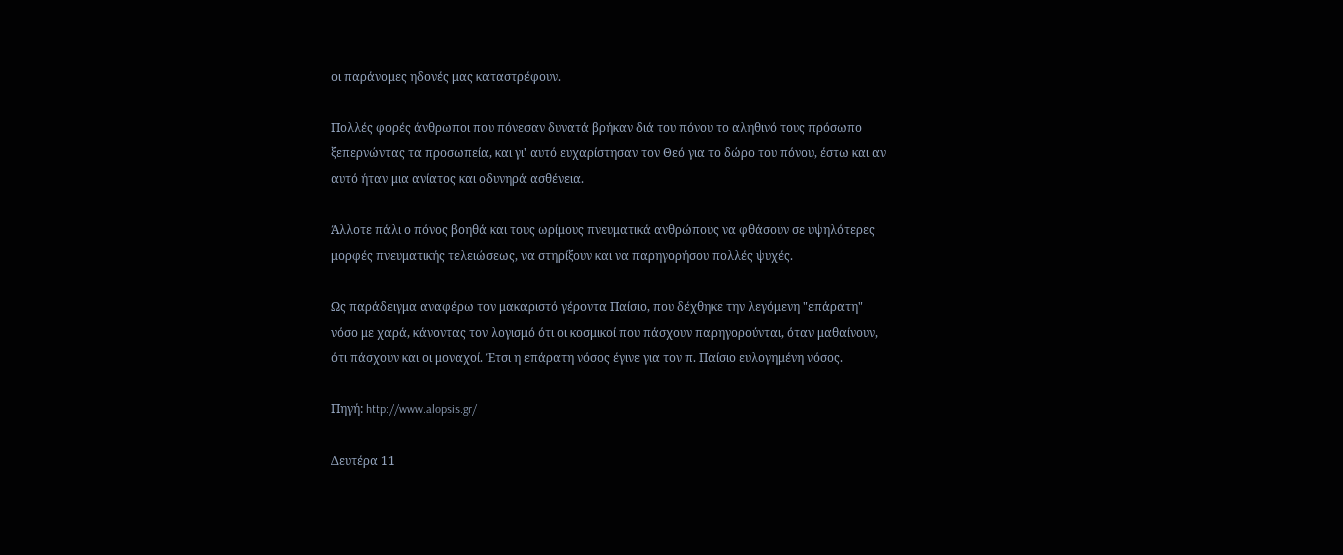οι παράνομες ηδονές μας καταστρέφουν.

Πολλές φορές άνθρωποι που πόνεσαν δυνατά βρήκαν διά του πόνου το αληθινό τους πρόσωπο ξεπερνώντας τα προσωπεία, και γι' αυτό ευχαρίστησαν τον Θεό για το δώρο του πόνου, έστω και αν αυτό ήταν μια ανίατος και οδυνηρά ασθένεια.

Άλλοτε πάλι ο πόνος βοηθά και τους ωρίμους πνευματικά ανθρώπους να φθάσουν σε υψηλότερες μορφές πνευματικής τελειώσεως, να στηρίξουν και να παρηγορήσου πολλές ψυχές.

Ως παράδειγμα αναφέρω τον μακαριστό γέροντα Παίσιο, που δέχθηκε την λεγόμενη "επάρατη" νόσο με χαρά, κάνοντας τον λογισμό ότι οι κοσμικοί που πάσχουν παρηγορούνται, όταν μαθαίνουν, ότι πάσχουν και οι μοναχοί. Έτσι η επάρατη νόσος έγινε για τον π. Παίσιο ευλογημένη νόσος.

Πηγή: http://www.alopsis.gr/

Δευτέρα 11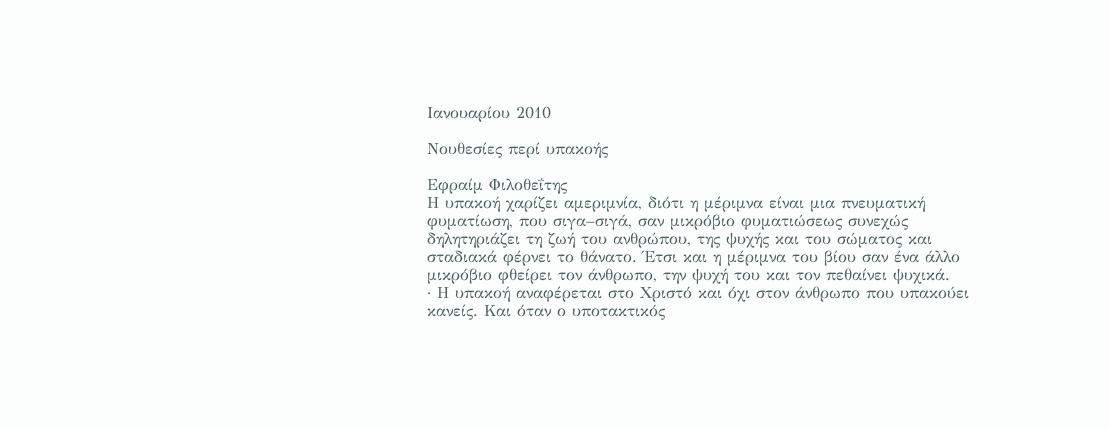Ιανουαρίου 2010

Νουθεσίες περί υπακοής

Εφραίμ Φιλοθεΐτης
Η υπακοή χαρίζει αμεριμνία, διότι η μέριμνα είναι μια πνευματική φυματίωση, που σιγα–σιγά, σαν μικρόβιο φυματιώσεως συνεχώς δηλητηριάζει τη ζωή του ανθρώπου, της ψυχής και του σώματος και σταδιακά φέρνει το θάνατο. Έτσι και η μέριμνα του βίου σαν ένα άλλο μικρόβιο φθείρει τον άνθρωπο, την ψυχή του και τον πεθαίνει ψυχικά.
· Η υπακοή αναφέρεται στο Χριστό και όχι στον άνθρωπο που υπακούει κανείς. Και όταν ο υποτακτικός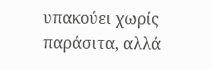υπακούει χωρίς παράσιτα, αλλά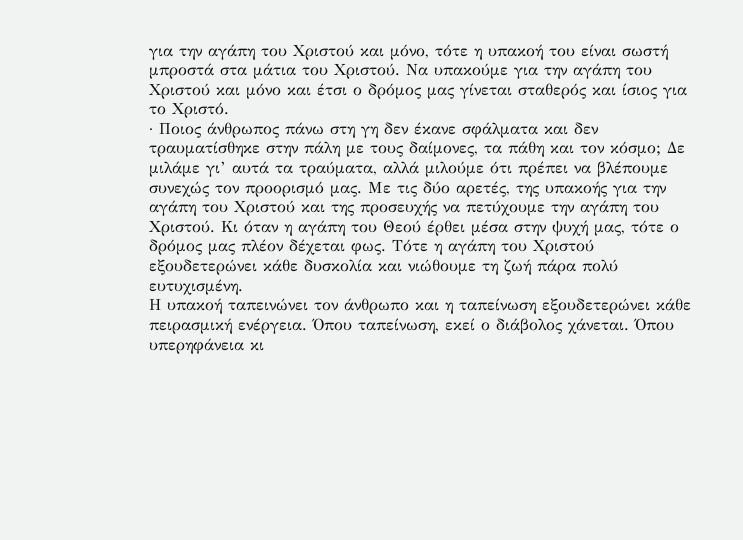για την αγάπη του Χριστού και μόνο, τότε η υπακοή του είναι σωστή μπροστά στα μάτια του Χριστού. Να υπακούμε για την αγάπη του Χριστού και μόνο και έτσι ο δρόμος μας γίνεται σταθερός και ίσιος για το Χριστό.
· Ποιος άνθρωπος πάνω στη γη δεν έκανε σφάλματα και δεν τραυματίσθηκε στην πάλη με τους δαίμονες, τα πάθη και τον κόσμο; Δε μιλάμε γι’ αυτά τα τραύματα, αλλά μιλούμε ότι πρέπει να βλέπουμε συνεχώς τον προορισμό μας. Με τις δύο αρετές, της υπακοής για την αγάπη του Χριστού και της προσευχής να πετύχουμε την αγάπη του Χριστού. Κι όταν η αγάπη του Θεού έρθει μέσα στην ψυχή μας, τότε ο δρόμος μας πλέον δέχεται φως. Τότε η αγάπη του Χριστού εξουδετερώνει κάθε δυσκολία και νιώθουμε τη ζωή πάρα πολύ ευτυχισμένη.
Η υπακοή ταπεινώνει τον άνθρωπο και η ταπείνωση εξουδετερώνει κάθε πειρασμική ενέργεια. Όπου ταπείνωση, εκεί ο διάβολος χάνεται. Όπου υπερηφάνεια κι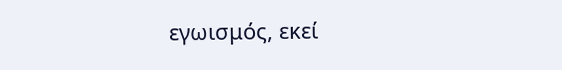εγωισμός, εκεί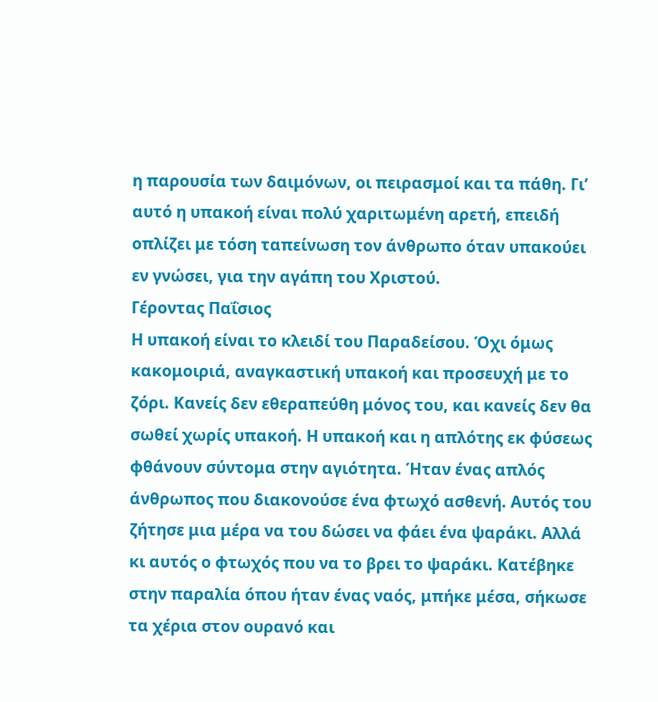η παρουσία των δαιμόνων, οι πειρασμοί και τα πάθη. Γι’ αυτό η υπακοή είναι πολύ χαριτωμένη αρετή, επειδή οπλίζει με τόση ταπείνωση τον άνθρωπο όταν υπακούει εν γνώσει, για την αγάπη του Χριστού.
Γέροντας Παΐσιος
Η υπακοή είναι το κλειδί του Παραδείσου. Όχι όμως κακομοιριά, αναγκαστική υπακοή και προσευχή με το ζόρι. Κανείς δεν εθεραπεύθη μόνος του, και κανείς δεν θα σωθεί χωρίς υπακοή. Η υπακοή και η απλότης εκ φύσεως φθάνουν σύντομα στην αγιότητα. Ήταν ένας απλός άνθρωπος που διακονούσε ένα φτωχό ασθενή. Αυτός του ζήτησε μια μέρα να του δώσει να φάει ένα ψαράκι. Αλλά κι αυτός ο φτωχός που να το βρει το ψαράκι. Κατέβηκε στην παραλία όπου ήταν ένας ναός, μπήκε μέσα, σήκωσε τα χέρια στον ουρανό και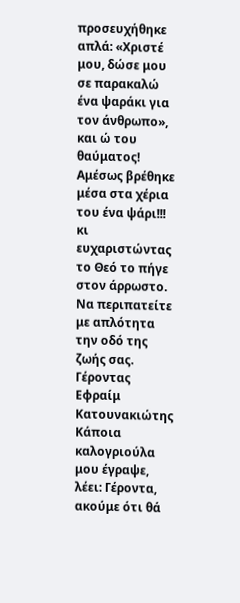προσευχήθηκε απλά: «Χριστέ μου, δώσε μου σε παρακαλώ ένα ψαράκι για τον άνθρωπο», και ώ του θαύματος! Αμέσως βρέθηκε μέσα στα χέρια του ένα ψάρι!!! κι ευχαριστώντας το Θεό το πήγε στον άρρωστο. Να περιπατείτε με απλότητα την οδό της ζωής σας.
Γέροντας Εφραίμ Κατουνακιώτης
Κάποια καλογριούλα μου έγραψε, λέει: Γέροντα, ακούμε ότι θά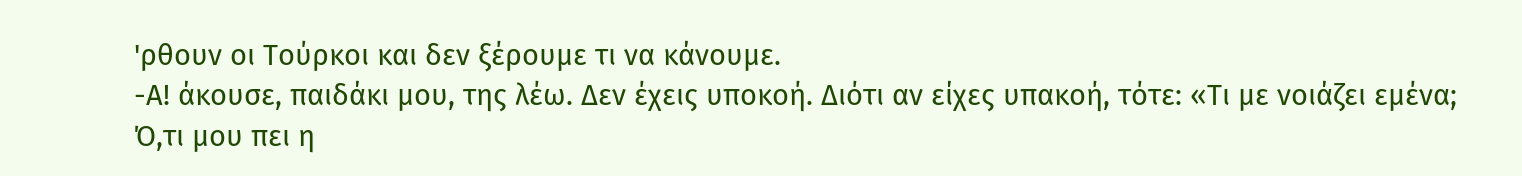'ρθουν οι Τούρκοι και δεν ξέρουμε τι να κάνουμε.
-Α! άκουσε, παιδάκι μου, της λέω. Δεν έχεις υποκοή. Διότι αν είχες υπακοή, τότε: «Τι με νοιάζει εμένα; Ό,τι μου πει η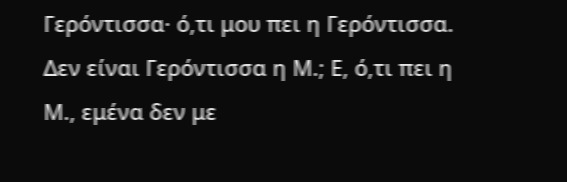Γερόντισσα· ό,τι μου πει η Γερόντισσα. Δεν είναι Γερόντισσα η Μ.; Ε, ό,τι πει η Μ., εμένα δεν με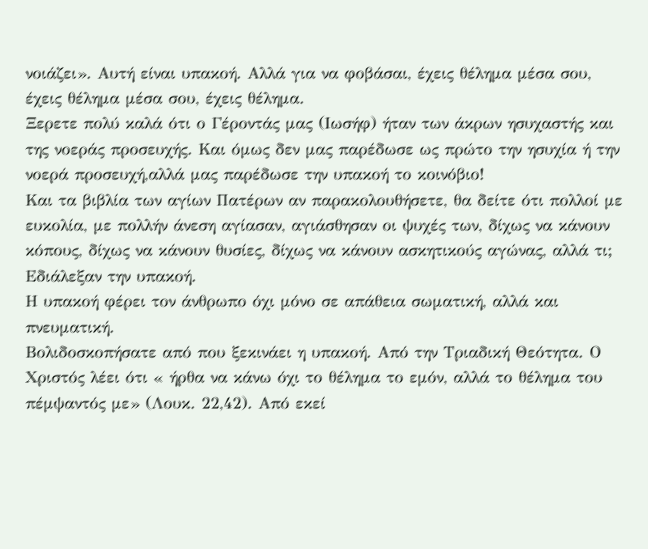νοιάζει». Αυτή είναι υπακοή. Αλλά για να φοβάσαι, έχεις θέλημα μέσα σου, έχεις θέλημα μέσα σου, έχεις θέλημα.
Ξερετε πολύ καλά ότι ο Γέροντάς μας (Ιωσήφ) ήταν των άκρων ησυχαστής και της νοεράς προσευχής. Και όμως δεν μας παρέδωσε ως πρώτο την ησυχία ή την νοερά προσευχή,αλλά μας παρέδωσε την υπακοή το κοινόβιο!
Και τα βιβλία των αγίων Πατέρων αν παρακολουθήσετε, θα δείτε ότι πολλοί με ευκολία, με πολλήν άνεση αγίασαν, αγιάσθησαν οι ψυχές των, δίχως να κάνουν κόπους, δίχως να κάνουν θυσίες, δίχως να κάνουν ασκητικούς αγώνας, αλλά τι; Εδιάλεξαν την υπακοή.
Η υπακοή φέρει τον άνθρωπο όχι μόνο σε απάθεια σωματική, αλλά και πνευματική.
Βολιδοσκοπήσατε από που ξεκινάει η υπακοή. Από την Τριαδική Θεότητα. Ο Χριστός λέει ότι « ήρθα να κάνω όχι το θέλημα το εμόν, αλλά το θέλημα του πέμψαντός με» (Λουκ. 22,42). Από εκεί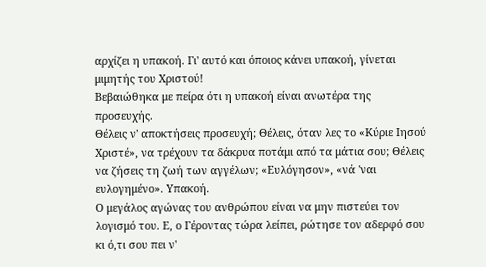αρχίζει η υπακοή. Γι' αυτό και όποιος κάνει υπακοή, γίνεται μιμητής του Χριστού!
Βεβαιώθηκα με πείρα ότι η υπακοή είναι ανωτέρα της προσευχής.
Θέλεις ν' αποκτήσεις προσευχή; Θέλεις, όταν λες το «Κύριε Ιησού Χριστέ», να τρέχουν τα δάκρυα ποτάμι από τα μάτια σου; Θέλεις να ζήσεις τη ζωή των αγγέλων; «Ευλόγησον», «νά 'ναι ευλογημένο». Υπακοή.
Ο μεγάλος αγώνας του ανθρώπου είναι να μην πιστεύει τον λογισμό του. Ε, ο Γέροντας τώρα λείπει, ρώτησε τον αδερφό σου κι ό,τι σου πει ν'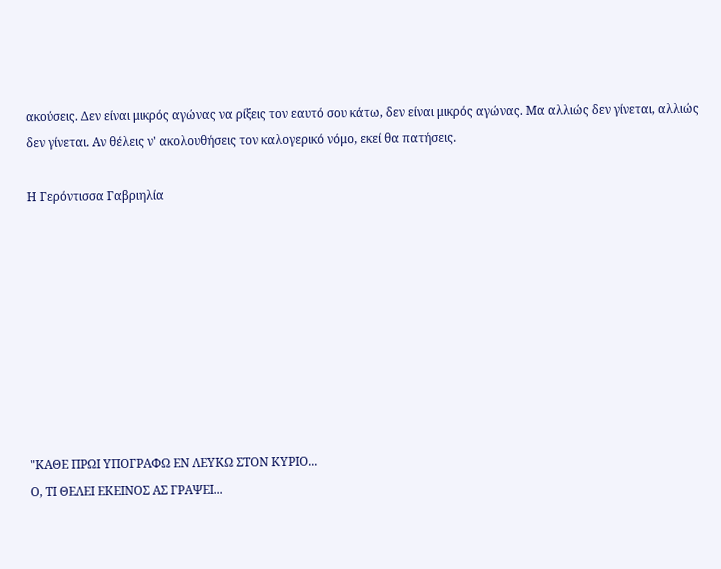ακούσεις. Δεν είναι μικρός αγώνας να ρίξεις τον εαυτό σου κάτω, δεν είναι μικρός αγώνας. Μα αλλιώς δεν γίνεται, αλλιώς δεν γίνεται. Αν θέλεις ν' ακολουθήσεις τον καλογερικό νόμο, εκεί θα πατήσεις.

Η Γερόντισσα Γαβριηλία









"ΚΑΘΕ ΠΡΩΙ ΥΠΟΓΡΑΦΩ ΕΝ ΛΕΥΚΩ ΣΤΟΝ ΚΥΡΙΟ...
Ο, ΤΙ ΘΕΛΕΙ ΕΚΕΙΝΟΣ ΑΣ ΓΡΑΨΕΙ...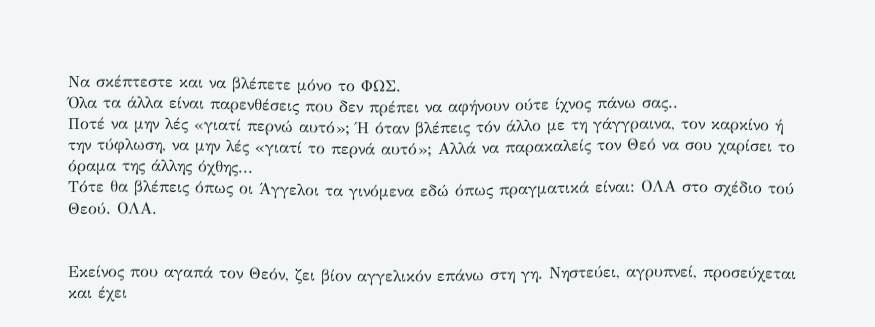Να σκέπτεστε και να βλέπετε μόνο το ΦΩΣ.
Όλα τα άλλα είναι παρενθέσεις που δεν πρέπει να αφήνουν ούτε ίχνος πάνω σας..
Ποτέ να μην λές «γιατί περνώ αυτό»; Ή όταν βλέπεις τόν άλλο με τη γάγγραινα, τον καρκίνο ή την τύφλωση, να μην λές «γιατί το περνά αυτό»; Αλλά να παρακαλείς τον Θεό να σου χαρίσει το όραμα της άλλης όχθης...
Τότε θα βλέπεις όπως οι Άγγελοι τα γινόμενα εδώ όπως πραγματικά είναι: ΟΛΑ στο σχέδιο τού Θεού. ΟΛΑ.


Εκείνος που αγαπά τον Θεόν, ζει βίον αγγελικόν επάνω στη γη. Νηστεύει, αγρυπνεί, προσεύχεται και έχει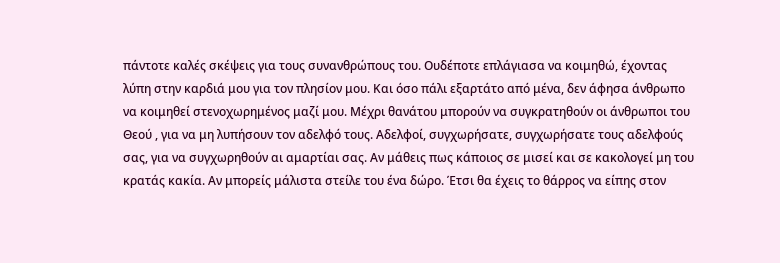πάντοτε καλές σκέψεις για τους συνανθρώπους του. Ουδέποτε επλάγιασα να κοιμηθώ, έχοντας λύπη στην καρδιά μου για τον πλησίον μου. Και όσο πάλι εξαρτάτο από μένα, δεν άφησα άνθρωπο να κοιμηθεί στενοχωρημένος μαζί μου. Μέχρι θανάτου μπορούν να συγκρατηθούν οι άνθρωποι του Θεού , για να μη λυπήσουν τον αδελφό τους. Αδελφοί, συγχωρήσατε, συγχωρήσατε τους αδελφούς σας, για να συγχωρηθούν αι αμαρτίαι σας. Αν μάθεις πως κάποιος σε μισεί και σε κακολογεί μη του κρατάς κακία. Αν μπορείς μάλιστα στείλε του ένα δώρο. Έτσι θα έχεις το θάρρος να είπης στον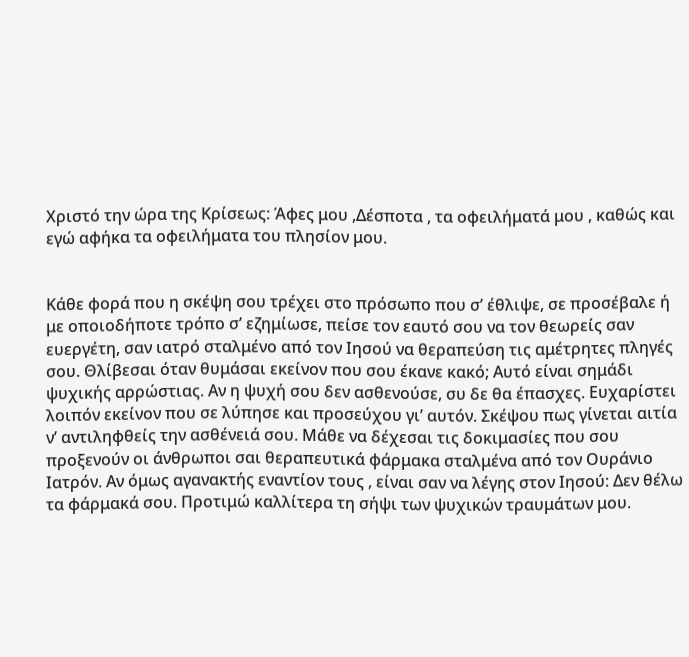Χριστό την ώρα της Κρίσεως: Άφες μου ,Δέσποτα , τα οφειλήματά μου , καθώς και εγώ αφήκα τα οφειλήματα του πλησίον μου.


Κάθε φορά που η σκέψη σου τρέχει στο πρόσωπο που σʼ έθλιψε, σε προσέβαλε ή με οποιοδήποτε τρόπο σʼ εζημίωσε, πείσε τον εαυτό σου να τον θεωρείς σαν ευεργέτη, σαν ιατρό σταλμένο από τον Ιησού να θεραπεύση τις αμέτρητες πληγές σου. Θλίβεσαι όταν θυμάσαι εκείνον που σου έκανε κακό; Αυτό είναι σημάδι ψυχικής αρρώστιας. Αν η ψυχή σου δεν ασθενούσε, συ δε θα έπασχες. Ευχαρίστει λοιπόν εκείνον που σε λύπησε και προσεύχου γιʼ αυτόν. Σκέψου πως γίνεται αιτία νʼ αντιληφθείς την ασθένειά σου. Μάθε να δέχεσαι τις δοκιμασίες που σου προξενούν οι άνθρωποι σαι θεραπευτικά φάρμακα σταλμένα από τον Ουράνιο Ιατρόν. Αν όμως αγανακτής εναντίον τους , είναι σαν να λέγης στον Ιησού: Δεν θέλω τα φάρμακά σου. Προτιμώ καλλίτερα τη σήψι των ψυχικών τραυμάτων μου.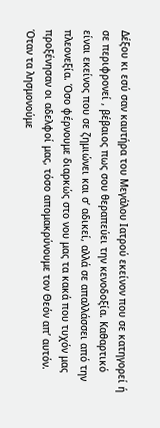Δέξου κι εσύ σαν καυτήρα του Μεγάλου Ιατρού εκείνον που σε κατηγορεί ή σε περιφρονεί , βέβαιος πως σου θεραπεύει την κενοδοξία. Καθαρτικό είναι εκείνος που σε ζημιώνει και σʼ αδικεί, αλλά σε απαλλάσσει από την πλεονεξία. Όσο φέρνουμε διαρκώς στο νου μας τα κακά που τυχόν μας προξένησαν οι αδελφοί μας, τόσο απομακρύνουμε τον Θεόν απʼ αυτόν. Όταν τα λησμονούμε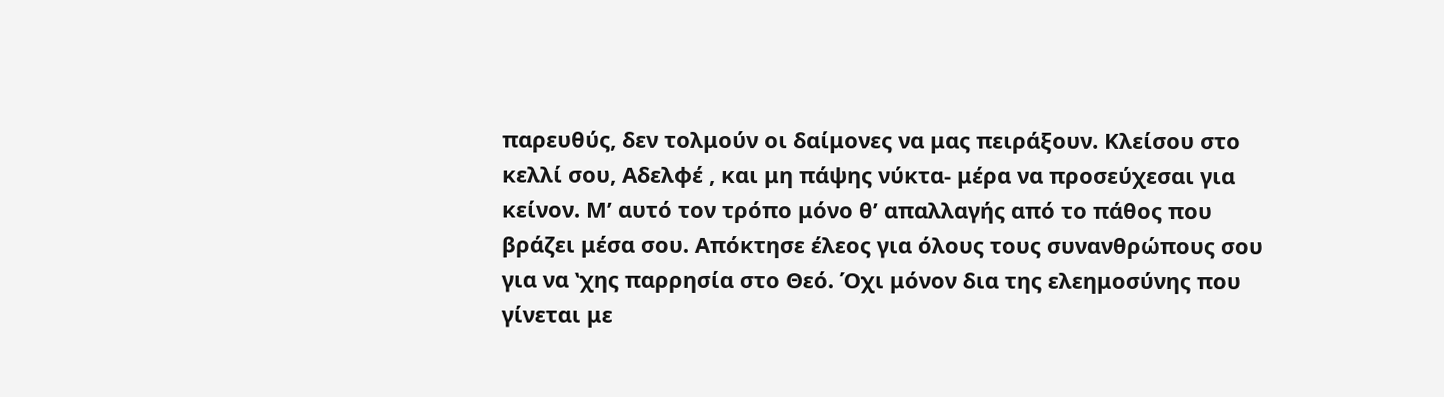παρευθύς, δεν τολμούν οι δαίμονες να μας πειράξουν. Κλείσου στο κελλί σου, Αδελφέ , και μη πάψης νύκτα- μέρα να προσεύχεσαι για κείνον. Μʼ αυτό τον τρόπο μόνο θʼ απαλλαγής από το πάθος που βράζει μέσα σου. Απόκτησε έλεος για όλους τους συνανθρώπους σου για να ʽχης παρρησία στο Θεό. Όχι μόνον δια της ελεημοσύνης που γίνεται με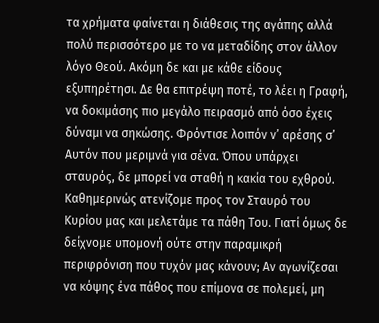τα χρήματα φαίνεται η διάθεσις της αγάπης αλλά πολύ περισσότερο με το να μεταδίδης στον άλλον λόγο Θεού. Ακόμη δε και με κάθε είδους εξυπηρέτησι. Δε θα επιτρέψη ποτέ, το λέει η Γραφή, να δοκιμάσης πιο μεγάλο πειρασμό από όσο έχεις δύναμι να σηκώσης. Φρόντισε λοιπόν νʼ αρέσης σʼ Αυτόν που μεριμνά για σένα. Όπου υπάρχει σταυρός, δε μπορεί να σταθή η κακία του εχθρού. Καθημερινώς ατενίζομε προς τον Σταυρό του Κυρίου μας και μελετάμε τα πάθη Του. Γιατί όμως δε δείχνομε υπομονή ούτε στην παραμικρή περιφρόνιση που τυχόν μας κάνουν; Αν αγωνίζεσαι να κόψης ένα πάθος που επίμονα σε πολεμεί, μη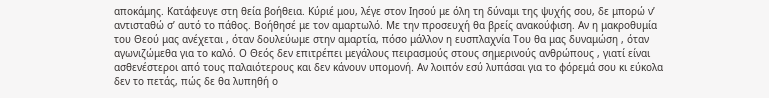αποκάμης. Κατάφευγε στη θεία βοήθεια. Κύριέ μου, λέγε στον Ιησού με όλη τη δύναμι της ψυχής σου, δε μπορώ νʼ αντισταθώ σʼ αυτό το πάθος. Βοήθησέ με τον αμαρτωλό. Με την προσευχή θα βρείς ανακούφιση. Αν η μακροθυμία του Θεού μας ανέχεται , όταν δουλεύωμε στην αμαρτία, πόσο μάλλον η ευσπλαχνία Του θα μας δυναμώση , όταν αγωνιζώμεθα για το καλό. Ο Θεός δεν επιτρέπει μεγάλους πειρασμούς στους σημερινούς ανθρώπους , γιατί είναι ασθενέστεροι από τους παλαιότερους και δεν κάνουν υπομονή. Αν λοιπόν εσύ λυπάσαι για το φόρεμά σου κι εύκολα δεν το πετάς, πώς δε θα λυπηθή ο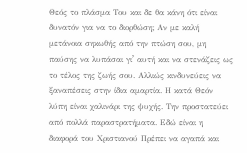Θεός το πλάσμα Του και δε θα κάνη ότι είναι δυνατόν για να το διορθώση; Αν με καλή μετάνοια σηκωθής από την πτώση σου, μη παύσης να λυπάσαι γιʼ αυτή και να στενάζεις ως το τέλος της ζωής σου. Αλλιώς κινδυνεύεις να ξαναπέσεις στην ίδια αμαρτία. Η κατά Θεόν λύπη είναι χαλινάρι της ψυχής. Την προστατεύει από πολλά παραστρατήματα. Εδώ είναι η διαφορά του Χριστιανού Πρέπει να αγαπά και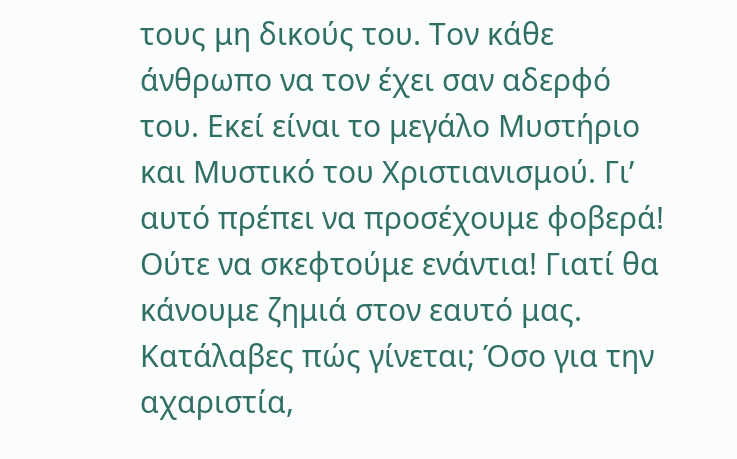τους μη δικούς του. Τον κάθε άνθρωπο να τον έχει σαν αδερφό του. Εκεί είναι το μεγάλο Μυστήριο και Μυστικό του Χριστιανισμού. Γιʼ αυτό πρέπει να προσέχουμε φοβερά! Ούτε να σκεφτούμε ενάντια! Γιατί θα κάνουμε ζημιά στον εαυτό μας. Κατάλαβες πώς γίνεται; Όσο για την αχαριστία,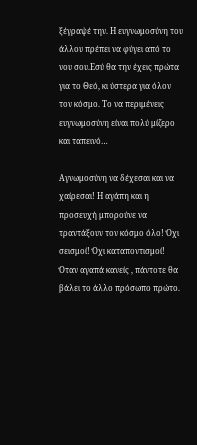ξέγραψέ την. Η ευγνωμοσύνη του άλλου πρέπει να φύγει από το νου σου.Εσύ θα την έχεις πρώτα για το Θεό, κι ύστερα για όλον τον κόσμο. Το να περιμένεις ευγνωμοσύνη είναι πολύ μίζερο και ταπεινό…

Αγνωμοσύνη να δέχεσαι και να χαίρεσαι! Η αγάπη και η προσευχή μπορούνε να τραντάξουν τον κόσμο όλο! Όχι σεισμοί! Όχι καταποντισμοί! Όταν αγαπά κανείς , πάντοτε θα βάλει το άλλο πρόσωπο πρώτο.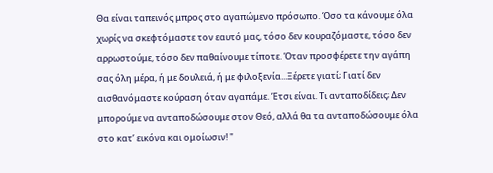Θα είναι ταπεινός μπρος στο αγαπώμενο πρόσωπο. Όσο τα κάνουμε όλα χωρίς να σκεφτόμαστε τον εαυτό μας, τόσο δεν κουραζόμαστε, τόσο δεν αρρωστούμε, τόσο δεν παθαίνουμε τίποτε. Όταν προσφέρετε την αγάπη σας όλη μέρα, ή με δουλειά, ή με φιλοξενία...Ξέρετε γιατί; Γιατί δεν αισθανόμαστε κούραση όταν αγαπάμε. Έτσι είναι. Τι ανταποδίδεις; Δεν μπορούμε να ανταποδώσουμε στον Θεό, αλλά θα τα ανταποδώσουμε όλα στο κατʼ εικόνα και ομοίωσιν! "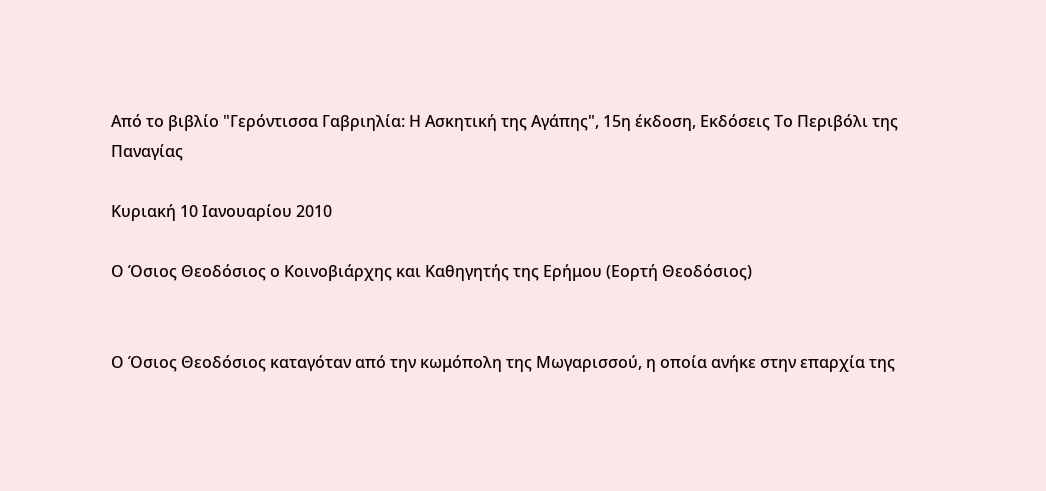Από το βιβλίο "Γερόντισσα Γαβριηλία: Η Ασκητική της Αγάπης", 15η έκδοση, Εκδόσεις Το Περιβόλι της Παναγίας

Κυριακή 10 Ιανουαρίου 2010

Ο Όσιος Θεοδόσιος ο Κοινοβιάρχης και Καθηγητής της Ερήμου (Εορτή Θεοδόσιος)


Ο Όσιος Θεοδόσιος καταγόταν από την κωμόπολη της Μωγαρισσού, η οποία ανήκε στην επαρχία της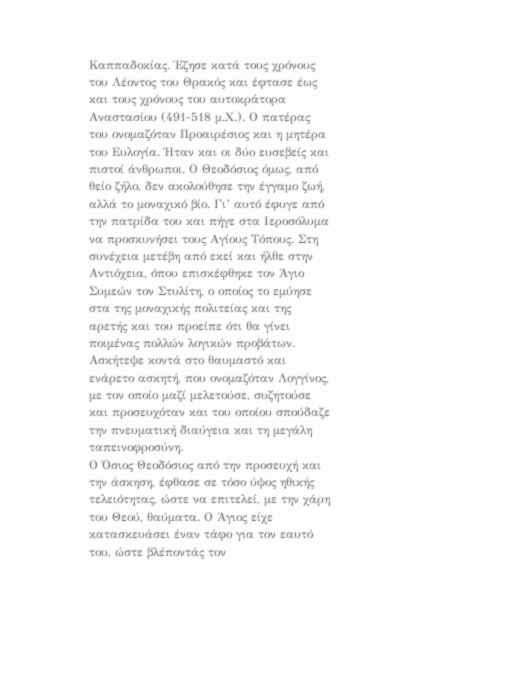Καππαδοκίας. Έζησε κατά τους χρόνους του Λέοντος του Θρακός και έφτασε έως και τους χρόνους του αυτοκράτορα Αναστασίου (491-518 μ.Χ.). Ο πατέρας του ονομαζόταν Προαιρέσιος και η μητέρα του Ευλογία. Ήταν και οι δύο ευσεβείς και πιστοί άνθρωποι. Ο Θεοδόσιος όμως, από θείο ζήλο, δεν ακολούθησε την έγγαμο ζωή, αλλά το μοναχικό βίο. Γι’ αυτό έφυγε από την πατρίδα του και πήγε στα Ιεροσόλυμα να προσκυνήσει τους Αγίους Τόπους. Στη συνέχεια μετέβη από εκεί και ήλθε στην Αντιόχεια, όπου επισκέφθηκε τον Άγιο Συμεών τον Στυλίτη, ο οποίος το εμύησε στα της μοναχικής πολιτείας και της αρετής και του προείπε ότι θα γίνει ποιμένας πολλών λογικών προβάτων. Ασκήτεψε κοντά στο θαυμαστό και ενάρετο ασκητή, που ονομαζόταν Λογγίνος, με τον οποίο μαζί μελετούσε, συζητούσε και προσευχόταν και του οποίου σπούδαζε την πνευματική διαύγεια και τη μεγάλη ταπεινοφροσύνη.
Ο Όσιος Θεοδόσιος από την προσευχή και την άσκηση, έφθασε σε τόσο ύψος ηθικής τελειότητας, ώστε να επιτελεί, με την χάρη του Θεού, θαύματα. Ο Άγιος είχε κατασκευάσει έναν τάφο για τον εαυτό του, ώστε βλέποντάς τον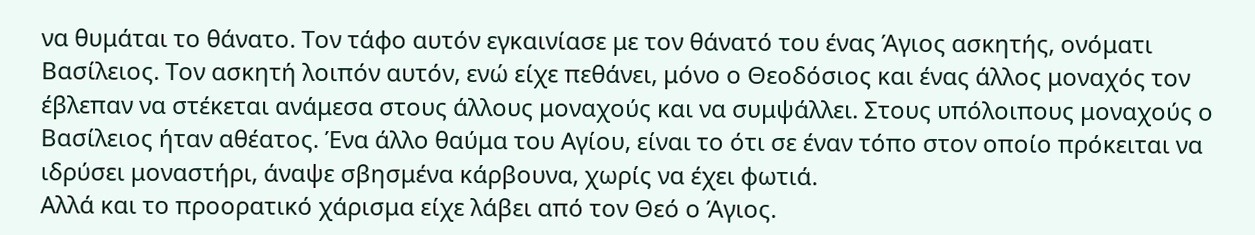να θυμάται το θάνατο. Τον τάφο αυτόν εγκαινίασε με τον θάνατό του ένας Άγιος ασκητής, ονόματι Βασίλειος. Τον ασκητή λοιπόν αυτόν, ενώ είχε πεθάνει, μόνο ο Θεοδόσιος και ένας άλλος μοναχός τον έβλεπαν να στέκεται ανάμεσα στους άλλους μοναχούς και να συμψάλλει. Στους υπόλοιπους μοναχούς ο Βασίλειος ήταν αθέατος. Ένα άλλο θαύμα του Αγίου, είναι το ότι σε έναν τόπο στον οποίο πρόκειται να ιδρύσει μοναστήρι, άναψε σβησμένα κάρβουνα, χωρίς να έχει φωτιά.
Αλλά και το προορατικό χάρισμα είχε λάβει από τον Θεό ο Άγιος.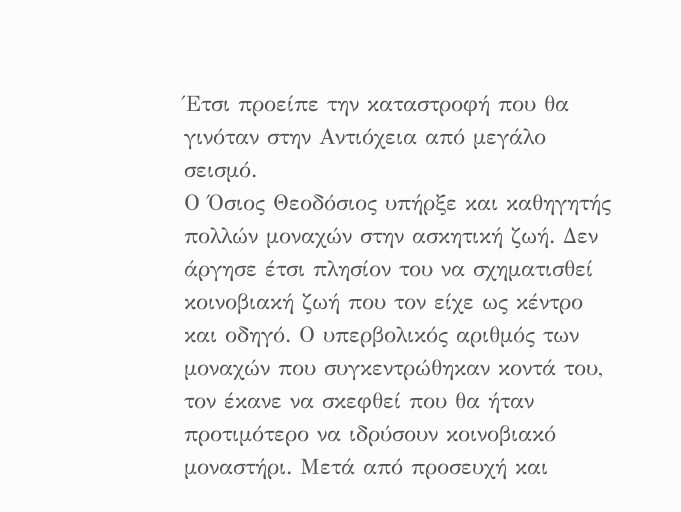Έτσι προείπε την καταστροφή που θα γινόταν στην Αντιόχεια από μεγάλο σεισμό.
Ο Όσιος Θεοδόσιος υπήρξε και καθηγητής πολλών μοναχών στην ασκητική ζωή. Δεν άργησε έτσι πλησίον του να σχηματισθεί κοινοβιακή ζωή που τον είχε ως κέντρο και οδηγό. Ο υπερβολικός αριθμός των μοναχών που συγκεντρώθηκαν κοντά του, τον έκανε να σκεφθεί που θα ήταν προτιμότερο να ιδρύσουν κοινοβιακό μοναστήρι. Μετά από προσευχή και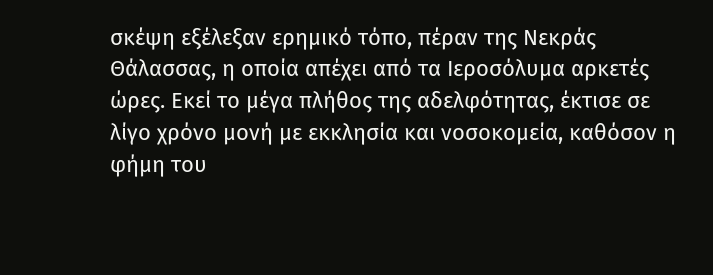σκέψη εξέλεξαν ερημικό τόπο, πέραν της Νεκράς Θάλασσας, η οποία απέχει από τα Ιεροσόλυμα αρκετές ώρες. Εκεί το μέγα πλήθος της αδελφότητας, έκτισε σε λίγο χρόνο μονή με εκκλησία και νοσοκομεία, καθόσον η φήμη του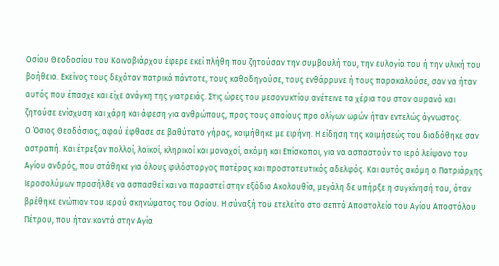Οσίου Θεοδοσίου του Κοινοβιάρχου έφερε εκεί πλήθη που ζητούσαν την συμβουλή του, την ευλογία του ή την υλική του βοήθεια. Εκείνος τους δεχόταν πατρικά πάντοτε, τους καθοδηγούσε, τους ενθάρρυνε ή τους παρακαλούσε, σαν να ήταν αυτός που έπασχε και είχε ανάγκη της γιατρειάς. Στις ώρες του μεσονυκτίου ανέτεινε τα χέρια του στον ουρανό και ζητούσε ενίσχυση και χάρη και άφεση για ανθρώπους, προς τους οποίους προ ολίγων ωρών ήταν εντελώς άγνωστος.
Ο Όσιος Θεοδόσιος, αφού έφθασε σε βαθύτατο γήρας, κοιμήθηκε με ειρήνη. Η είδηση της κοιμήσεώς του διαδόθηκε σαν αστραπή. Και έτρεξαν πολλοί, λαϊκοί, κληρικοί και μοναχοί, ακόμη και Επίσκοποι, για να ασπαστούν το ιερό λείψανο του Αγίου ανδρός, που στάθηκε για όλους φιλόστοργος πατέρας και προστατευτικός αδελφός. Και αυτός ακόμη ο Πατριάρχης Ιεροσολύμων προσήλθε να ασπασθεί και να παραστεί στην εξόδιο Ακολουθία, μεγάλη δε υπήρξε η συγκίνησή του, όταν βρέθηκε ενώπιον του ιερού σκηνώματος του Οσίου. Η σύναξή του ετελείτο στο σεπτό Αποστολείο του Αγίου Αποστόλου Πέτρου, που ήταν κοντά στην Αγία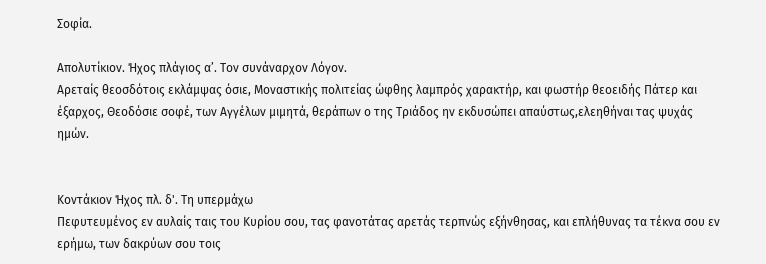Σοφία.

Απολυτίκιον. Ήχος πλάγιος α’. Τον συνάναρχον Λόγον.
Αρεταίς θεοσδότοις εκλάμψας όσιε, Μοναστικής πολιτείας ώφθης λαμπρός χαρακτήρ, και φωστήρ θεοειδής Πάτερ και έξαρχος, Θεοδόσιε σοφέ, των Αγγέλων μιμητά, θεράπων ο της Τριάδος ην εκδυσώπει απαύστως,ελεηθήναι τας ψυχάς ημών.


Κοντάκιον Ήχος πλ. δ'. Τη υπερμάχω
Πεφυτευμένος εν αυλαίς ταις του Κυρίου σου, τας φανοτάτας αρετάς τερπνώς εξήνθησας, και επλήθυνας τα τέκνα σου εν ερήμω, των δακρύων σου τοις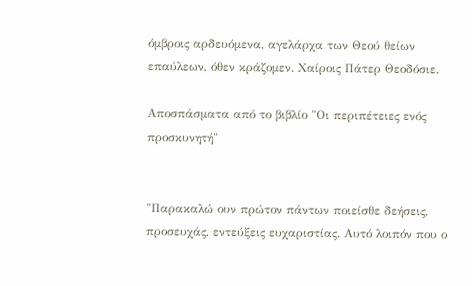όμβροις αρδευόμενα, αγελάρχα των Θεού θείων επαύλεων, όθεν κράζομεν. Χαίροις Πάτερ Θεοδόσιε.

Αποσπάσματα από το βιβλίο "Οι περιπέτειες ενός προσκυνητή"


"Παρακαλώ ουν πρώτον πάντων ποιείσθε δεήσεις, προσευχάς, εντεύξεις ευχαριστίας. Αυτό λοιπόν που ο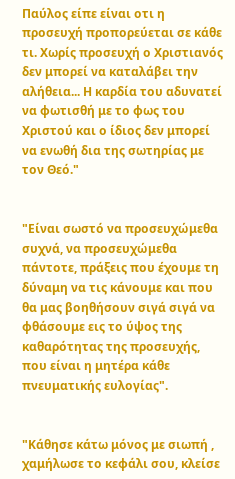Παύλος είπε είναι οτι η προσευχή προπορεύεται σε κάθε τι. Χωρίς προσευχή ο Χριστιανός δεν μπορεί να καταλάβει την αλήθεια... Η καρδία του αδυνατεί να φωτισθή με το φως του Χριστού και ο ίδιος δεν μπορεί να ενωθή δια της σωτηρίας με τον Θεό."


"Είναι σωστό να προσευχώμεθα συχνά, να προσευχώμεθα πάντοτε, πράξεις που έχουμε τη δύναμη να τις κάνουμε και που θα μας βοηθήσουν σιγά σιγά να φθάσουμε εις το ύψος της καθαρότητας της προσευχής, που είναι η μητέρα κάθε πνευματικής ευλογίας".


"Κάθησε κάτω μόνος με σιωπή , χαμήλωσε το κεφάλι σου, κλείσε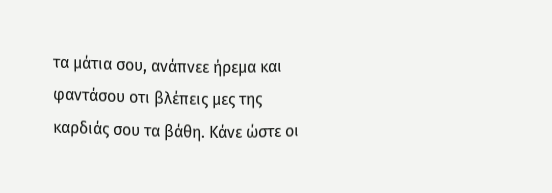τα μάτια σου, ανάπνεε ήρεμα και φαντάσου οτι βλέπεις μες της καρδιάς σου τα βάθη. Κάνε ώστε οι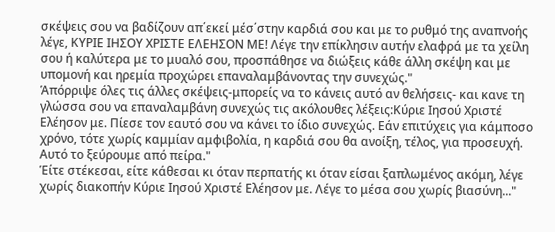σκέψεις σου να βαδίζουν απ΄εκεί μέσ΄στην καρδιά σου και με το ρυθμό της αναπνοής λέγε, ΚΥΡΙΕ ΙΗΣΟΥ ΧΡΙΣΤΕ ΕΛΕΗΣΟΝ ΜΕ! Λέγε την επίκλησιν αυτήν ελαφρά με τα χείλη σου ή καλύτερα με το μυαλό σου, προσπάθησε να διώξεις κάθε άλλη σκέψη και με υπομονή και ηρεμία προχώρει επαναλαμβάνοντας την συνεχώς."
Ἁπόρριψε όλες τις άλλες σκέψεις-μπορείς να το κάνεις αυτό αν θελήσεις- και κανε τη γλώσσα σου να επαναλαμβάνη συνεχώς τις ακόλουθες λέξεις:Κύριε Ιησού Χριστέ Ελέησον με. Πίεσε τον εαυτό σου να κάνει το ίδιο συνεχώς. Εάν επιτύχεις για κάμποσο χρόνο, τότε χωρίς καμμίαν αμφιβολία, η καρδιά σου θα ανοίξη, τέλος, για προσευχή. Αυτό το ξεύρουμε από πείρα."
Ἑίτε στέκεσαι, είτε κάθεσαι κι όταν περπατής κι όταν είσαι ξαπλωμένος ακόμη, λέγε χωρίς διακοπήν Κύριε Ιησού Χριστέ Ελέησον με. Λέγε το μέσα σου χωρίς βιασύνη..."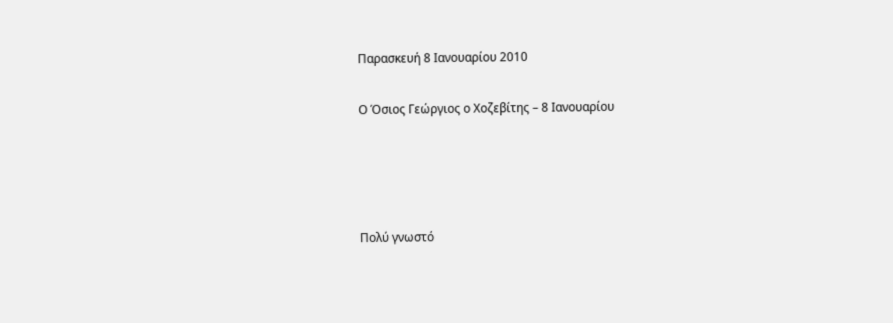Παρασκευή 8 Ιανουαρίου 2010

Ο Όσιος Γεώργιος ο Χοζεβίτης – 8 Ιανουαρίου




Πολύ γνωστό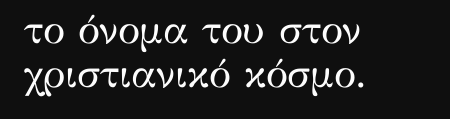το όνομα του στον χριστιανικό κόσμο.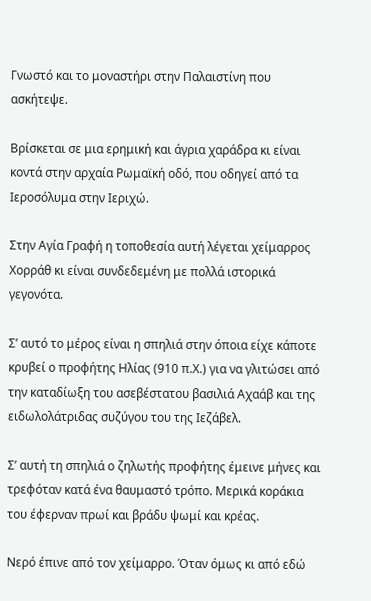Γνωστό και το μοναστήρι στην Παλαιστίνη που ασκήτεψε.

Βρίσκεται σε μια ερημική και άγρια χαράδρα κι είναι κοντά στην αρχαία Ρωμαϊκή οδό, που οδηγεί από τα Ιεροσόλυμα στην Ιεριχώ.

Στην Αγία Γραφή η τοποθεσία αυτή λέγεται χείμαρρος Χορράθ κι είναι συνδεδεμένη με πολλά ιστορικά γεγονότα.

Σ’ αυτό το μέρος είναι η σπηλιά στην όποια είχε κάποτε κρυβεί ο προφήτης Ηλίας (910 π.Χ.) για να γλιτώσει από την καταδίωξη του ασεβέστατου βασιλιά Αχαάβ και της ειδωλολάτριδας συζύγου του της Ιεζάβελ.

Σ’ αυτή τη σπηλιά ο ζηλωτής προφήτης έμεινε μήνες και τρεφόταν κατά ένα θαυμαστό τρόπο. Μερικά κοράκια του έφερναν πρωί και βράδυ ψωμί και κρέας.

Νερό έπινε από τον χείμαρρο. Όταν όμως κι από εδώ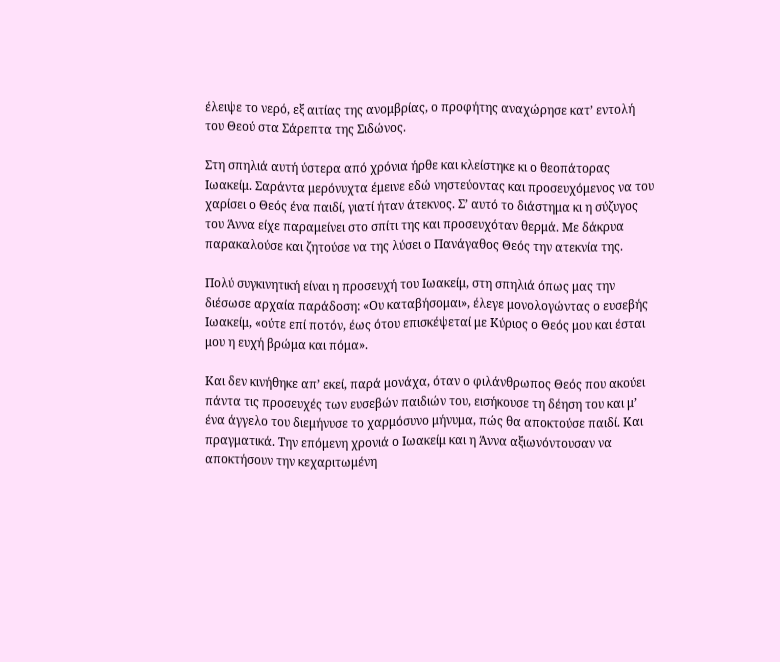έλειψε το νερό, εξ αιτίας της ανομβρίας, ο προφήτης αναχώρησε κατ’ εντολή του Θεού στα Σάρεπτα της Σιδώνος.

Στη σπηλιά αυτή ύστερα από χρόνια ήρθε και κλείστηκε κι ο θεοπάτορας Ιωακείμ. Σαράντα μερόνυχτα έμεινε εδώ νηστεύοντας και προσευχόμενος να του χαρίσει ο Θεός ένα παιδί, γιατί ήταν άτεκνος. Σ’ αυτό το διάστημα κι η σύζυγος του Άννα είχε παραμείνει στο σπίτι της και προσευχόταν θερμά. Με δάκρυα παρακαλούσε και ζητούσε να της λύσει ο Πανάγαθος Θεός την ατεκνία της.

Πολύ συγκινητική είναι η προσευχή του Ιωακείμ, στη σπηλιά όπως μας την διέσωσε αρχαία παράδοση: «Ου καταβήσομαι», έλεγε μονολογώντας ο ευσεβής Ιωακείμ, «ούτε επί ποτόν, έως ότου επισκέψεταί με Κύριος ο Θεός μου και έσται μου η ευχή βρώμα και πόμα».

Και δεν κινήθηκε απ’ εκεί, παρά μονάχα, όταν ο φιλάνθρωπος Θεός που ακούει πάντα τις προσευχές των ευσεβών παιδιών του, εισήκουσε τη δέηση του και μ’ ένα άγγελο του διεμήνυσε το χαρμόσυνο μήνυμα, πώς θα αποκτούσε παιδί. Και πραγματικά. Την επόμενη χρονιά ο Ιωακείμ και η Άννα αξιωνόντουσαν να αποκτήσουν την κεχαριτωμένη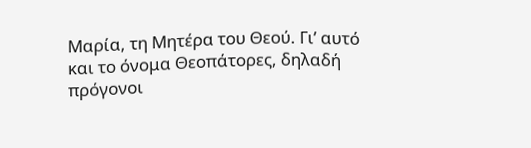Μαρία, τη Μητέρα του Θεού. Γι’ αυτό και το όνομα Θεοπάτορες, δηλαδή πρόγονοι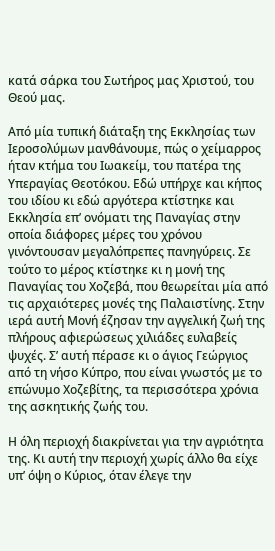κατά σάρκα του Σωτήρος μας Χριστού, του Θεού μας.

Από μία τυπική διάταξη της Εκκλησίας των Ιεροσολύμων μανθάνουμε, πώς ο χείμαρρος ήταν κτήμα του Ιωακείμ, του πατέρα της Υπεραγίας Θεοτόκου. Εδώ υπήρχε και κήπος του ιδίου κι εδώ αργότερα κτίστηκε και Εκκλησία επ’ ονόματι της Παναγίας στην οποία διάφορες μέρες του χρόνου γινόντουσαν μεγαλόπρεπες πανηγύρεις. Σε τούτο το μέρος κτίστηκε κι η μονή της Παναγίας του Χοζεβά, που θεωρείται μία από τις αρχαιότερες μονές της Παλαιστίνης. Στην ιερά αυτή Μονή έζησαν την αγγελική ζωή της πλήρους αφιερώσεως χιλιάδες ευλαβείς ψυχές. Σ’ αυτή πέρασε κι ο άγιος Γεώργιος από τη νήσο Κύπρο, που είναι γνωστός με το επώνυμο Χοζεβίτης, τα περισσότερα χρόνια της ασκητικής ζωής του.

Η όλη περιοχή διακρίνεται για την αγριότητα της. Κι αυτή την περιοχή χωρίς άλλο θα είχε υπ’ όψη ο Κύριος, όταν έλεγε την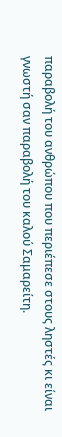παραβολή του ανθρώπου που περιέπεσε στους ληστές κι είναι γνωστή σαν παραβολή του καλού Σαμαρείτη.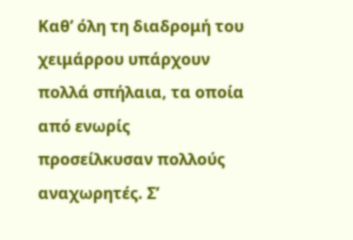Καθ’ όλη τη διαδρομή του χειμάρρου υπάρχουν πολλά σπήλαια, τα οποία από ενωρίς προσείλκυσαν πολλούς αναχωρητές. Σ’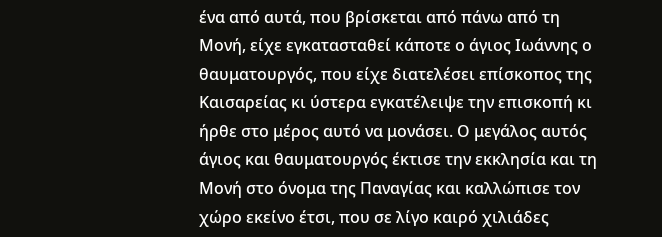ένα από αυτά, που βρίσκεται από πάνω από τη Μονή, είχε εγκατασταθεί κάποτε ο άγιος Ιωάννης ο θαυματουργός, που είχε διατελέσει επίσκοπος της Καισαρείας κι ύστερα εγκατέλειψε την επισκοπή κι ήρθε στο μέρος αυτό να μονάσει. Ο μεγάλος αυτός άγιος και θαυματουργός έκτισε την εκκλησία και τη Μονή στο όνομα της Παναγίας και καλλώπισε τον χώρο εκείνο έτσι, που σε λίγο καιρό χιλιάδες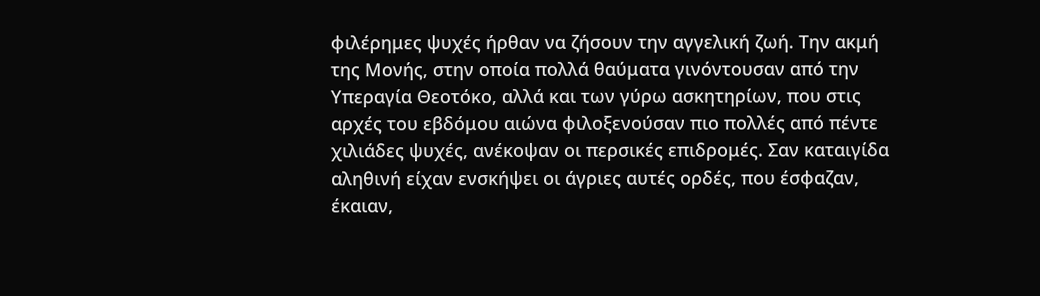φιλέρημες ψυχές ήρθαν να ζήσουν την αγγελική ζωή. Την ακμή της Μονής, στην οποία πολλά θαύματα γινόντουσαν από την Υπεραγία Θεοτόκο, αλλά και των γύρω ασκητηρίων, που στις αρχές του εβδόμου αιώνα φιλοξενούσαν πιο πολλές από πέντε χιλιάδες ψυχές, ανέκοψαν οι περσικές επιδρομές. Σαν καταιγίδα αληθινή είχαν ενσκήψει οι άγριες αυτές ορδές, που έσφαζαν, έκαιαν,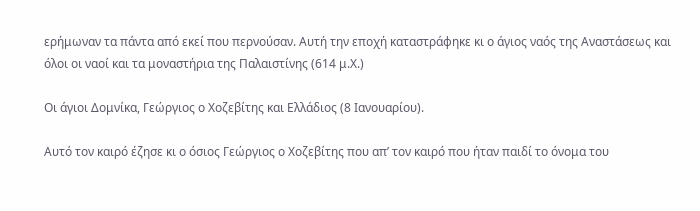ερήμωναν τα πάντα από εκεί που περνούσαν. Αυτή την εποχή καταστράφηκε κι ο άγιος ναός της Αναστάσεως και όλοι οι ναοί και τα μοναστήρια της Παλαιστίνης (614 μ.Χ.)

Οι άγιοι Δομνίκα, Γεώργιος ο Χοζεβίτης και Ελλάδιος (8 Ιανουαρίου).

Αυτό τον καιρό έζησε κι ο όσιος Γεώργιος ο Χοζεβίτης που απ’ τον καιρό που ήταν παιδί το όνομα του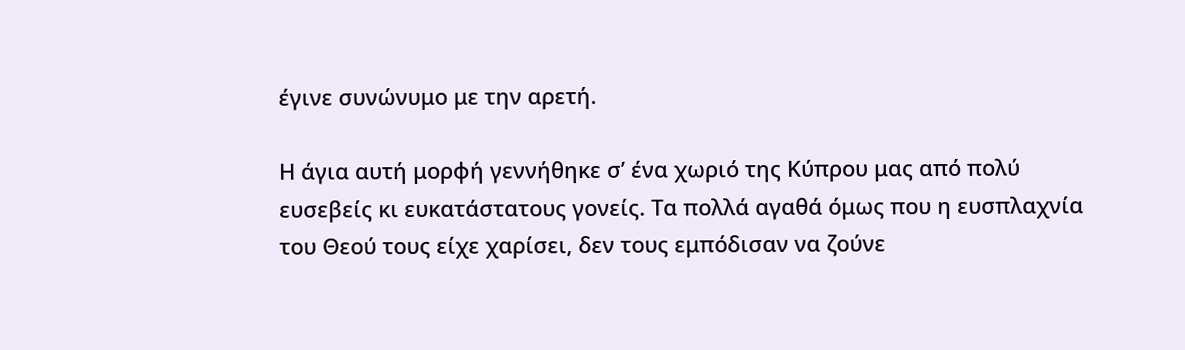έγινε συνώνυμο με την αρετή.

Η άγια αυτή μορφή γεννήθηκε σ’ ένα χωριό της Κύπρου μας από πολύ ευσεβείς κι ευκατάστατους γονείς. Τα πολλά αγαθά όμως που η ευσπλαχνία του Θεού τους είχε χαρίσει, δεν τους εμπόδισαν να ζούνε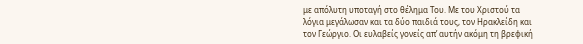με απόλυτη υποταγή στο θέλημα Του. Με του Χριστού τα λόγια μεγάλωσαν και τα δύο παιδιά τους, τον Ηρακλείδη και τον Γεώργιο. Οι ευλαβείς γονείς απ’ αυτήν ακόμη τη βρεφική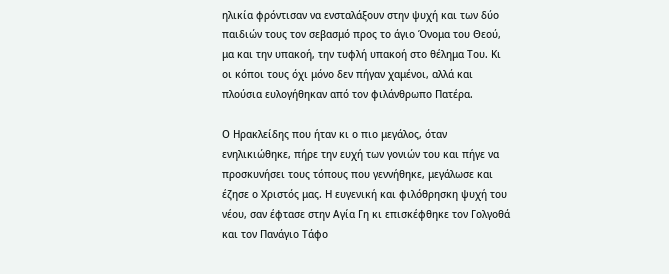ηλικία φρόντισαν να ενσταλάξουν στην ψυχή και των δύο παιδιών τους τον σεβασμό προς το άγιο Όνομα του Θεού, μα και την υπακοή, την τυφλή υπακοή στο θέλημα Του. Κι οι κόποι τους όχι μόνο δεν πήγαν χαμένοι, αλλά και πλούσια ευλογήθηκαν από τον φιλάνθρωπο Πατέρα.

Ο Ηρακλείδης που ήταν κι ο πιο μεγάλος, όταν ενηλικιώθηκε, πήρε την ευχή των γονιών του και πήγε να προσκυνήσει τους τόπους που γεννήθηκε, μεγάλωσε και έζησε ο Χριστός μας. Η ευγενική και φιλόθρησκη ψυχή του νέου, σαν έφτασε στην Αγία Γη κι επισκέφθηκε τον Γολγοθά και τον Πανάγιο Τάφο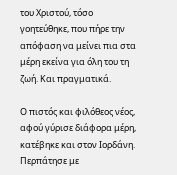του Χριστού, τόσο γοητεύθηκε, που πήρε την απόφαση να μείνει πια στα μέρη εκείνα για όλη του τη ζωή. Και πραγματικά.

Ο πιστός και φιλόθεος νέος, αφού γύρισε διάφορα μέρη, κατέβηκε και στον Ιορδάνη. Περπάτησε με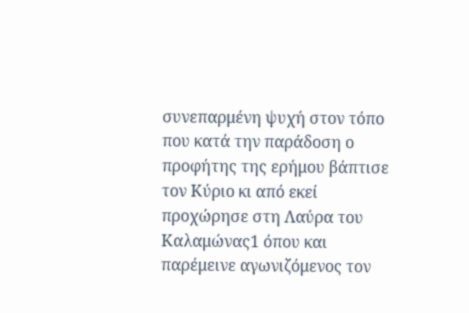συνεπαρμένη ψυχή στον τόπο που κατά την παράδοση ο προφήτης της ερήμου βάπτισε τον Κύριο κι από εκεί προχώρησε στη Λαύρα του Καλαμώνας1 όπου και παρέμεινε αγωνιζόμενος τον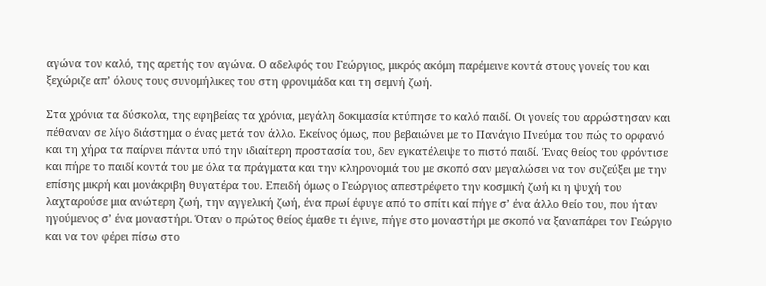αγώνα τον καλό, της αρετής τον αγώνα. Ο αδελφός του Γεώργιος, μικρός ακόμη παρέμεινε κοντά στους γονείς του και ξεχώριζε απ’ όλους τους συνομήλικες του στη φρονιμάδα και τη σεμνή ζωή.

Στα χρόνια τα δύσκολα, της εφηβείας τα χρόνια, μεγάλη δοκιμασία κτύπησε το καλό παιδί. Οι γονείς του αρρώστησαν και πέθαναν σε λίγο διάστημα ο ένας μετά τον άλλο. Εκείνος όμως, που βεβαιώνει με το Πανάγιο Πνεύμα του πώς το ορφανό και τη χήρα τα παίρνει πάντα υπό την ιδιαίτερη προστασία του, δεν εγκατέλειψε το πιστό παιδί. Ένας θείος του φρόντισε και πήρε το παιδί κοντά του με όλα τα πράγματα και την κληρονομιά του με σκοπό σαν μεγαλώσει να τον συζεύξει με την επίσης μικρή και μονάκριβη θυγατέρα του. Επειδή όμως ο Γεώργιος απεστρέφετο την κοσμική ζωή κι η ψυχή του λαχταρούσε μια ανώτερη ζωή, την αγγελική ζωή, ένα πρωί έφυγε από το σπίτι καί πήγε σ’ ένα άλλο θείο του, που ήταν ηγούμενος σ’ ένα μοναστήρι. Όταν ο πρώτος θείος έμαθε τι έγινε, πήγε στο μοναστήρι με σκοπό να ξαναπάρει τον Γεώργιο και να τον φέρει πίσω στο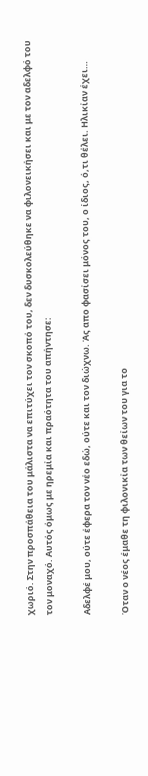χωριό. Στην προσπάθεια του μάλιστα να επιτύχει τον σκοπό του, δεν δυσκολεύθηκε να φιλονεικήσει και με τον αδελφό του τον μοναχό. Αυτός όμως με ηρεμία και πραότητα του απήντησε:

Αδελφέ μου, ούτε έφερα τον νέο εδώ, ούτε και τον διώχνω. Άς απο φασίσει μόνος του, ο ίδιος, ό,τι θέλει. Ηλικίαν έχει…

Όταν ο νέος έμαθε τη φιλονικία των θείων του για το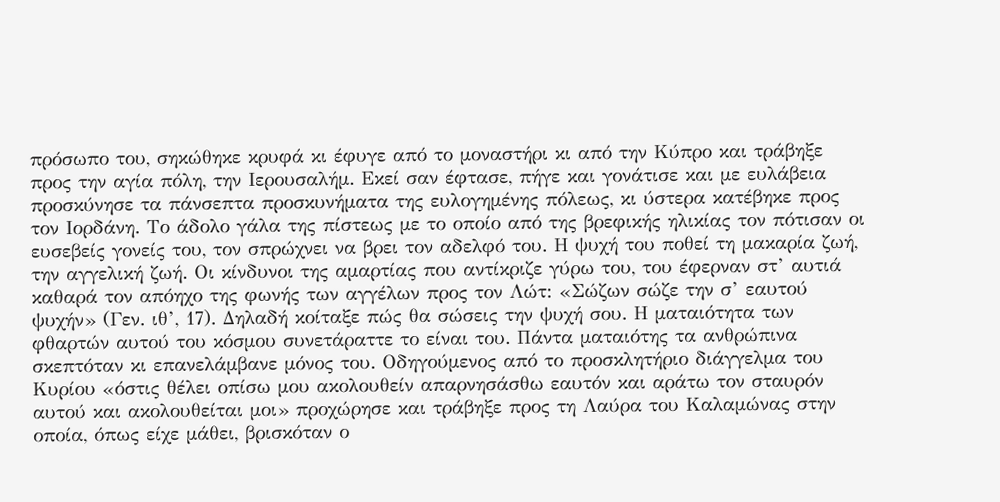πρόσωπο του, σηκώθηκε κρυφά κι έφυγε από το μοναστήρι κι από την Κύπρο και τράβηξε προς την αγία πόλη, την Ιερουσαλήμ. Εκεί σαν έφτασε, πήγε και γονάτισε και με ευλάβεια προσκύνησε τα πάνσεπτα προσκυνήματα της ευλογημένης πόλεως, κι ύστερα κατέβηκε προς τον Ιορδάνη. Το άδολο γάλα της πίστεως με το οποίο από της βρεφικής ηλικίας τον πότισαν οι ευσεβείς γονείς του, τον σπρώχνει να βρει τον αδελφό του. Η ψυχή του ποθεί τη μακαρία ζωή, την αγγελική ζωή. Οι κίνδυνοι της αμαρτίας που αντίκριζε γύρω του, του έφερναν στ’ αυτιά καθαρά τον απόηχο της φωνής των αγγέλων προς τον Λώτ: «Σώζων σώζε την σ’ εαυτού ψυχήν» (Γεν. ιθ’, 17). Δηλαδή κοίταξε πώς θα σώσεις την ψυχή σου. Η ματαιότητα των φθαρτών αυτού του κόσμου συνετάραττε το είναι του. Πάντα ματαιότης τα ανθρώπινα σκεπτόταν κι επανελάμβανε μόνος του. Οδηγούμενος από το προσκλητήριο διάγγελμα του Κυρίου «όστις θέλει οπίσω μου ακολουθείν απαρνησάσθω εαυτόν και αράτω τον σταυρόν αυτού και ακολουθείται μοι» προχώρησε και τράβηξε προς τη Λαύρα του Καλαμώνας στην οποία, όπως είχε μάθει, βρισκόταν ο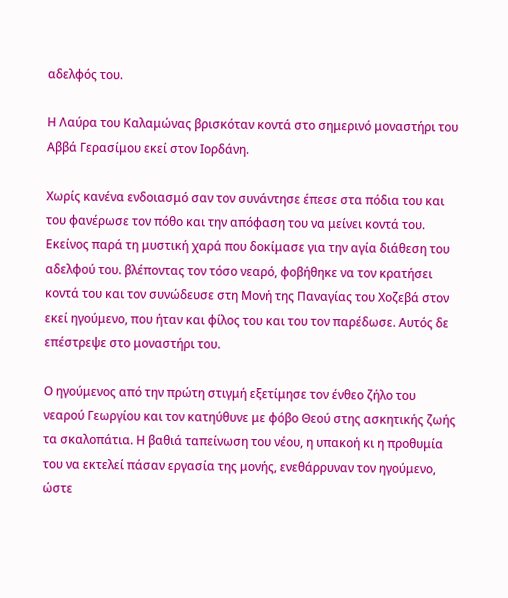αδελφός του.

Η Λαύρα του Καλαμώνας βρισκόταν κοντά στο σημερινό μοναστήρι του Αββά Γερασίμου εκεί στον Ιορδάνη.

Χωρίς κανένα ενδοιασμό σαν τον συνάντησε έπεσε στα πόδια του και του φανέρωσε τον πόθο και την απόφαση του να μείνει κοντά του. Εκείνος παρά τη μυστική χαρά που δοκίμασε για την αγία διάθεση του αδελφού του. βλέποντας τον τόσο νεαρό, φοβήθηκε να τον κρατήσει κοντά του και τον συνώδευσε στη Μονή της Παναγίας του Χοζεβά στον εκεί ηγούμενο, που ήταν και φίλος του και του τον παρέδωσε. Αυτός δε επέστρεψε στο μοναστήρι του.

Ο ηγούμενος από την πρώτη στιγμή εξετίμησε τον ένθεο ζήλο του νεαρού Γεωργίου και τον κατηύθυνε με φόβο Θεού στης ασκητικής ζωής τα σκαλοπάτια. Η βαθιά ταπείνωση του νέου, η υπακοή κι η προθυμία του να εκτελεί πάσαν εργασία της μονής, ενεθάρρυναν τον ηγούμενο, ώστε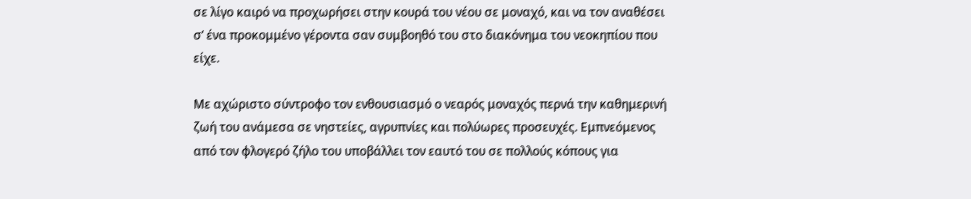σε λίγο καιρό να προχωρήσει στην κουρά του νέου σε μοναχό, και να τον αναθέσει σ’ ένα προκομμένο γέροντα σαν συμβοηθό του στο διακόνημα του νεοκηπίου που είχε.

Με αχώριστο σύντροφο τον ενθουσιασμό ο νεαρός μοναχός περνά την καθημερινή ζωή του ανάμεσα σε νηστείες, αγρυπνίες και πολύωρες προσευχές. Εμπνεόμενος από τον φλογερό ζήλο του υποβάλλει τον εαυτό του σε πολλούς κόπους για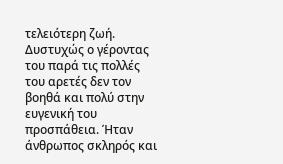τελειότερη ζωή. Δυστυχώς ο γέροντας του παρά τις πολλές του αρετές δεν τον βοηθά και πολύ στην ευγενική του προσπάθεια. Ήταν άνθρωπος σκληρός και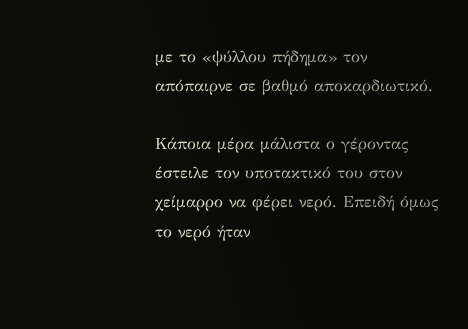με το «ψύλλου πήδημα» τον απόπαιρνε σε βαθμό αποκαρδιωτικό.

Κάποια μέρα μάλιστα ο γέροντας έστειλε τον υποτακτικό του στον χείμαρρο να φέρει νερό. Επειδή όμως το νερό ήταν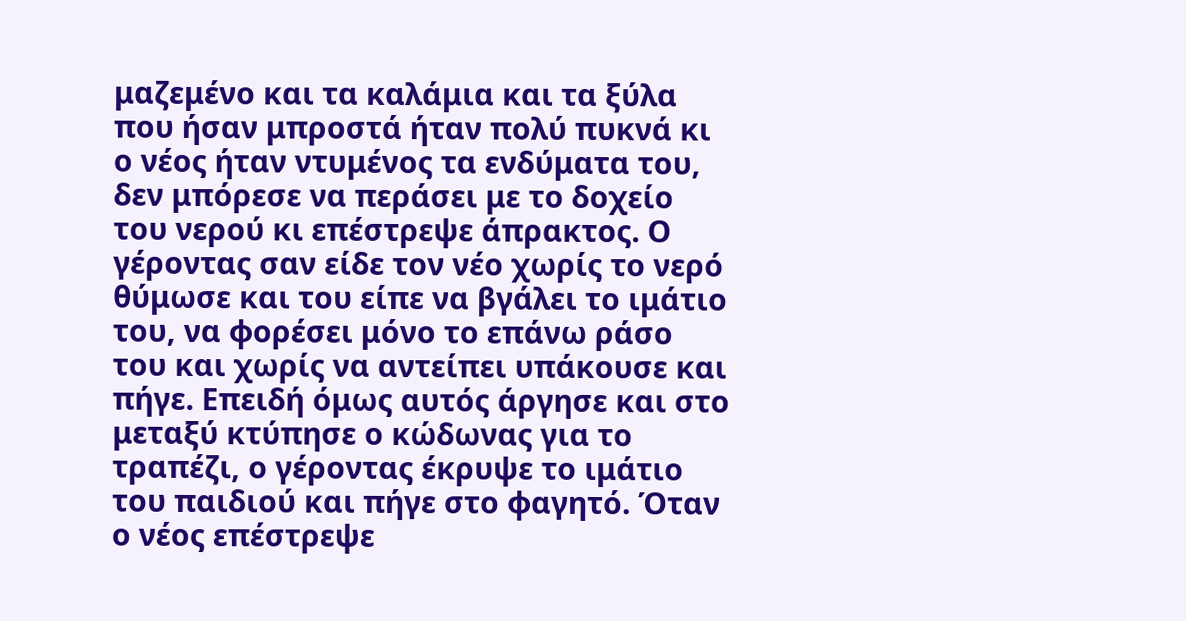μαζεμένο και τα καλάμια και τα ξύλα που ήσαν μπροστά ήταν πολύ πυκνά κι ο νέος ήταν ντυμένος τα ενδύματα του, δεν μπόρεσε να περάσει με το δοχείο του νερού κι επέστρεψε άπρακτος. Ο γέροντας σαν είδε τον νέο χωρίς το νερό θύμωσε και του είπε να βγάλει το ιμάτιο του, να φορέσει μόνο το επάνω ράσο του και χωρίς να αντείπει υπάκουσε και πήγε. Επειδή όμως αυτός άργησε και στο μεταξύ κτύπησε ο κώδωνας για το τραπέζι, ο γέροντας έκρυψε το ιμάτιο του παιδιού και πήγε στο φαγητό. Όταν ο νέος επέστρεψε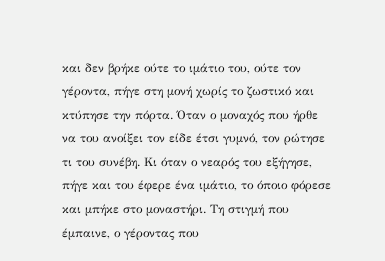και δεν βρήκε ούτε το ιμάτιο του, ούτε τον γέροντα, πήγε στη μονή χωρίς το ζωστικό και κτύπησε την πόρτα. Όταν ο μοναχός που ήρθε να του ανοίξει τον είδε έτσι γυμνό, τον ρώτησε τι του συνέβη. Κι όταν ο νεαρός του εξήγησε, πήγε και του έφερε ένα ιμάτιο, το όποιο φόρεσε και μπήκε στο μοναστήρι. Τη στιγμή που έμπαινε, ο γέροντας που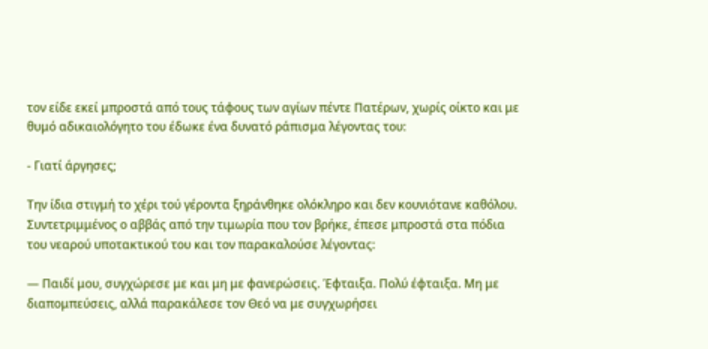τον είδε εκεί μπροστά από τους τάφους των αγίων πέντε Πατέρων, χωρίς οίκτο και με θυμό αδικαιολόγητο του έδωκε ένα δυνατό ράπισμα λέγοντας του:

- Γιατί άργησες;

Την ίδια στιγμή το χέρι τού γέροντα ξηράνθηκε ολόκληρο και δεν κουνιότανε καθόλου. Συντετριμμένος ο αββάς από την τιμωρία που τον βρήκε, έπεσε μπροστά στα πόδια του νεαρού υποτακτικού του και τον παρακαλούσε λέγοντας:

— Παιδί μου, συγχώρεσε με και μη με φανερώσεις. Έφταιξα. Πολύ έφταιξα. Μη με διαπομπεύσεις, αλλά παρακάλεσε τον Θεό να με συγχωρήσει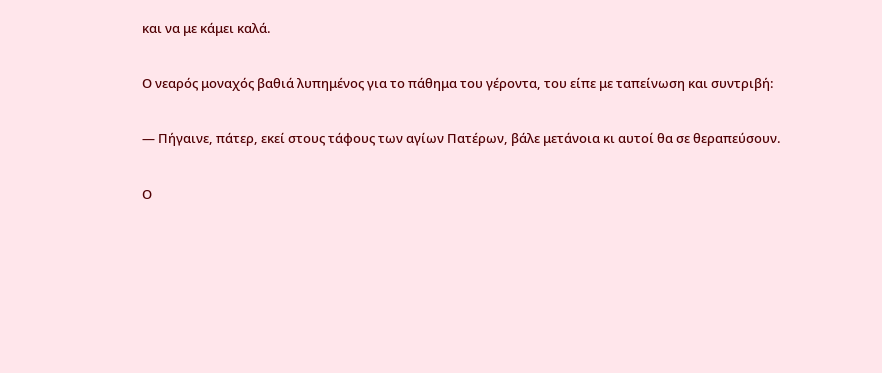και να με κάμει καλά.

Ο νεαρός μοναχός βαθιά λυπημένος για το πάθημα του γέροντα, του είπε με ταπείνωση και συντριβή:

— Πήγαινε, πάτερ, εκεί στους τάφους των αγίων Πατέρων, βάλε μετάνοια κι αυτοί θα σε θεραπεύσουν.

Ο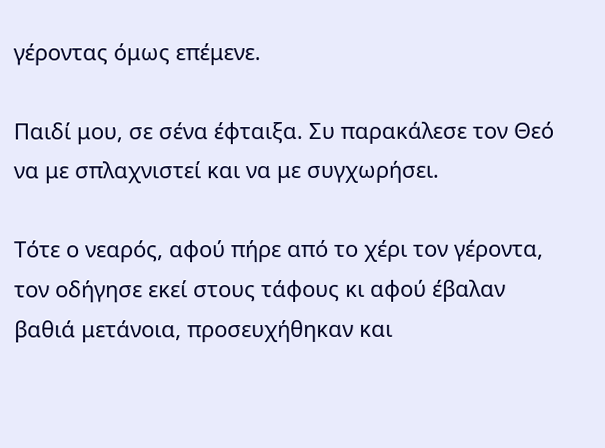γέροντας όμως επέμενε.

Παιδί μου, σε σένα έφταιξα. Συ παρακάλεσε τον Θεό να με σπλαχνιστεί και να με συγχωρήσει.

Τότε ο νεαρός, αφού πήρε από το χέρι τον γέροντα, τον οδήγησε εκεί στους τάφους κι αφού έβαλαν βαθιά μετάνοια, προσευχήθηκαν και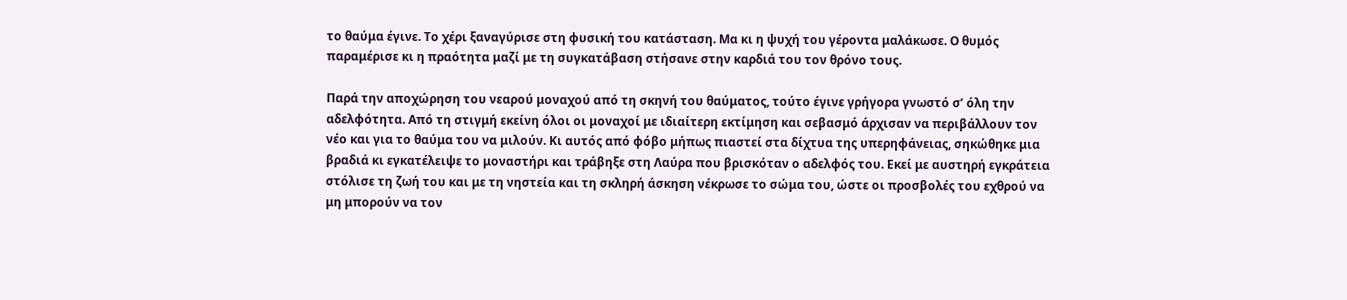το θαύμα έγινε. Το χέρι ξαναγύρισε στη φυσική του κατάσταση. Μα κι η ψυχή του γέροντα μαλάκωσε. Ο θυμός παραμέρισε κι η πραότητα μαζί με τη συγκατάβαση στήσανε στην καρδιά του τον θρόνο τους.

Παρά την αποχώρηση του νεαρού μοναχού από τη σκηνή του θαύματος, τούτο έγινε γρήγορα γνωστό σ’ όλη την αδελφότητα. Από τη στιγμή εκείνη όλοι οι μοναχοί με ιδιαίτερη εκτίμηση και σεβασμό άρχισαν να περιβάλλουν τον νέο και για το θαύμα του να μιλούν. Κι αυτός από φόβο μήπως πιαστεί στα δίχτυα της υπερηφάνειας, σηκώθηκε μια βραδιά κι εγκατέλειψε το μοναστήρι και τράβηξε στη Λαύρα που βρισκόταν ο αδελφός του. Εκεί με αυστηρή εγκράτεια στόλισε τη ζωή του και με τη νηστεία και τη σκληρή άσκηση νέκρωσε το σώμα του, ώστε οι προσβολές του εχθρού να μη μπορούν να τον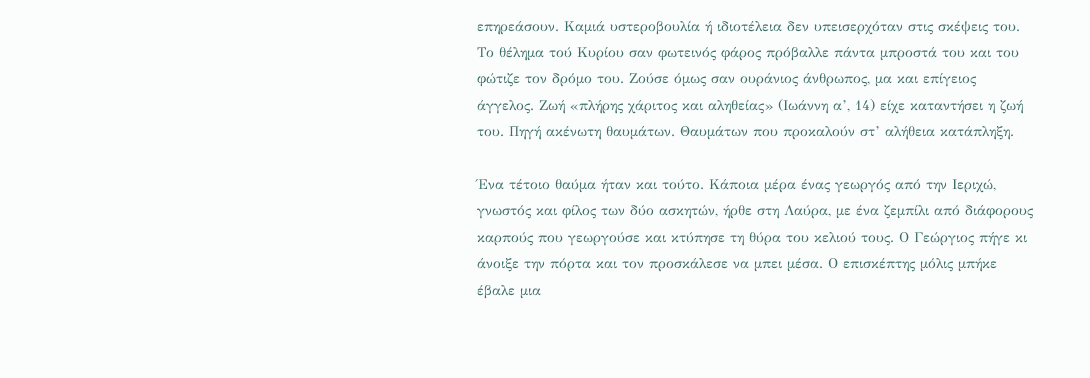επηρεάσουν. Καμιά υστεροβουλία ή ιδιοτέλεια δεν υπεισερχόταν στις σκέψεις του. Το θέλημα τού Κυρίου σαν φωτεινός φάρος πρόβαλλε πάντα μπροστά του και του φώτιζε τον δρόμο του. Ζούσε όμως σαν ουράνιος άνθρωπος, μα και επίγειος άγγελος. Ζωή «πλήρης χάριτος και αληθείας» (Ιωάννη α’, 14) είχε καταντήσει η ζωή του. Πηγή ακένωτη θαυμάτων. Θαυμάτων που προκαλούν στ’ αλήθεια κατάπληξη.

Ένα τέτοιο θαύμα ήταν και τούτο. Κάποια μέρα ένας γεωργός από την Ιεριχώ, γνωστός και φίλος των δύο ασκητών, ήρθε στη Λαύρα, με ένα ζεμπίλι από διάφορους καρπούς που γεωργούσε και κτύπησε τη θύρα του κελιού τους. Ο Γεώργιος πήγε κι άνοιξε την πόρτα και τον προσκάλεσε να μπει μέσα. Ο επισκέπτης μόλις μπήκε έβαλε μια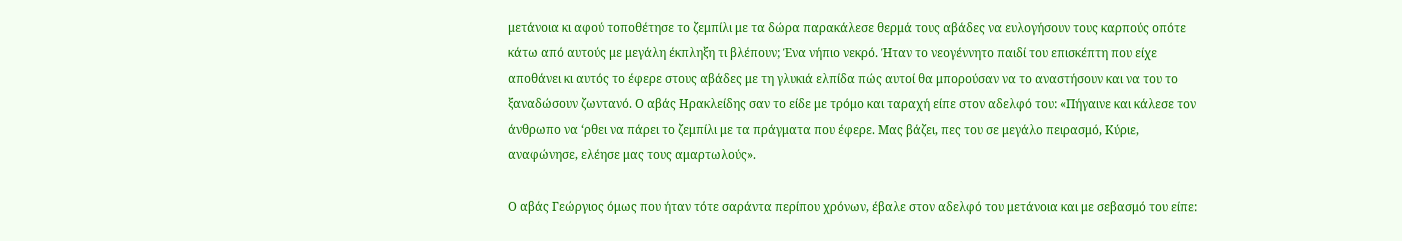μετάνοια κι αφού τοποθέτησε το ζεμπίλι με τα δώρα παρακάλεσε θερμά τους αβάδες να ευλογήσουν τους καρπούς οπότε κάτω από αυτούς με μεγάλη έκπληξη τι βλέπουν; Ένα νήπιο νεκρό. Ήταν το νεογέννητο παιδί του επισκέπτη που είχε αποθάνει κι αυτός το έφερε στους αβάδες με τη γλυκιά ελπίδα πώς αυτοί θα μπορούσαν να το αναστήσουν και να του το ξαναδώσουν ζωντανό. Ο αβάς Ηρακλείδης σαν το είδε με τρόμο και ταραχή είπε στον αδελφό του: «Πήγαινε και κάλεσε τον άνθρωπο να ‘ρθει να πάρει το ζεμπίλι με τα πράγματα που έφερε. Μας βάζει, πες του σε μεγάλο πειρασμό, Κύριε, αναφώνησε, ελέησε μας τους αμαρτωλούς».

Ο αβάς Γεώργιος όμως που ήταν τότε σαράντα περίπου χρόνων, έβαλε στον αδελφό του μετάνοια και με σεβασμό του είπε: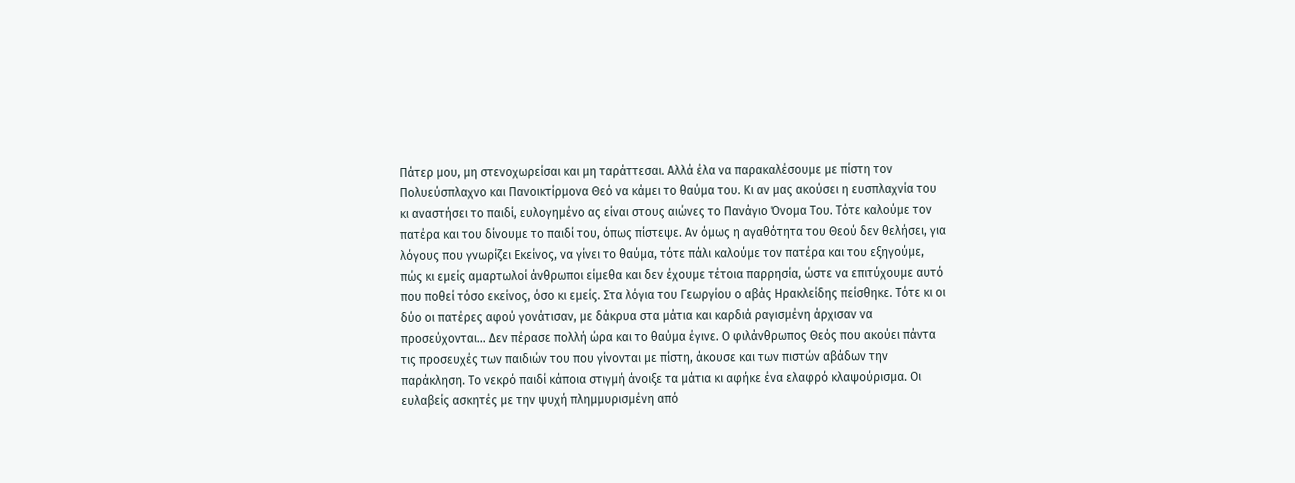Πάτερ μου, μη στενοχωρείσαι και μη ταράττεσαι. Αλλά έλα να παρακαλέσουμε με πίστη τον Πολυεύσπλαχνο και Πανοικτίρμονα Θεό να κάμει το θαύμα του. Κι αν μας ακούσει η ευσπλαχνία του κι αναστήσει το παιδί, ευλογημένο ας είναι στους αιώνες το Πανάγιο Όνομα Του. Τότε καλούμε τον πατέρα και του δίνουμε το παιδί του, όπως πίστεψε. Αν όμως η αγαθότητα του Θεού δεν θελήσει, για λόγους που γνωρίζει Εκείνος, να γίνει το θαύμα, τότε πάλι καλούμε τον πατέρα και του εξηγούμε, πώς κι εμείς αμαρτωλοί άνθρωποι είμεθα και δεν έχουμε τέτοια παρρησία, ώστε να επιτύχουμε αυτό που ποθεί τόσο εκείνος, όσο κι εμείς. Στα λόγια του Γεωργίου ο αβάς Ηρακλείδης πείσθηκε. Τότε κι οι δύο οι πατέρες αφού γονάτισαν, με δάκρυα στα μάτια και καρδιά ραγισμένη άρχισαν να προσεύχονται… Δεν πέρασε πολλή ώρα και το θαύμα έγινε. Ο φιλάνθρωπος Θεός που ακούει πάντα τις προσευχές των παιδιών του που γίνονται με πίστη, άκουσε και των πιστών αβάδων την παράκληση. Το νεκρό παιδί κάποια στιγμή άνοιξε τα μάτια κι αφήκε ένα ελαφρό κλαψούρισμα. Οι ευλαβείς ασκητές με την ψυχή πλημμυρισμένη από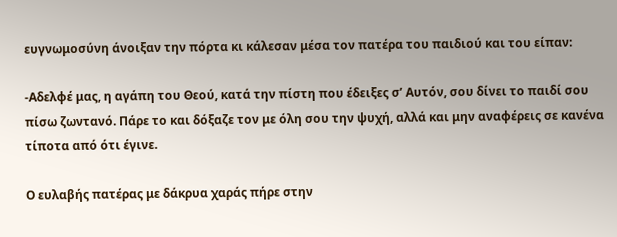ευγνωμοσύνη άνοιξαν την πόρτα κι κάλεσαν μέσα τον πατέρα του παιδιού και του είπαν:

-Αδελφέ μας, η αγάπη του Θεού, κατά την πίστη που έδειξες σ’ Αυτόν, σου δίνει το παιδί σου πίσω ζωντανό. Πάρε το και δόξαζε τον με όλη σου την ψυχή, αλλά και μην αναφέρεις σε κανένα τίποτα από ότι έγινε.

Ο ευλαβής πατέρας με δάκρυα χαράς πήρε στην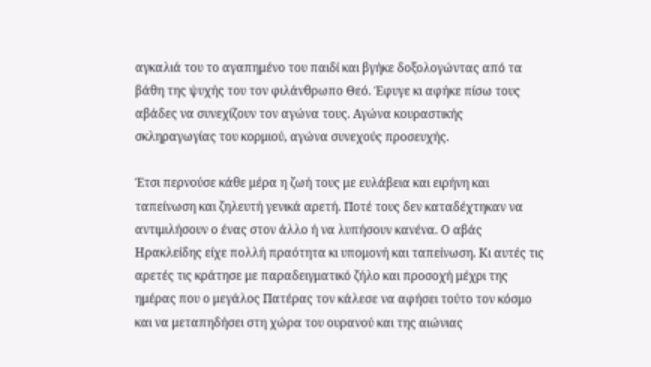αγκαλιά του το αγαπημένο του παιδί και βγήκε δοξολογώντας από τα βάθη της ψυχής του τον φιλάνθρωπο Θεό. Έφυγε κι αφήκε πίσω τους αβάδες να συνεχίζουν τον αγώνα τους. Αγώνα κουραστικής σκληραγωγίας του κορμιού, αγώνα συνεχούς προσευχής.

Έτσι περνούσε κάθε μέρα η ζωή τους με ευλάβεια και ειρήνη και ταπείνωση και ζηλευτή γενικά αρετή. Ποτέ τους δεν καταδέχτηκαν να αντιμιλήσουν ο ένας στον άλλο ή να λυπήσουν κανένα. Ο αβάς Ηρακλείδης είχε πολλή πραότητα κι υπομονή και ταπείνωση. Κι αυτές τις αρετές τις κράτησε με παραδειγματικό ζήλο και προσοχή μέχρι της ημέρας που ο μεγάλος Πατέρας τον κάλεσε να αφήσει τούτο τον κόσμο και να μεταπηδήσει στη χώρα του ουρανού και της αιώνιας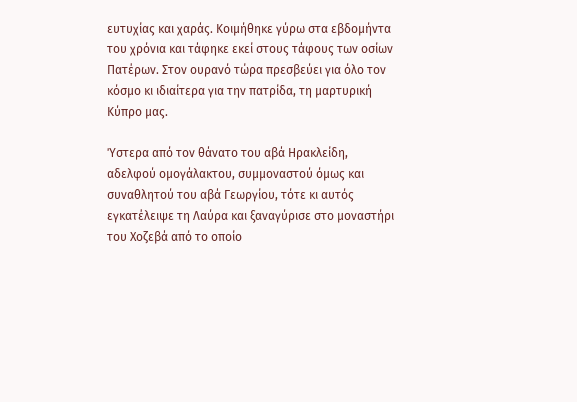ευτυχίας και χαράς. Κοιμήθηκε γύρω στα εβδομήντα του χρόνια και τάφηκε εκεί στους τάφους των οσίων Πατέρων. Στον ουρανό τώρα πρεσβεύει για όλο τον κόσμο κι ιδιαίτερα για την πατρίδα, τη μαρτυρική Κύπρο μας.

Ύστερα από τον θάνατο του αβά Ηρακλείδη, αδελφού ομογάλακτου, συμμοναστού όμως και συναθλητού του αβά Γεωργίου, τότε κι αυτός εγκατέλειψε τη Λαύρα και ξαναγύρισε στο μοναστήρι του Χοζεβά από το οποίο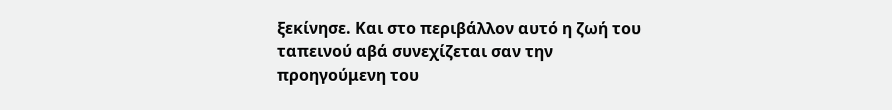ξεκίνησε. Και στο περιβάλλον αυτό η ζωή του ταπεινού αβά συνεχίζεται σαν την προηγούμενη του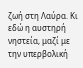ζωή στη Λαύρα. Κι εδώ η αυστηρή νηστεία, μαζί με την υπερβολική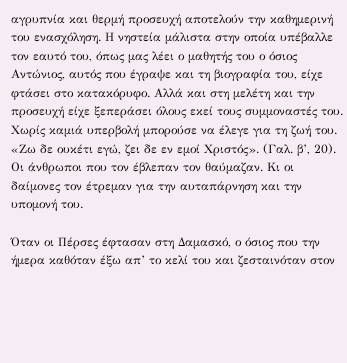αγρυπνία και θερμή προσευχή αποτελούν την καθημερινή του ενασχόληση. Η νηστεία μάλιστα στην οποία υπέβαλλε τον εαυτό του, όπως μας λέει ο μαθητής του ο όσιος Αντώνιος, αυτός που έγραψε και τη βιογραφία του, είχε φτάσει στο κατακόρυφο. Αλλά και στη μελέτη και την προσευχή είχε ξεπεράσει όλους εκεί τους συμμοναστές του. Χωρίς καμιά υπερβολή μπορούσε να έλεγε για τη ζωή του. «Ζω δε ουκέτι εγώ, ζει δε εν εμοί Χριστός». (Γαλ. β’, 20). Οι άνθρωποι που τον έβλεπαν τον θαύμαζαν. Κι οι δαίμονες τον έτρεμαν για την αυταπάρνηση και την υπομονή του.

Όταν οι Πέρσες έφτασαν στη Δαμασκό, ο όσιος που την ήμερα καθόταν έξω απ’ το κελί του και ζεσταινόταν στον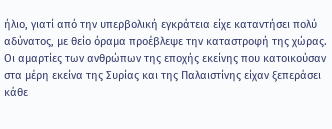ήλιο, γιατί από την υπερβολική εγκράτεια είχε καταντήσει πολύ αδύνατος, με θείο όραμα προέβλεψε την καταστροφή της χώρας. Οι αμαρτίες των ανθρώπων της εποχής εκείνης που κατοικούσαν στα μέρη εκείνα της Συρίας και της Παλαιστίνης είχαν ξεπεράσει κάθε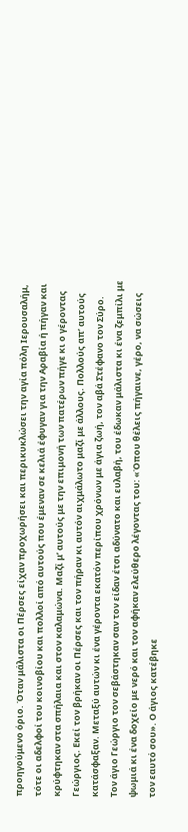προηγούμενο όριο. Όταν μάλιστα οι Πέρσες είχαν προχωρήσει και περικυκλώσει την αγία πόλη Ιερουσαλήμ, τότε οι αδελφοί του κοινοβίου και πολλοί από αυτούς που έμεναν σε κελιά έφυγαν για την Αραβία ή πήγαν και κρύφτηκαν στα σπήλαια και στον καλαμώνα. Μαζί μ’ αυτούς με την επιμονή των πατέρων πήγε κι ο γέροντας Γεώργιος. Εκεί τον βρήκαν οι Πέρσες και τον πήραν κι αυτόν αιχμάλωτο μαζί με άλλους. Πολλούς απ’ αυτούς κατάσφαξαν. Μεταξύ αυτών κι ένα γέροντα εκατόν περίπου χρόνων με άγια ζωή, τον αβά Στέφανο τον Σύρο. Τον άγιο Γεώργιο τον σεβάστηκαν σαν τον είδαν έτσι αδύνατο και ευλαβή, του έδωκαν μάλιστα κι ένα ζεμπίλι με ψωμιά κι ένα δοχείο με νερό και τον αφήκαν ελεύθερο λέγοντας του: «Όπου θέλεις πήγαινε, γέρο, να σώσεις τον εαυτό σου». Ο άγιος κατέβηκε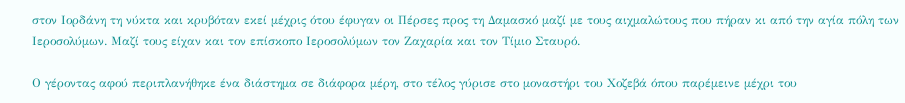στον Ιορδάνη τη νύκτα και κρυβόταν εκεί μέχρις ότου έφυγαν οι Πέρσες προς τη Δαμασκό μαζί με τους αιχμαλώτους που πήραν κι από την αγία πόλη των Ιεροσολύμων. Μαζί τους είχαν και τον επίσκοπο Ιεροσολύμων τον Ζαχαρία και τον Τίμιο Σταυρό.

Ο γέροντας αφού περιπλανήθηκε ένα διάστημα σε διάφορα μέρη, στο τέλος γύρισε στο μοναστήρι του Χοζεβά όπου παρέμεινε μέχρι του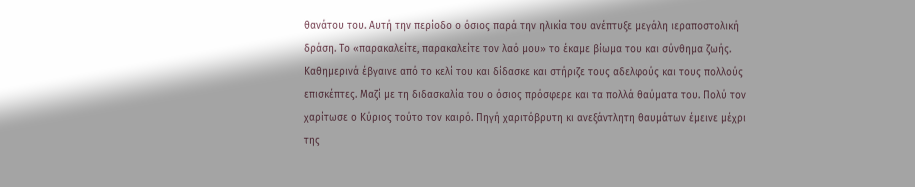θανάτου του. Αυτή την περίοδο ο όσιος παρά την ηλικία του ανέπτυξε μεγάλη ιεραποστολική δράση. Το «παρακαλείτε, παρακαλείτε τον λαό μου» το έκαμε βίωμα του και σύνθημα ζωής. Καθημερινά έβγαινε από το κελί του και δίδασκε και στήριζε τους αδελφούς και τους πολλούς επισκέπτες. Μαζί με τη διδασκαλία του ο όσιος πρόσφερε και τα πολλά θαύματα του. Πολύ τον χαρίτωσε ο Κύριος τούτο τον καιρό. Πηγή χαριτόβρυτη κι ανεξάντλητη θαυμάτων έμεινε μέχρι της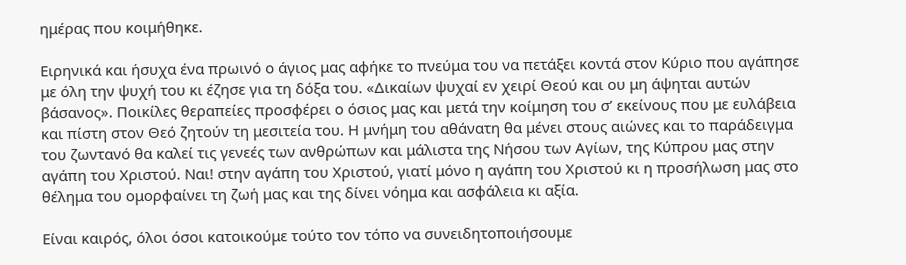ημέρας που κοιμήθηκε.

Ειρηνικά και ήσυχα ένα πρωινό ο άγιος μας αφήκε το πνεύμα του να πετάξει κοντά στον Κύριο που αγάπησε με όλη την ψυχή του κι έζησε για τη δόξα του. «Δικαίων ψυχαί εν χειρί Θεού και ου μη άψηται αυτών βάσανος». Ποικίλες θεραπείες προσφέρει ο όσιος μας και μετά την κοίμηση του σ’ εκείνους που με ευλάβεια και πίστη στον Θεό ζητούν τη μεσιτεία του. Η μνήμη του αθάνατη θα μένει στους αιώνες και το παράδειγμα του ζωντανό θα καλεί τις γενεές των ανθρώπων και μάλιστα της Νήσου των Αγίων, της Κύπρου μας στην αγάπη του Χριστού. Ναι! στην αγάπη του Χριστού, γιατί μόνο η αγάπη του Χριστού κι η προσήλωση μας στο θέλημα του ομορφαίνει τη ζωή μας και της δίνει νόημα και ασφάλεια κι αξία.

Είναι καιρός, όλοι όσοι κατοικούμε τούτο τον τόπο να συνειδητοποιήσουμε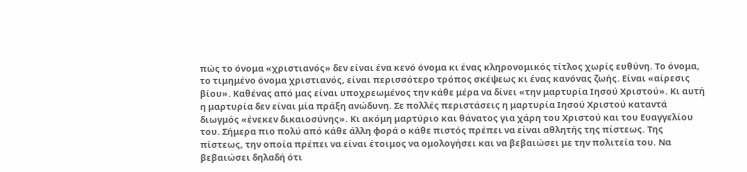πώς το όνομα «χριστιανός» δεν είναι ένα κενό όνομα κι ένας κληρονομικός τίτλος χωρίς ευθύνη. Το όνομα, το τιμημένο όνομα χριστιανός, είναι περισσότερο τρόπος σκέψεως κι ένας κανόνας ζωής. Είναι «αίρεσις βίου». Καθένας από μας είναι υποχρεωμένος την κάθε μέρα να δίνει «την μαρτυρία Ιησού Χριστού». Κι αυτή η μαρτυρία δεν είναι μία πράξη ανώδυνη. Σε πολλές περιστάσεις η μαρτυρία Ιησού Χριστού καταντά διωγμός «ένεκεν δικαιοσύνης». Κι ακόμη μαρτύριο και θάνατος για χάρη του Χριστού και του Ευαγγελίου του. Σήμερα πιο πολύ από κάθε άλλη φορά ο κάθε πιστός πρέπει να είναι αθλητής της πίστεως. Της πίστεως, την οποία πρέπει να είναι έτοιμος να ομολογήσει και να βεβαιώσει με την πολιτεία του. Να βεβαιώσει δηλαδή ότι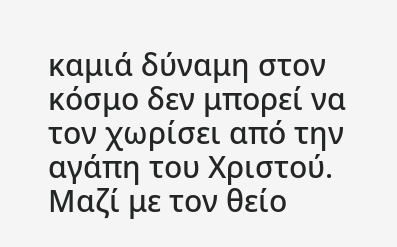καμιά δύναμη στον κόσμο δεν μπορεί να τον χωρίσει από την αγάπη του Χριστού. Μαζί με τον θείο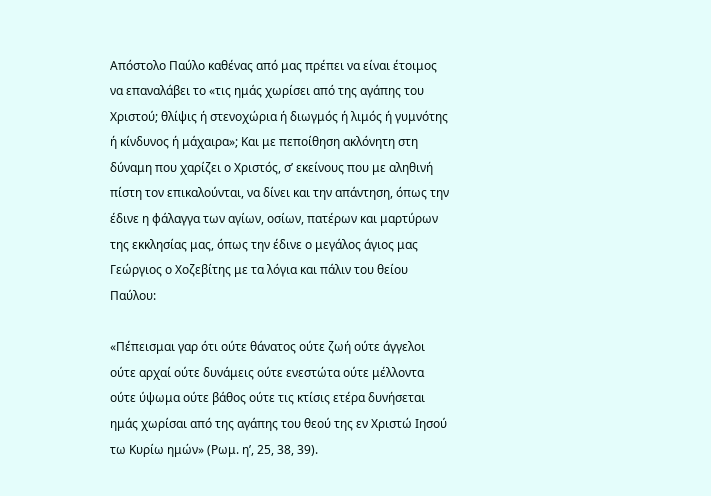Απόστολο Παύλο καθένας από μας πρέπει να είναι έτοιμος να επαναλάβει το «τις ημάς χωρίσει από της αγάπης του Χριστού; θλίψις ή στενοχώρια ή διωγμός ή λιμός ή γυμνότης ή κίνδυνος ή μάχαιρα»; Και με πεποίθηση ακλόνητη στη δύναμη που χαρίζει ο Χριστός, σ’ εκείνους που με αληθινή πίστη τον επικαλούνται, να δίνει και την απάντηση, όπως την έδινε η φάλαγγα των αγίων, οσίων, πατέρων και μαρτύρων της εκκλησίας μας, όπως την έδινε ο μεγάλος άγιος μας Γεώργιος ο Χοζεβίτης με τα λόγια και πάλιν του θείου Παύλου:

«Πέπεισμαι γαρ ότι ούτε θάνατος ούτε ζωή ούτε άγγελοι ούτε αρχαί ούτε δυνάμεις ούτε ενεστώτα ούτε μέλλοντα ούτε ύψωμα ούτε βάθος ούτε τις κτίσις ετέρα δυνήσεται ημάς χωρίσαι από της αγάπης του θεού της εν Χριστώ Ιησού τω Κυρίω ημών» (Ρωμ. η’, 25, 38, 39).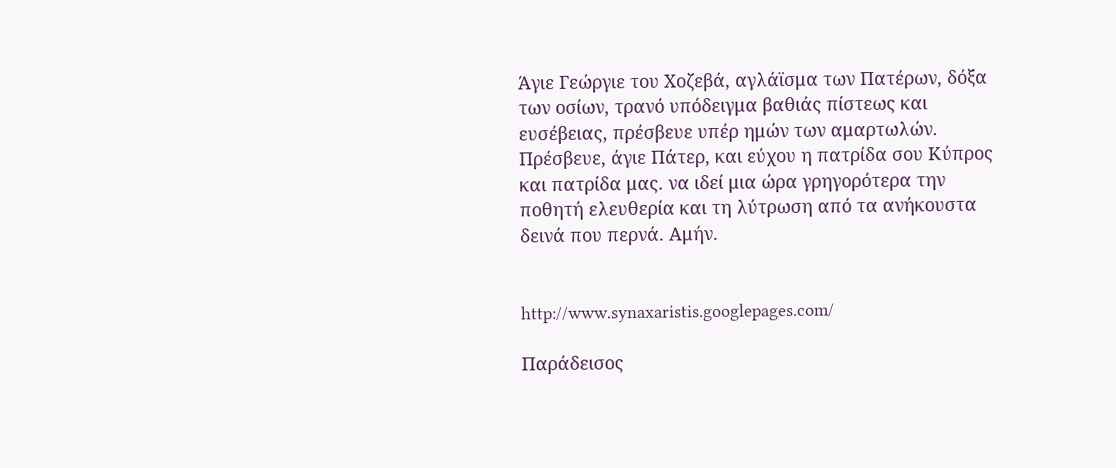Άγιε Γεώργιε του Χοζεβά, αγλάϊσμα των Πατέρων, δόξα των οσίων, τρανό υπόδειγμα βαθιάς πίστεως και ευσέβειας, πρέσβευε υπέρ ημών των αμαρτωλών. Πρέσβευε, άγιε Πάτερ, και εύχου η πατρίδα σου Κύπρος και πατρίδα μας. να ιδεί μια ώρα γρηγορότερα την ποθητή ελευθερία και τη λύτρωση από τα ανήκουστα δεινά που περνά. Αμήν.


http://www.synaxaristis.googlepages.com/

Παράδεισος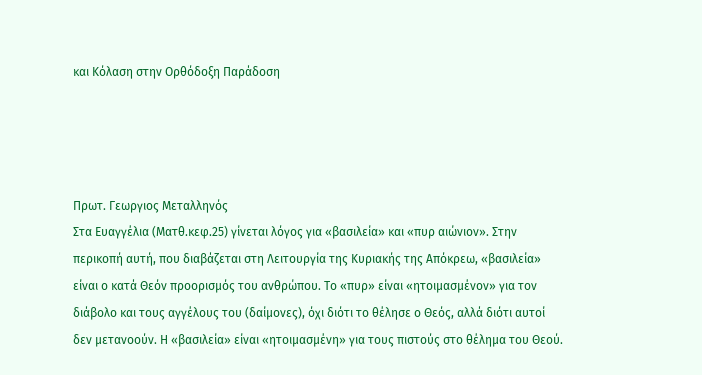και Κόλαση στην Ορθόδοξη Παράδοση




Πρωτ. Γεωργιος Μεταλληνός
Στα Ευαγγέλια (Ματθ.κεφ.25) γίνεται λόγος για «βασιλεία» και «πυρ αιώνιον». Στην περικοπή αυτή, που διαβάζεται στη Λειτουργία της Κυριακής της Απόκρεω, «βασιλεία» είναι ο κατά Θεόν προορισμός του ανθρώπου. Το «πυρ» είναι «ητοιμασμένον» για τον διάβολο και τους αγγέλους του (δαίμονες), όχι διότι το θέλησε ο Θεός, αλλά διότι αυτοί δεν μετανοούν. Η «βασιλεία» είναι «ητοιμασμένη» για τους πιστούς στο θέλημα του Θεού.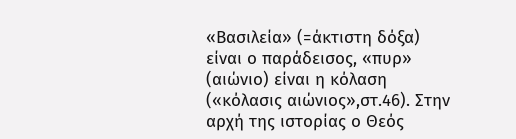«Βασιλεία» (=άκτιστη δόξα) είναι ο παράδεισος, «πυρ» (αιώνιο) είναι η κόλαση («κόλασις αιώνιος»,στ.46). Στην αρχή της ιστορίας ο Θεός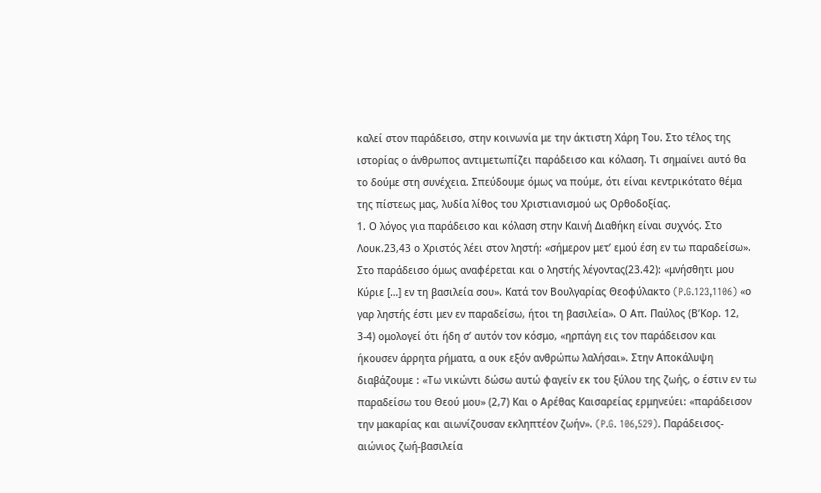καλεί στον παράδεισο, στην κοινωνία με την άκτιστη Χάρη Του. Στο τέλος της ιστορίας ο άνθρωπος αντιμετωπίζει παράδεισο και κόλαση. Τι σημαίνει αυτό θα το δούμε στη συνέχεια. Σπεύδουμε όμως να πούμε, ότι είναι κεντρικότατο θέμα της πίστεως μας, λυδία λίθος του Χριστιανισμού ως Ορθοδοξίας.
1. Ο λόγος για παράδεισο και κόλαση στην Καινή Διαθήκη είναι συχνός. Στο Λουκ.23,43 ο Χριστός λέει στον ληστή: «σήμερον μετ’ εμού έση εν τω παραδείσω». Στο παράδεισο όμως αναφέρεται και ο ληστής λέγοντας(23.42): «μνήσθητι μου Κύριε […] εν τη βασιλεία σου». Κατά τον Βουλγαρίας Θεοφύλακτο (P.G.123,1106) «ο γαρ ληστής έστι μεν εν παραδείσω, ήτοι τη βασιλεία». Ο Απ. Παύλος (Β’Κορ. 12, 3-4) ομολογεί ότι ήδη σ’ αυτόν τον κόσμο, «ηρπάγη εις τον παράδεισον και ήκουσεν άρρητα ρήματα, α ουκ εξόν ανθρώπω λαλήσαι». Στην Αποκάλυψη διαβάζουμε : «Τω νικώντι δώσω αυτώ φαγείν εκ του ξύλου της ζωής, ο έστιν εν τω παραδείσω του Θεού μου» (2,7) Και ο Αρέθας Καισαρείας ερμηνεύει: «παράδεισον την μακαρίας και αιωνίζουσαν εκληπτέον ζωήν». (P.G. 106,529). Παράδεισος-αιώνιος ζωή-βασιλεία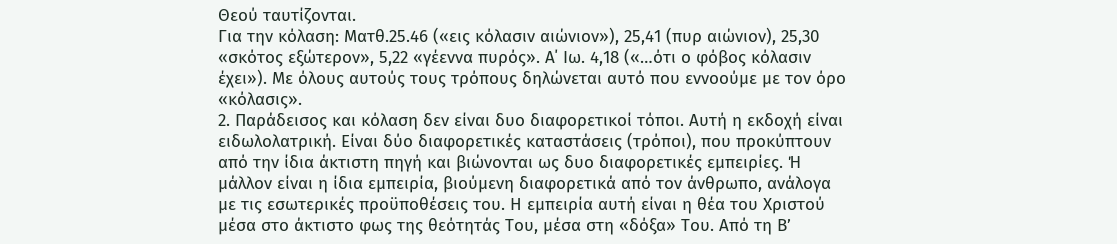Θεού ταυτίζονται.
Για την κόλαση: Ματθ.25.46 («εις κόλασιν αιώνιον»), 25,41 (πυρ αιώνιον), 25,30 «σκότος εξώτερον», 5,22 «γέεννα πυρός». Α΄ Ιω. 4,18 («…ότι ο φόβος κόλασιν έχει»). Με όλους αυτούς τους τρόπους δηλώνεται αυτό που εννοούμε με τον όρο «κόλασις».
2. Παράδεισος και κόλαση δεν είναι δυο διαφορετικοί τόποι. Αυτή η εκδοχή είναι ειδωλολατρική. Είναι δύο διαφορετικές καταστάσεις (τρόποι), που προκύπτουν από την ίδια άκτιστη πηγή και βιώνονται ως δυο διαφορετικές εμπειρίες. Ή μάλλον είναι η ίδια εμπειρία, βιούμενη διαφορετικά από τον άνθρωπο, ανάλογα με τις εσωτερικές προϋποθέσεις του. Η εμπειρία αυτή είναι η θέα του Χριστού μέσα στο άκτιστο φως της θεότητάς Του, μέσα στη «δόξα» Του. Από τη Β’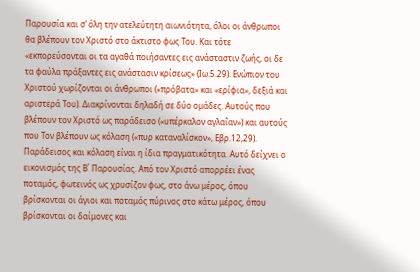Παρουσία και σ’ όλη την ατελεύτητη αιωνιότητα, όλοι οι άνθρωποι θα βλέπουν τον Χριστό στο άκτιστο φως Του. Και τότε «εκπορεύσονται οι τα αγαθά ποιήσαντες εις ανάσταστιν ζωής, οι δε τα φαύλα πράξαντες εις ανάστασιν κρίσεως» (Ιω.5.29). Ενώπιον του Χριστού χωρίζονται οι άνθρωποι («πρόβατα» και «ερίφια», δεξιά και αριστερά Του). Διακρίνονται δηλαδή σε δύο ομάδες. Αυτούς που βλέπουν τον Χριστό ως παράδεισο («υπέρκαλον αγλαΐαν») και αυτούς που Τον βλέπουν ως κόλαση («πυρ καταναλίσκον», Εβρ.12,29).
Παράδεισος και κόλαση είναι η ίδια πραγματικότητα. Αυτό δείχνει ο εικονισμός της Β΄ Παρουσίας. Από τον Χριστό απορρέει ένας ποταμός, φωτεινός ως χρυσίζον φως, στο άνω μέρος, όπου βρίσκονται οι άγιοι και ποταμός πύρινος στο κάτω μέρος, όπου βρίσκονται οι δαίμονες και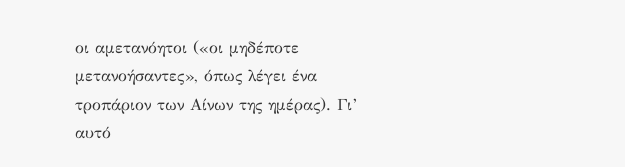οι αμετανόητοι («οι μηδέποτε μετανοήσαντες», όπως λέγει ένα τροπάριον των Αίνων της ημέρας). Γι’ αυτό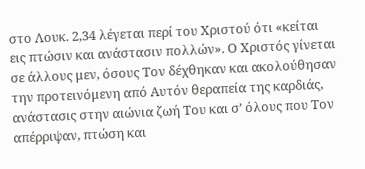στο Λουκ. 2,34 λέγεται περί του Χριστού ότι «κείται εις πτώσιν και ανάστασιν πολλών». Ο Χριστός γίνεται σε άλλους μεν, όσους Τον δέχθηκαν και ακολούθησαν την προτεινόμενη από Αυτόν θεραπεία της καρδιάς, ανάστασις στην αιώνια ζωή Του και σ’ όλους που Τον απέρριψαν, πτώση και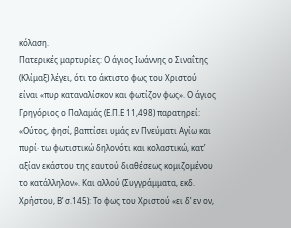κόλαση.
Πατερικές μαρτυρίες: Ο άγιος Ιωάννης ο Σιναΐτης (Κλίμαξ) λέγει, ότι το άκτιστο φως του Χριστού είναι «πυρ καταναλίσκον και φωτίζον φως». Ο άγιος Γρηγόριος ο Παλαμάς (Ε.Π.Ε 11,498) παρατηρεί: «Ούτος, φησί, βαπτίσει υμάς εν Πνεύματι Αγίω και πυρί· τω φωτιστικώ δηλονότι και κολαστικώ, κατ’ αξίαν εκάστου της εαυτού διαθέσεως κομιζομένου το κατάλληλον». Και αλλού (Συγγράμματα, εκδ. Χρήστου, Β’ σ.145): Το φως του Χριστού «ει δ’ εν ον,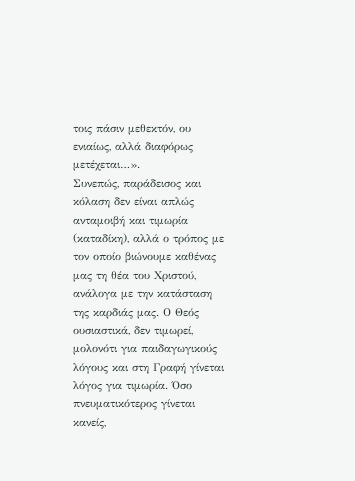τοις πάσιν μεθεκτόν, ου ενιαίως, αλλά διαφόρως μετέχεται…».
Συνεπώς, παράδεισος και κόλαση δεν είναι απλώς ανταμοιβή και τιμωρία (καταδίκη), αλλά ο τρόπος με τον οποίο βιώνουμε καθένας μας τη θέα του Χριστού, ανάλογα με την κατάσταση της καρδιάς μας. Ο Θεός ουσιαστικά, δεν τιμωρεί, μολονότι για παιδαγωγικούς λόγους και στη Γραφή γίνεται λόγος για τιμωρία. Όσο πνευματικότερος γίνεται κανείς,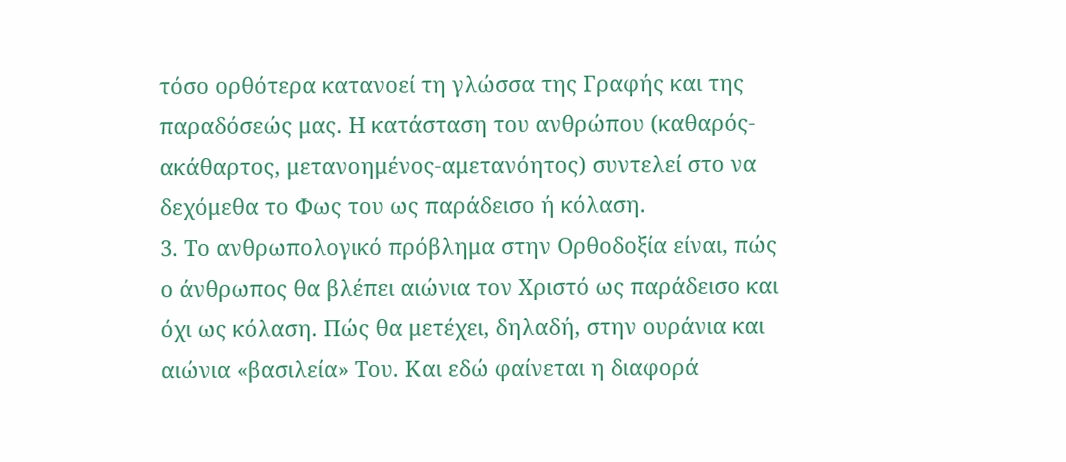τόσο ορθότερα κατανοεί τη γλώσσα της Γραφής και της παραδόσεώς μας. Η κατάσταση του ανθρώπου (καθαρός-ακάθαρτος, μετανοημένος-αμετανόητος) συντελεί στο να δεχόμεθα το Φως του ως παράδεισο ή κόλαση.
3. Το ανθρωπολογικό πρόβλημα στην Ορθοδοξία είναι, πώς ο άνθρωπος θα βλέπει αιώνια τον Χριστό ως παράδεισο και όχι ως κόλαση. Πώς θα μετέχει, δηλαδή, στην ουράνια και αιώνια «βασιλεία» Του. Και εδώ φαίνεται η διαφορά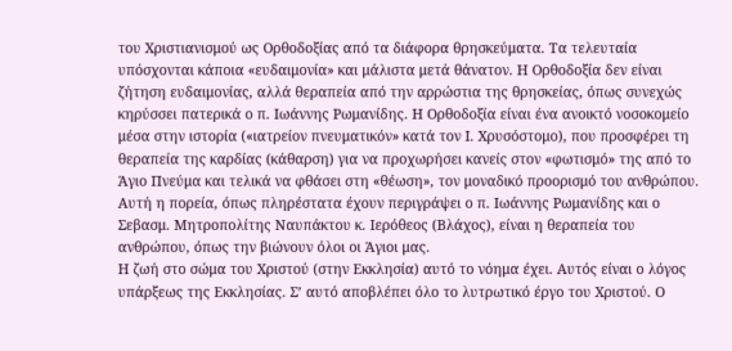του Χριστιανισμού ως Ορθοδοξίας από τα διάφορα θρησκεύματα. Τα τελευταία υπόσχονται κάποια «ευδαιμονία» και μάλιστα μετά θάνατον. Η Ορθοδοξία δεν είναι ζήτηση ευδαιμονίας, αλλά θεραπεία από την αρρώστια της θρησκείας, όπως συνεχώς κηρύσσει πατερικά ο π. Ιωάννης Ρωμανίδης. Η Ορθοδοξία είναι ένα ανοικτό νοσοκομείο μέσα στην ιστορία («ιατρείον πνευματικόν» κατά τον Ι. Χρυσόστομο), που προσφέρει τη θεραπεία της καρδίας (κάθαρση) για να προχωρήσει κανείς στον «φωτισμό» της από το Άγιο Πνεύμα και τελικά να φθάσει στη «θέωση», τον μοναδικό προορισμό του ανθρώπου. Αυτή η πορεία, όπως πληρέστατα έχουν περιγράψει ο π. Ιωάννης Ρωμανίδης και ο Σεβασμ. Μητροπολίτης Ναυπάκτου κ. Ιερόθεος (Βλάχος), είναι η θεραπεία του ανθρώπου, όπως την βιώνουν όλοι οι Άγιοι μας.
Η ζωή στο σώμα του Χριστού (στην Εκκλησία) αυτό το νόημα έχει. Αυτός είναι ο λόγος υπάρξεως της Εκκλησίας. Σ’ αυτό αποβλέπει όλο το λυτρωτικό έργο του Χριστού. Ο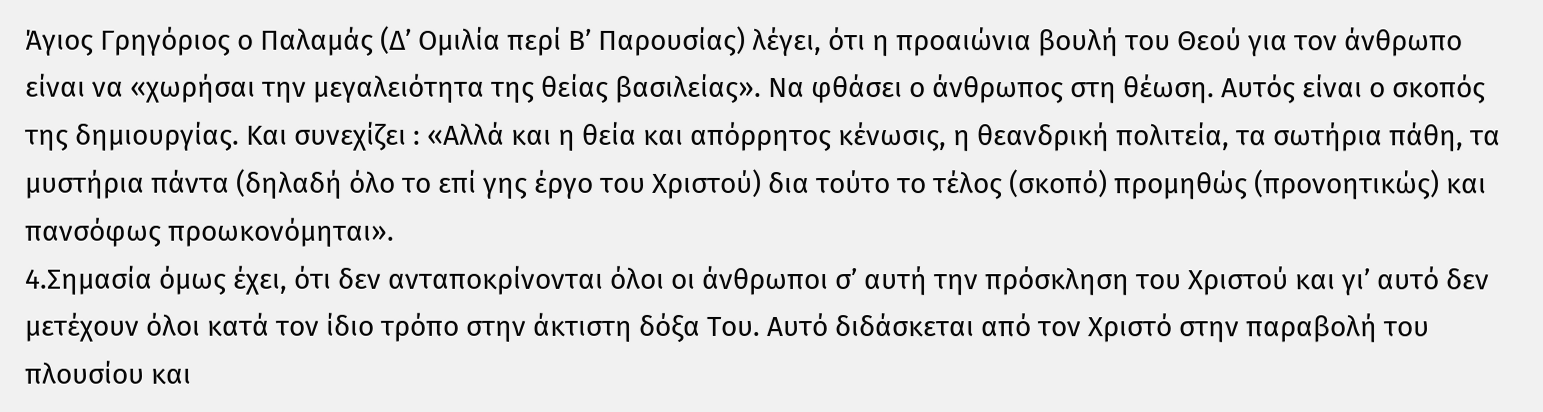Άγιος Γρηγόριος ο Παλαμάς (Δ’ Ομιλία περί Β’ Παρουσίας) λέγει, ότι η προαιώνια βουλή του Θεού για τον άνθρωπο είναι να «χωρήσαι την μεγαλειότητα της θείας βασιλείας». Να φθάσει ο άνθρωπος στη θέωση. Αυτός είναι ο σκοπός της δημιουργίας. Και συνεχίζει : «Αλλά και η θεία και απόρρητος κένωσις, η θεανδρική πολιτεία, τα σωτήρια πάθη, τα μυστήρια πάντα (δηλαδή όλο το επί γης έργο του Χριστού) δια τούτο το τέλος (σκοπό) προμηθώς (προνοητικώς) και πανσόφως προωκονόμηται».
4.Σημασία όμως έχει, ότι δεν ανταποκρίνονται όλοι οι άνθρωποι σ’ αυτή την πρόσκληση του Χριστού και γι’ αυτό δεν μετέχουν όλοι κατά τον ίδιο τρόπο στην άκτιστη δόξα Του. Αυτό διδάσκεται από τον Χριστό στην παραβολή του πλουσίου και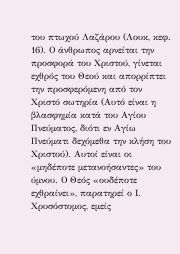του πτωχού Λαζάρου (Λουκ, κεφ. 16). Ο άνθρωπος αρνείται την προσφορά του Χριστού, γίνεται εχθρός του Θεού και απορρίπτει την προσφερόμενη από τον Χριστό σωτηρία (Αυτό είναι η βλασφημία κατά του Αγίου Πνεύματος, διότι εν Αγίω Πνεύματι δεχόμεθα την κλήση του Χριστού). Αυτοί είναι οι «μηδέποτε μετανοήσαντες» του ύμνου. Ο Θεός «ουδέποτε εχθραίνει», παρατηρεί ο Ι. Χρυσόστομος, εμείς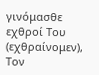γινόμασθε εχθροί Του (εχθραίνομεν), Τον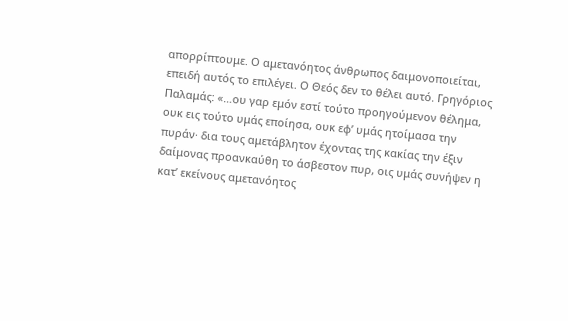απορρίπτουμε. Ο αμετανόητος άνθρωπος δαιμονοποιείται, επειδή αυτός το επιλέγει. Ο Θεός δεν το θέλει αυτό. Γρηγόριος Παλαμάς: «…ου γαρ εμόν εστί τούτο προηγούμενον θέλημα, ουκ εις τούτο υμάς εποίησα, ουκ εφ’ υμάς ητοίμασα την πυράν· δια τους αμετάβλητον έχοντας της κακίας την έξιν δαίμονας προανκαύθη το άσβεστον πυρ, οις υμάς συνήψεν η κατ’ εκείνους αμετανόητος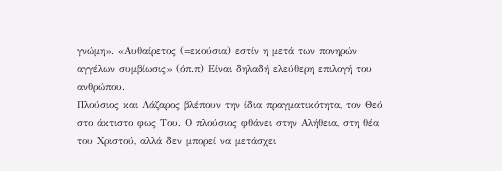γνώμη». «Αυθαίρετος (=εκούσια) εστίν η μετά των πονηρών αγγέλων συμβίωσις» (όπ.π) Είναι δηλαδή ελεύθερη επιλογή του ανθρώπου.
Πλούσιος και Λάζαρος βλέπουν την ίδια πραγματικότητα, τον Θεό στο άκτιστο φως Του. Ο πλούσιος φθάνει στην Αλήθεια, στη θέα του Χριστού, αλλά δεν μπορεί να μετάσχει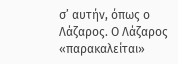σ’ αυτήν, όπως ο Λάζαρος. Ο Λάζαρος «παρακαλείται»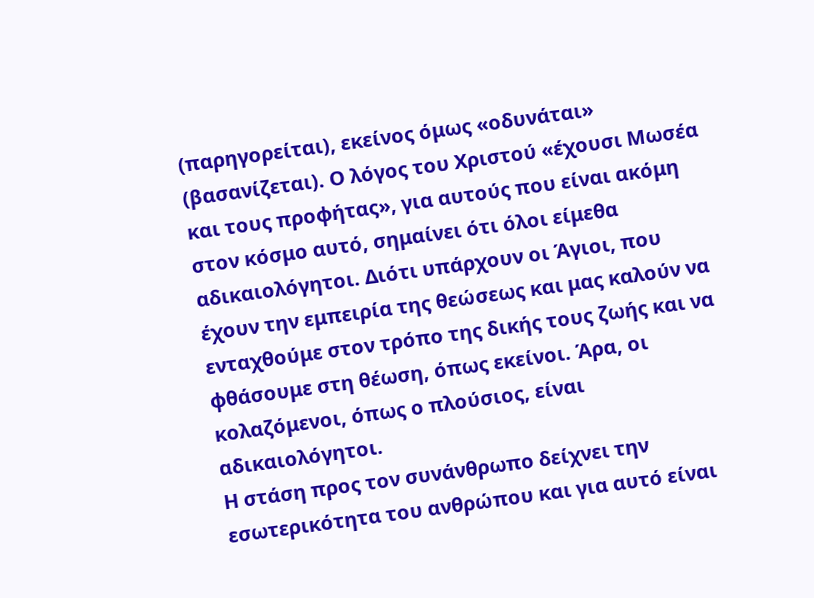(παρηγορείται), εκείνος όμως «οδυνάται» (βασανίζεται). Ο λόγος του Χριστού «έχουσι Μωσέα και τους προφήτας», για αυτούς που είναι ακόμη στον κόσμο αυτό, σημαίνει ότι όλοι είμεθα αδικαιολόγητοι. Διότι υπάρχουν οι Άγιοι, που έχουν την εμπειρία της θεώσεως και μας καλούν να ενταχθούμε στον τρόπο της δικής τους ζωής και να φθάσουμε στη θέωση, όπως εκείνοι. Άρα, οι κολαζόμενοι, όπως ο πλούσιος, είναι αδικαιολόγητοι.
Η στάση προς τον συνάνθρωπο δείχνει την εσωτερικότητα του ανθρώπου και για αυτό είναι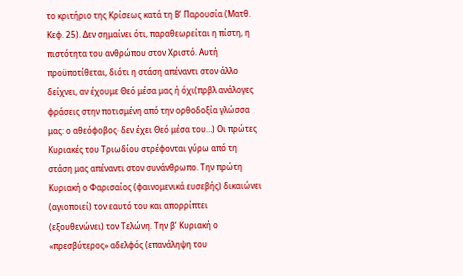το κριτήριο της Κρίσεως κατά τη Β’ Παρουσία (Ματθ. Κεφ. 25). Δεν σημαίνει ότι, παραθεωρείται η πίστη, η πιστότητα του ανθρώπου στον Χριστό. Αυτή προϋποτίθεται, διότι η στάση απέναντι στον άλλο δείχνει, αν έχουμε Θεό μέσα μας ή όχι(πρβλ ανάλογες φράσεις στην ποτισμένη από την ορθοδοξία γλώσσα μας: ο αθεόφοβος· δεν έχει Θεό μέσα του…) Οι πρώτες Κυριακές του Τριωδίου στρέφονται γύρω από τη στάση μας απέναντι στον συνάνθρωπο. Την πρώτη Κυριακή ο Φαρισαίος (φαινομενικά ευσεβής) δικαιώνει (αγιοποιεί) τον εαυτό του και απορρίπτει (εξουθενώνει) τον Τελώνη. Την β’ Κυριακή ο «πρεσβύτερος» αδελφός (επανάληψη του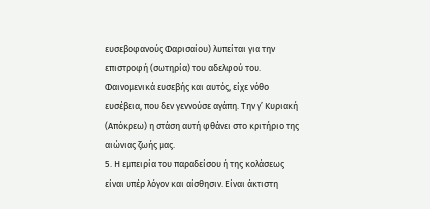ευσεβοφανούς Φαρισαίου) λυπείται για την επιστροφή (σωτηρία) του αδελφού του. Φαινομενικά ευσεβής και αυτός, είχε νόθο ευσέβεια, που δεν γεννούσε αγάπη. Την γ’ Κυριακή (Απόκρεω) η στάση αυτή φθάνει στο κριτήριο της αιώνιας ζωής μας.
5. Η εμπειρία του παραδείσου ή της κολάσεως είναι υπέρ λόγον και αίσθησιν. Είναι άκτιστη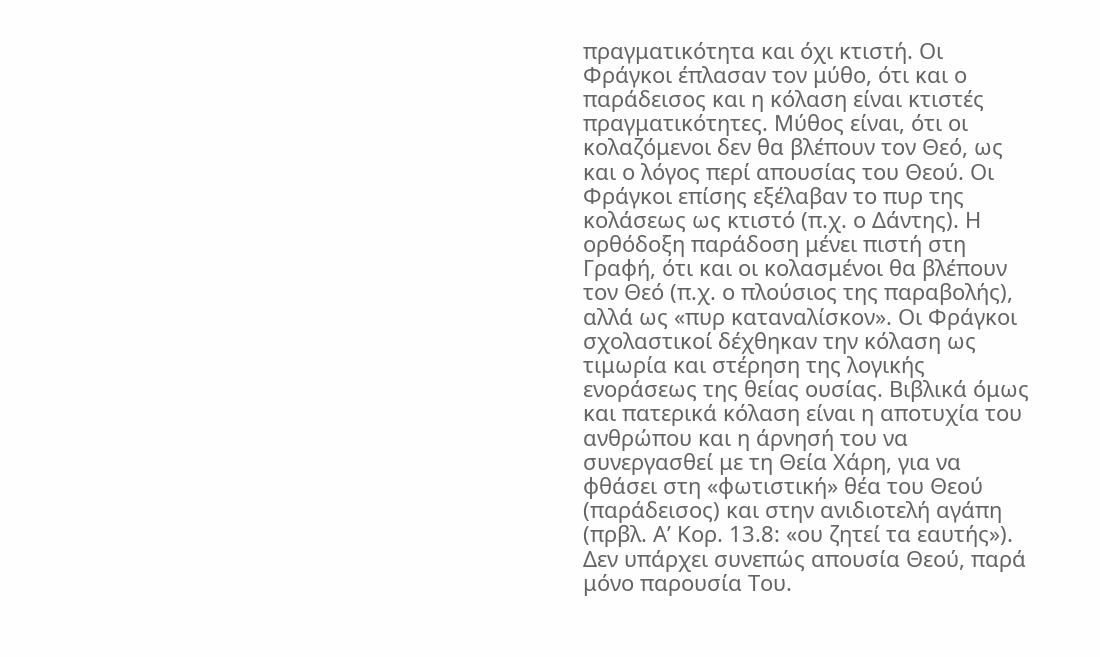πραγματικότητα και όχι κτιστή. Οι Φράγκοι έπλασαν τον μύθο, ότι και ο παράδεισος και η κόλαση είναι κτιστές πραγματικότητες. Μύθος είναι, ότι οι κολαζόμενοι δεν θα βλέπουν τον Θεό, ως και ο λόγος περί απουσίας του Θεού. Οι Φράγκοι επίσης εξέλαβαν το πυρ της κολάσεως ως κτιστό (π.χ. ο Δάντης). Η ορθόδοξη παράδοση μένει πιστή στη Γραφή, ότι και οι κολασμένοι θα βλέπουν τον Θεό (π.χ. ο πλούσιος της παραβολής), αλλά ως «πυρ καταναλίσκον». Οι Φράγκοι σχολαστικοί δέχθηκαν την κόλαση ως τιμωρία και στέρηση της λογικής ενοράσεως της θείας ουσίας. Βιβλικά όμως και πατερικά κόλαση είναι η αποτυχία του ανθρώπου και η άρνησή του να συνεργασθεί με τη Θεία Χάρη, για να φθάσει στη «φωτιστική» θέα του Θεού (παράδεισος) και στην ανιδιοτελή αγάπη (πρβλ. Α’ Κορ. 13.8: «ου ζητεί τα εαυτής»). Δεν υπάρχει συνεπώς απουσία Θεού, παρά μόνο παρουσία Του.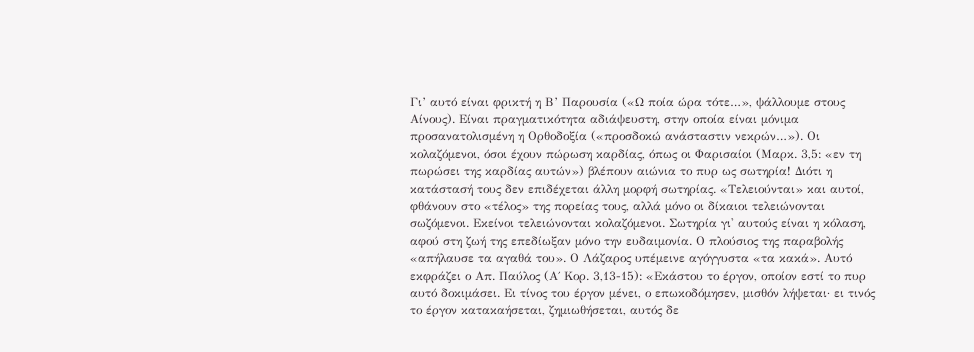Γι’ αυτό είναι φρικτή η Β’ Παρουσία («Ω ποία ώρα τότε…», ψάλλουμε στους Αίνους). Είναι πραγματικότητα αδιάψευστη, στην οποία είναι μόνιμα προσανατολισμένη η Ορθοδοξία («προσδοκώ ανάσταστιν νεκρών…»). Οι κολαζόμενοι, όσοι έχουν πώρωση καρδίας, όπως οι Φαρισαίοι (Μαρκ. 3,5: «εν τη πωρώσει της καρδίας αυτών») βλέπουν αιώνια το πυρ ως σωτηρία! Διότι η κατάστασή τους δεν επιδέχεται άλλη μορφή σωτηρίας. «Τελειούνται» και αυτοί, φθάνουν στο «τέλος» της πορείας τους, αλλά μόνο οι δίκαιοι τελειώνονται σωζόμενοι. Εκείνοι τελειώνονται κολαζόμενοι. Σωτηρία γι' αυτούς είναι η κόλαση, αφού στη ζωή της επεδίωξαν μόνο την ευδαιμονία. Ο πλούσιος της παραβολής «απήλαυσε τα αγαθά του». Ο Λάζαρος υπέμεινε αγόγγυστα «τα κακά». Αυτό εκφράζει ο Απ. Παύλος (Α΄ Κορ. 3,13-15): «Εκάστου το έργον, οποίον εστί το πυρ αυτό δοκιμάσει. Ει τίνος του έργον μένει, ο επωκοδόμησεν, μισθόν λήψεται· ει τινός το έργον κατακαήσεται, ζημιωθήσεται, αυτός δε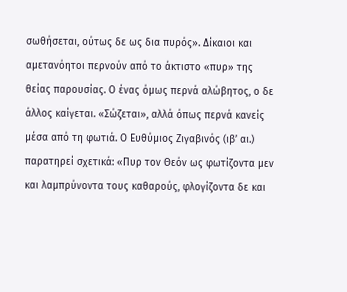σωθήσεται, ούτως δε ως δια πυρός». Δίκαιοι και αμετανόητοι περνούν από το άκτιστο «πυρ» της θείας παρουσίας. Ο ένας όμως περνά αλώβητος, ο δε άλλος καίγεται. «Σώζεται», αλλά όπως περνά κανείς μέσα από τη φωτιά. Ο Ευθύμιος Ζιγαβινός (ιβ’ αι.) παρατηρεί σχετικά: «Πυρ τον Θεόν ως φωτίζοντα μεν και λαμπρύνοντα τους καθαρούς, φλογίζοντα δε και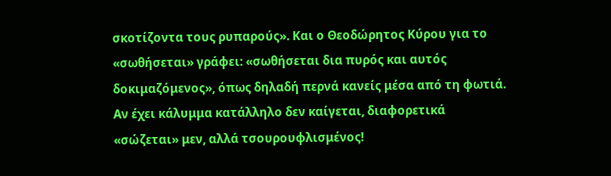σκοτίζοντα τους ρυπαρούς». Και ο Θεοδώρητος Κύρου για το «σωθήσεται» γράφει: «σωθήσεται δια πυρός και αυτός δοκιμαζόμενος», όπως δηλαδή περνά κανείς μέσα από τη φωτιά. Αν έχει κάλυμμα κατάλληλο δεν καίγεται, διαφορετικά «σώζεται» μεν, αλλά τσουρουφλισμένος!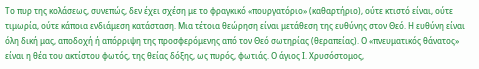Το πυρ της κολάσεως, συνεπώς, δεν έχει σχέση με το φραγκικό «πουργατόριο» (καθαρτήριο), ούτε κτιστό είναι, ούτε τιμωρία, ούτε κάποια ενδιάμεση κατάσταση. Μια τέτοια θεώρηση είναι μετάθεση της ευθύνης στον Θεό. Η ευθύνη είναι όλη δική μας, αποδοχή ή απόρριψη της προσφερόμενης από τον Θεό σωτηρίας (θεραπείας). Ο «πνευματικός θάνατος» είναι η θέα του ακτίστου φωτός, της θείας δόξης, ως πυρός, φωτιάς. Ο άγιος Ι. Χρυσόστομος,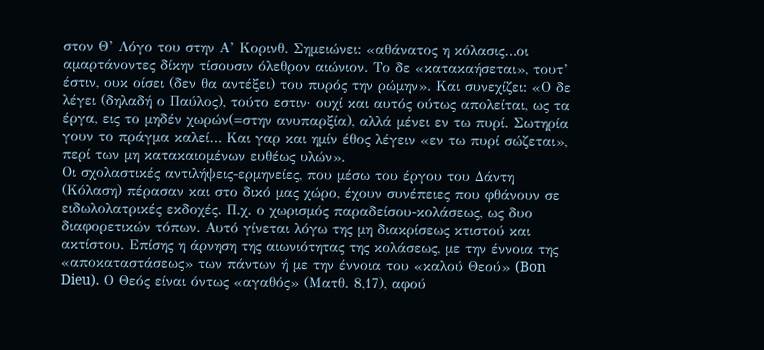στον Θ’ Λόγο του στην Α’ Κορινθ. Σημειώνει: «αθάνατος η κόλασις…οι αμαρτάνοντες δίκην τίσουσιν όλεθρον αιώνιον. Το δε «κατακαήσεται», τουτ’ έστιν, ουκ οίσει (δεν θα αντέξει) του πυρός την ρώμην». Και συνεχίζει: «Ο δε λέγει (δηλαδή ο Παύλος), τούτο εστιν· ουχί και αυτός ούτως απολείται, ως τα έργα, εις το μηδέν χωρών(=στην ανυπαρξία), αλλά μένει εν τω πυρί. Σωτηρία γουν το πράγμα καλεί… Και γαρ και ημίν έθος λέγειν «εν τω πυρί σώζεται», περί των μη κατακαιομένων ευθέως υλών».
Οι σχολαστικές αντιλήψεις-ερμηνείες, που μέσω του έργου του Δάντη (Κόλαση) πέρασαν και στο δικό μας χώρο, έχουν συνέπειες που φθάνουν σε ειδωλολατρικές εκδοχές. Π.χ. ο χωρισμός παραδείσου-κολάσεως, ως δυο διαφορετικών τόπων. Αυτό γίνεται λόγω της μη διακρίσεως κτιστού και ακτίστου. Επίσης η άρνηση της αιωνιότητας της κολάσεως, με την έννοια της «αποκαταστάσεως» των πάντων ή με την έννοια του «καλού Θεού» (Bon Dieu). Ο Θεός είναι όντως «αγαθός» (Ματθ. 8,17), αφού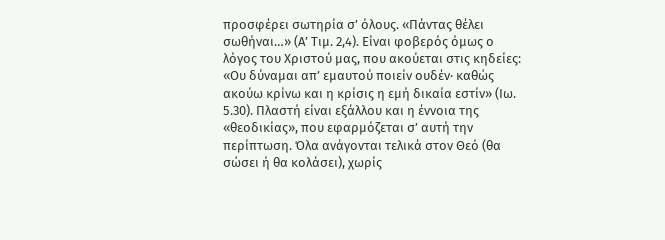προσφέρει σωτηρία σ’ όλους. «Πάντας θέλει σωθήναι…» (Α’ Τιμ. 2,4). Είναι φοβερός όμως ο λόγος του Χριστού μας, που ακούεται στις κηδείες: «Ου δύναμαι απ’ εμαυτού ποιείν ουδέν· καθώς ακούω κρίνω και η κρίσις η εμή δικαία εστίν» (Ιω. 5.30). Πλαστή είναι εξάλλου και η έννοια της «θεοδικίας», που εφαρμόζεται σ’ αυτή την περίπτωση. Όλα ανάγονται τελικά στον Θεό (θα σώσει ή θα κολάσει), χωρίς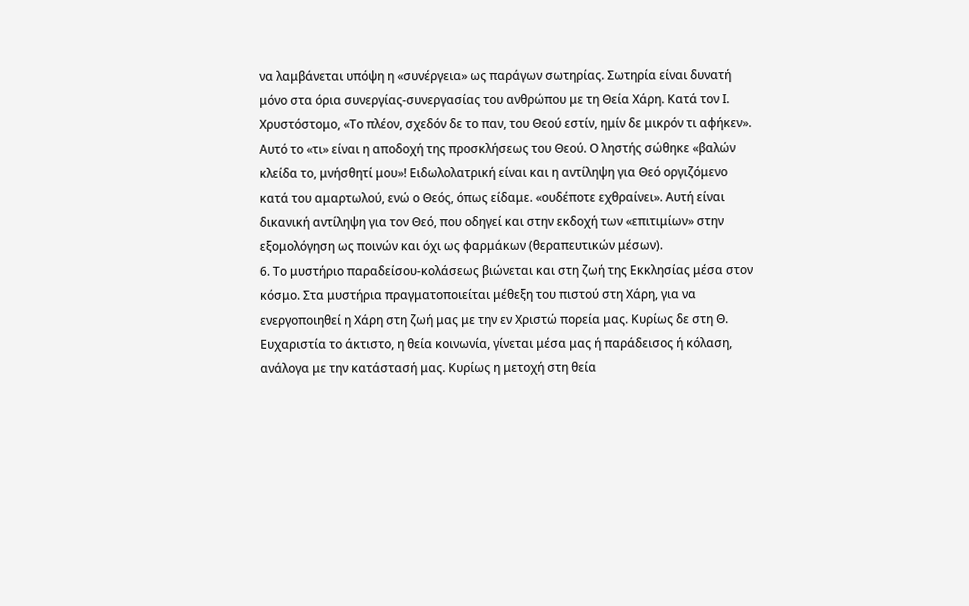να λαμβάνεται υπόψη η «συνέργεια» ως παράγων σωτηρίας. Σωτηρία είναι δυνατή μόνο στα όρια συνεργίας-συνεργασίας του ανθρώπου με τη Θεία Χάρη. Κατά τον Ι. Χρυστόστομο, «Το πλέον, σχεδόν δε το παν, του Θεού εστίν, ημίν δε μικρόν τι αφήκεν». Αυτό το «τι» είναι η αποδοχή της προσκλήσεως του Θεού. Ο ληστής σώθηκε «βαλών κλείδα το, μνήσθητί μου»! Ειδωλολατρική είναι και η αντίληψη για Θεό οργιζόμενο κατά του αμαρτωλού, ενώ ο Θεός, όπως είδαμε. «ουδέποτε εχθραίνει». Αυτή είναι δικανική αντίληψη για τον Θεό, που οδηγεί και στην εκδοχή των «επιτιμίων» στην εξομολόγηση ως ποινών και όχι ως φαρμάκων (θεραπευτικών μέσων).
6. Το μυστήριο παραδείσου-κολάσεως βιώνεται και στη ζωή της Εκκλησίας μέσα στον κόσμο. Στα μυστήρια πραγματοποιείται μέθεξη του πιστού στη Χάρη, για να ενεργοποιηθεί η Χάρη στη ζωή μας με την εν Χριστώ πορεία μας. Κυρίως δε στη Θ. Ευχαριστία το άκτιστο, η θεία κοινωνία, γίνεται μέσα μας ή παράδεισος ή κόλαση, ανάλογα με την κατάστασή μας. Κυρίως η μετοχή στη θεία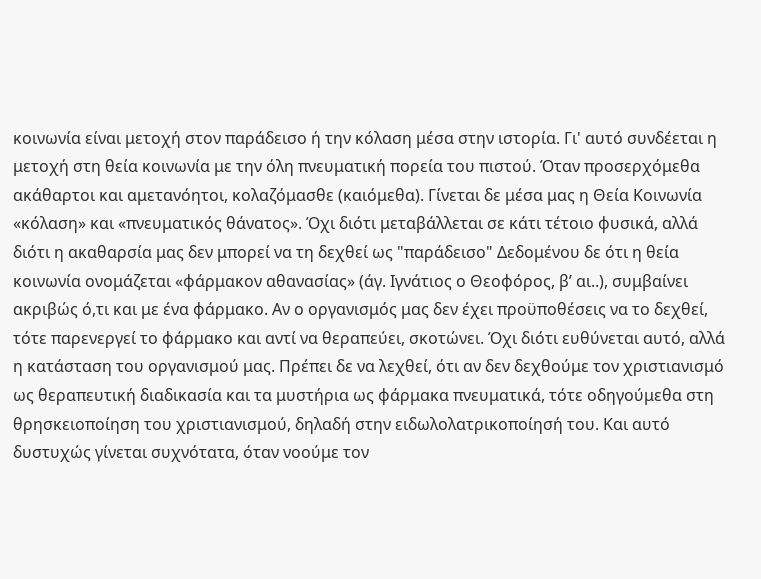κοινωνία είναι μετοχή στον παράδεισο ή την κόλαση μέσα στην ιστορία. Γι' αυτό συνδέεται η μετοχή στη θεία κοινωνία με την όλη πνευματική πορεία του πιστού. Όταν προσερχόμεθα ακάθαρτοι και αμετανόητοι, κολαζόμασθε (καιόμεθα). Γίνεται δε μέσα μας η Θεία Κοινωνία «κόλαση» και «πνευματικός θάνατος». Όχι διότι μεταβάλλεται σε κάτι τέτοιο φυσικά, αλλά διότι η ακαθαρσία μας δεν μπορεί να τη δεχθεί ως "παράδεισο" Δεδομένου δε ότι η θεία κοινωνία ονομάζεται «φάρμακον αθανασίας» (άγ. Ιγνάτιος ο Θεοφόρος, β’ αι..), συμβαίνει ακριβώς ό,τι και με ένα φάρμακο. Αν ο οργανισμός μας δεν έχει προϋποθέσεις να το δεχθεί, τότε παρενεργεί το φάρμακο και αντί να θεραπεύει, σκοτώνει. Όχι διότι ευθύνεται αυτό, αλλά η κατάσταση του οργανισμού μας. Πρέπει δε να λεχθεί, ότι αν δεν δεχθούμε τον χριστιανισμό ως θεραπευτική διαδικασία και τα μυστήρια ως φάρμακα πνευματικά, τότε οδηγούμεθα στη θρησκειοποίηση του χριστιανισμού, δηλαδή στην ειδωλολατρικοποίησή του. Και αυτό δυστυχώς γίνεται συχνότατα, όταν νοούμε τον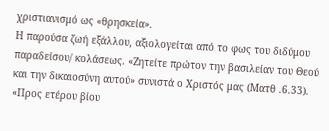χριστιανισμό ως «θρησκεία».
Η παρούσα ζωή εξάλλου, αξιολογείται από το φως του διδύμου παραδείσου/ κολάσεως. «Ζητείτε πρώτον την βασιλείαν του Θεού και την δικαιοσύνη αυτού» συνιστά ο Χριστός μας (Ματθ .6.33). «Προς ετέρου βίου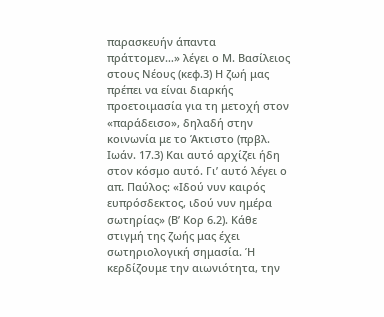παρασκευήν άπαντα πράττομεν…» λέγει ο Μ. Βασίλειος στους Νέους (κεφ.3) Η ζωή μας πρέπει να είναι διαρκής προετοιμασία για τη μετοχή στον «παράδεισο», δηλαδή στην κοινωνία με το Άκτιστο (πρβλ. Ιωάν. 17.3) Και αυτό αρχίζει ήδη στον κόσμο αυτό. Γι’ αυτό λέγει ο απ. Παύλος: «Ιδού νυν καιρός ευπρόσδεκτος, ιδού νυν ημέρα σωτηρίας» (Β’ Κορ 6.2). Κάθε στιγμή της ζωής μας έχει σωτηριολογική σημασία. Ή κερδίζουμε την αιωνιότητα, την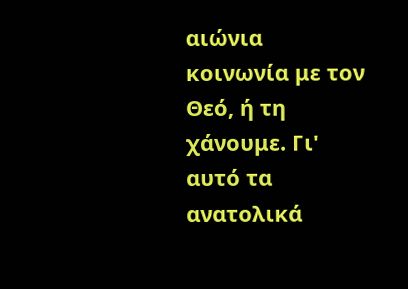αιώνια κοινωνία με τον Θεό, ή τη χάνουμε. Γι' αυτό τα ανατολικά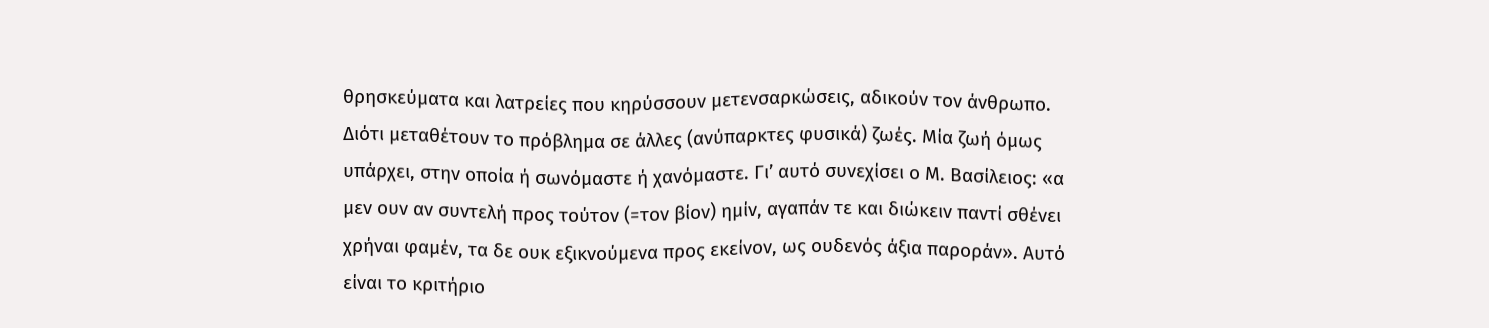θρησκεύματα και λατρείες που κηρύσσουν μετενσαρκώσεις, αδικούν τον άνθρωπο. Διότι μεταθέτουν το πρόβλημα σε άλλες (ανύπαρκτες φυσικά) ζωές. Μία ζωή όμως υπάρχει, στην οποία ή σωνόμαστε ή χανόμαστε. Γι’ αυτό συνεχίσει ο Μ. Βασίλειος: «α μεν ουν αν συντελή προς τούτον (=τον βίον) ημίν, αγαπάν τε και διώκειν παντί σθένει χρήναι φαμέν, τα δε ουκ εξικνούμενα προς εκείνον, ως ουδενός άξια παροράν». Αυτό είναι το κριτήριο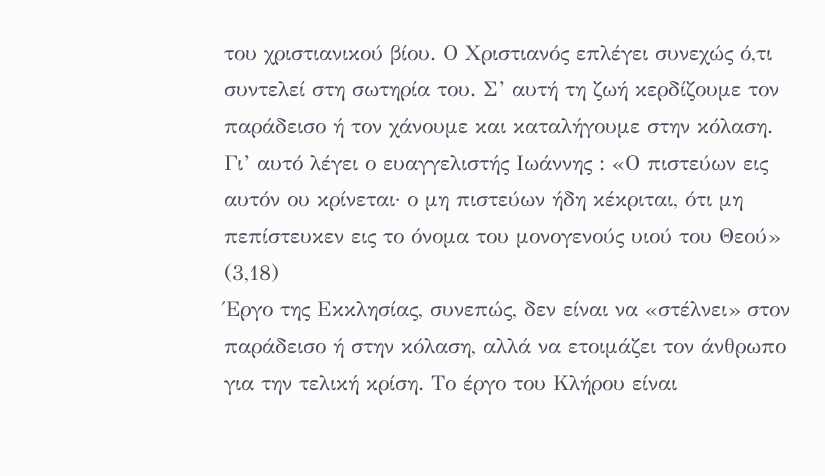του χριστιανικού βίου. Ο Χριστιανός επλέγει συνεχώς ό,τι συντελεί στη σωτηρία του. Σ’ αυτή τη ζωή κερδίζουμε τον παράδεισο ή τον χάνουμε και καταλήγουμε στην κόλαση. Γι’ αυτό λέγει ο ευαγγελιστής Ιωάννης : «Ο πιστεύων εις αυτόν ου κρίνεται· ο μη πιστεύων ήδη κέκριται, ότι μη πεπίστευκεν εις το όνομα του μονογενούς υιού του Θεού» (3,18)
Έργο της Εκκλησίας, συνεπώς, δεν είναι να «στέλνει» στον παράδεισο ή στην κόλαση, αλλά να ετοιμάζει τον άνθρωπο για την τελική κρίση. Το έργο του Κλήρου είναι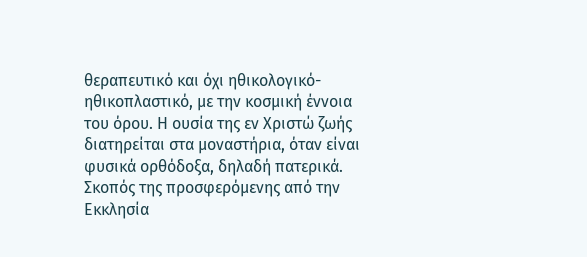θεραπευτικό και όχι ηθικολογικό-ηθικοπλαστικό, με την κοσμική έννοια του όρου. Η ουσία της εν Χριστώ ζωής διατηρείται στα μοναστήρια, όταν είναι φυσικά ορθόδοξα, δηλαδή πατερικά. Σκοπός της προσφερόμενης από την Εκκλησία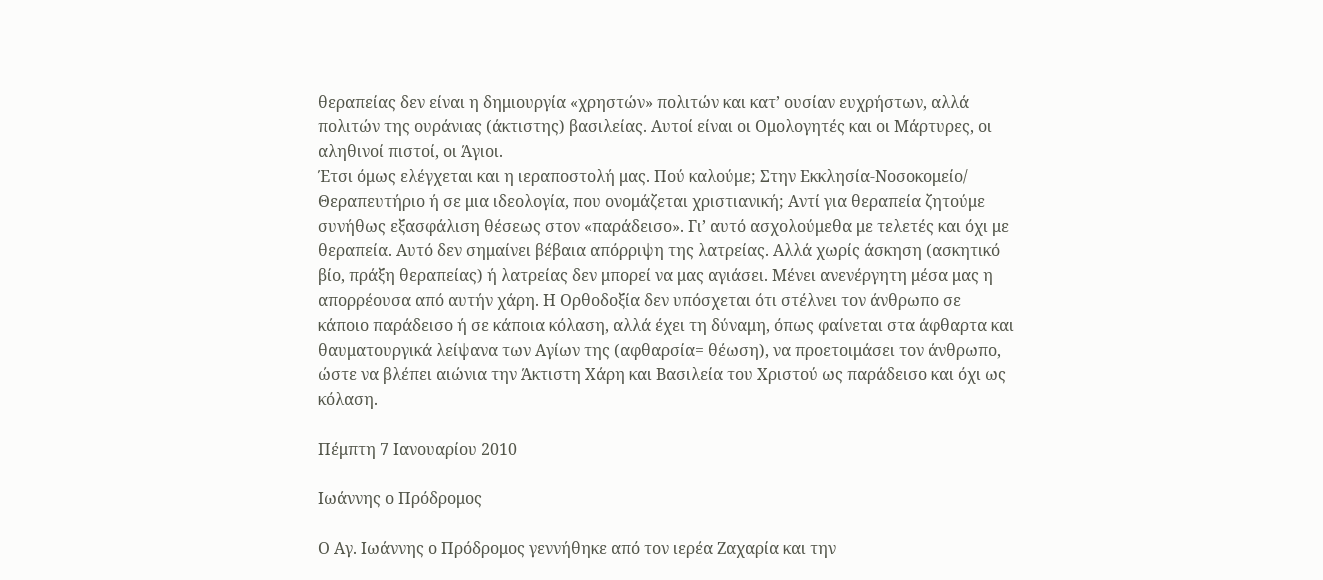θεραπείας δεν είναι η δημιουργία «χρηστών» πολιτών και κατ’ ουσίαν ευχρήστων, αλλά πολιτών της ουράνιας (άκτιστης) βασιλείας. Αυτοί είναι οι Ομολογητές και οι Μάρτυρες, οι αληθινοί πιστοί, οι Άγιοι.
Έτσι όμως ελέγχεται και η ιεραποστολή μας. Πού καλούμε; Στην Εκκλησία-Νοσοκομείο/ Θεραπευτήριο ή σε μια ιδεολογία, που ονομάζεται χριστιανική; Αντί για θεραπεία ζητούμε συνήθως εξασφάλιση θέσεως στον «παράδεισο». Γι’ αυτό ασχολούμεθα με τελετές και όχι με θεραπεία. Αυτό δεν σημαίνει βέβαια απόρριψη της λατρείας. Αλλά χωρίς άσκηση (ασκητικό βίο, πράξη θεραπείας) ή λατρείας δεν μπορεί να μας αγιάσει. Μένει ανενέργητη μέσα μας η απορρέουσα από αυτήν χάρη. Η Ορθοδοξία δεν υπόσχεται ότι στέλνει τον άνθρωπο σε κάποιο παράδεισο ή σε κάποια κόλαση, αλλά έχει τη δύναμη, όπως φαίνεται στα άφθαρτα και θαυματουργικά λείψανα των Αγίων της (αφθαρσία= θέωση), να προετοιμάσει τον άνθρωπο, ώστε να βλέπει αιώνια την Άκτιστη Χάρη και Βασιλεία του Χριστού ως παράδεισο και όχι ως κόλαση.

Πέμπτη 7 Ιανουαρίου 2010

Ιωάννης ο Πρόδρομος

Ο Αγ. Ιωάννης ο Πρόδρομος γεννήθηκε από τον ιερέα Ζαχαρία και την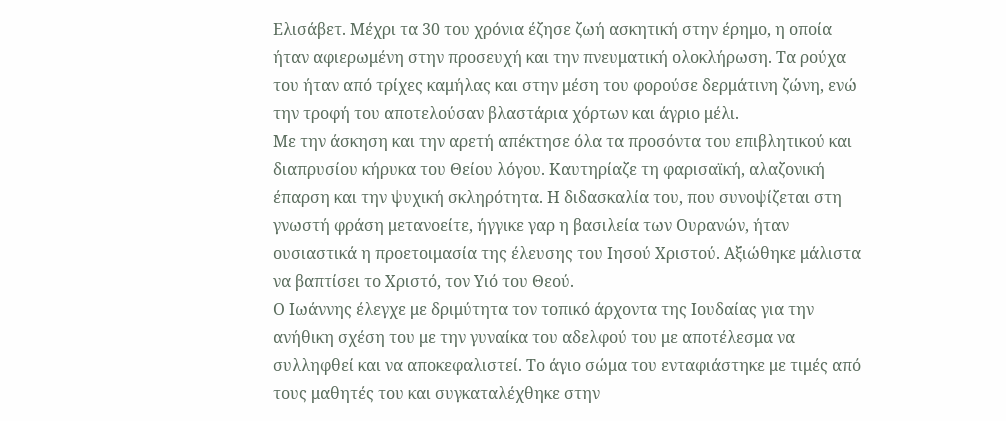Ελισάβετ. Μέχρι τα 30 του χρόνια έζησε ζωή ασκητική στην έρημο, η οποία ήταν αφιερωμένη στην προσευχή και την πνευματική ολοκλήρωση. Τα ρούχα του ήταν από τρίχες καμήλας και στην μέση του φορούσε δερμάτινη ζώνη, ενώ την τροφή του αποτελούσαν βλαστάρια χόρτων και άγριο μέλι.
Με την άσκηση και την αρετή απέκτησε όλα τα προσόντα του επιβλητικού και διαπρυσίου κήρυκα του Θείου λόγου. Καυτηρίαζε τη φαρισαϊκή, αλαζονική έπαρση και την ψυχική σκληρότητα. Η διδασκαλία του, που συνοψίζεται στη γνωστή φράση μετανοείτε, ήγγικε γαρ η βασιλεία των Ουρανών, ήταν ουσιαστικά η προετοιμασία της έλευσης του Ιησού Χριστού. Αξιώθηκε μάλιστα να βαπτίσει το Χριστό, τον Υιό του Θεού.
Ο Ιωάννης έλεγχε με δριμύτητα τον τοπικό άρχοντα της Ιουδαίας για την ανήθικη σχέση του με την γυναίκα του αδελφού του με αποτέλεσμα να συλληφθεί και να αποκεφαλιστεί. Το άγιο σώμα του ενταφιάστηκε με τιμές από τους μαθητές του και συγκαταλέχθηκε στην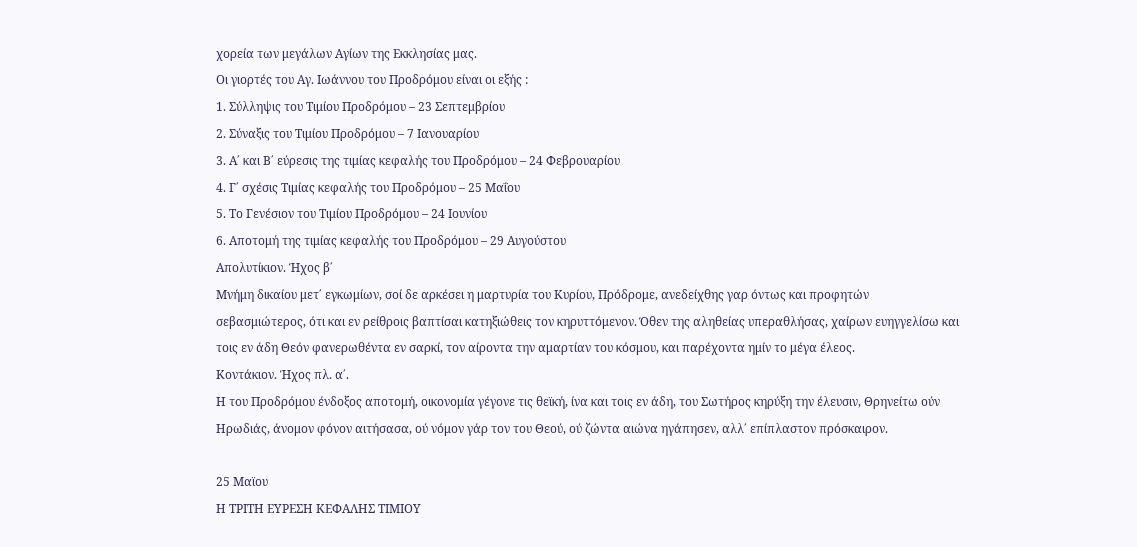χορεία των μεγάλων Αγίων της Εκκλησίας μας.
Οι γιορτές του Αγ. Ιωάννου του Προδρόμου είναι οι εξής :
1. Σύλληψις του Τιμίου Προδρόμου – 23 Σεπτεμβρίου
2. Σύναξις του Τιμίου Προδρόμου – 7 Ιανουαρίου
3. Α΄ και Β΄ εύρεσις της τιμίας κεφαλής του Προδρόμου – 24 Φεβρουαρίου
4. Γ΄ σχέσις Τιμίας κεφαλής του Προδρόμου – 25 Μαΐου
5. Το Γενέσιον του Τιμίου Προδρόμου – 24 Ιουνίου
6. Αποτομή της τιμίας κεφαλής του Προδρόμου – 29 Αυγούστου
Απολυτίκιον. Ήχος β΄
Μνήμη δικαίου μετ΄ εγκωμίων, σοί δε αρκέσει η μαρτυρία του Κυρίου, Πρόδρομε, ανεδείχθης γαρ όντως και προφητών σεβασμιώτερος, ότι και εν ρείθροις βαπτίσαι κατηξιώθεις τον κηρυττόμενον. Όθεν της αληθείας υπεραθλήσας, χαίρων ευηγγελίσω και τοις εν άδη Θεόν φανερωθέντα εν σαρκί, τον αίροντα την αμαρτίαν του κόσμου, και παρέχοντα ημίν το μέγα έλεος.
Κοντάκιον. Ήχος πλ. α΄.
Η του Προδρόμου ένδοξος αποτομή, οικονομία γέγονε τις θεϊκή, ίνα και τοις εν άδη, του Σωτήρος κηρύξη την έλευσιν, Θρηνείτω ούν Ηρωδιάς, άνομον φόνον αιτήσασα, ού νόμον γάρ τον του Θεού, ού ζώντα αιώνα ηγάπησεν, αλλ΄ επίπλαστον πρόσκαιρον.

25 Μαϊου
Η ΤΡΙΤΗ ΕΥΡΕΣΗ ΚΕΦΑΛΗΣ ΤΙΜΙΟΥ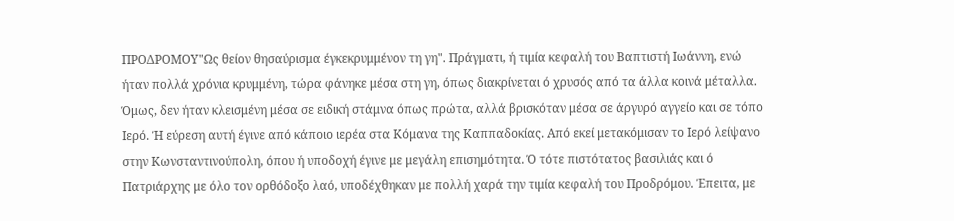ΠΡΟΔΡΟΜΟΥ"Ως θείον θησαύρισμα έγκεκρυμμένον τη γη". Πράγματι, ή τιμία κεφαλή του Βαπτιστή Ιωάννη, ενώ ήταν πολλά χρόνια κρυμμένη, τώρα φάνηκε μέσα στη γη, όπως διακρίνεται ό χρυσός από τα άλλα κοινά μέταλλα. Όμως, δεν ήταν κλεισμένη μέσα σε ειδική στάμνα όπως πρώτα, αλλά βρισκόταν μέσα σε άργυρό αγγείο και σε τόπο Ιερό. Ή εύρεση αυτή έγινε από κάποιο ιερέα στα Κόμανα της Καππαδοκίας. Από εκεί μετακόμισαν το Ιερό λείψανο στην Κωνσταντινούπολη, όπου ή υποδοχή έγινε με μεγάλη επισημότητα. Ό τότε πιστότατος βασιλιάς και ό Πατριάρχης με όλο τον ορθόδοξο λαό, υποδέχθηκαν με πολλή χαρά την τιμία κεφαλή του Προδρόμου. Έπειτα, με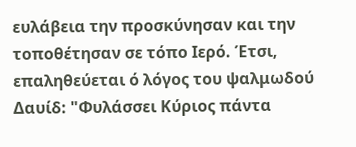ευλάβεια την προσκύνησαν και την τοποθέτησαν σε τόπο Ιερό. Έτσι, επαληθεύεται ό λόγος του ψαλμωδού Δαυίδ: "Φυλάσσει Κύριος πάντα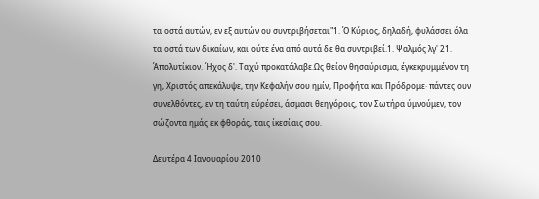τα οστά αυτών, εν εξ αυτών ου συντριβήσεται"1. Ό Κύριος, δηλαδή, φυλάσσει όλα τα οστά των δικαίων, και ούτε ένα από αυτά δε θα συντριβεί.1. Ψαλμός λγ' 21.
Άπολυτίκιον. Ήχος δ'. Ταχύ προκατάλαβε.Ως θείον θησαύρισμα, έγκεκρυμμένον τη γη, Χριστός απεκάλυψε, την Κεφαλήν σου ημίν, Προφήτα και Πρόδρομε· πάντες ουν συνελθόντες, εν τη ταύτη εύρέσει, άσμασι θεηγόροις, τον Σωτήρα ύμνούμεν, τον σώζοντα ημάς εκ φθοράς, ταις ίκεσίαις σου.

Δευτέρα 4 Ιανουαρίου 2010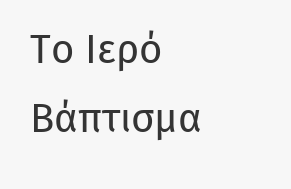Το Ιερό Βάπτισμα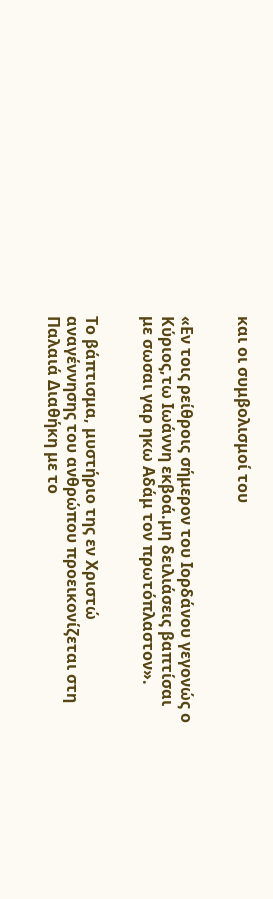και οι συμβολισμοί του


«Εν τοις ρείθροις σήμερον του Ιορδάνου γεγονώς ο Κύριος,τω Ιωάννη εκβοά.μη δειλιάσεις βαπτίσαι με σωσαι γαρ ηκω Αδάμ τον πρωτόπλαστον».


Το βάπτισμα, μυστήριο της εν Χριστώ αναγέννησης του ανθρώπου προεικονίζεται στη Παλαιά Διαθήκη με το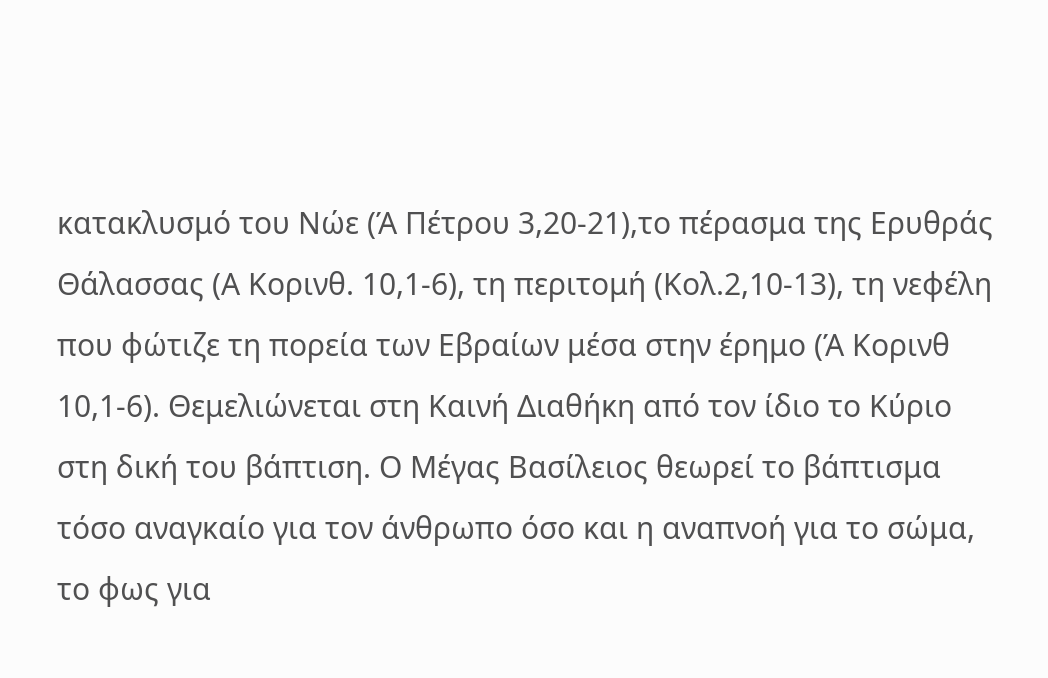κατακλυσμό του Νώε (Ά Πέτρου 3,20-21),το πέρασμα της Ερυθράς Θάλασσας (Α Κορινθ. 10,1-6), τη περιτομή (Κολ.2,10-13), τη νεφέλη που φώτιζε τη πορεία των Εβραίων μέσα στην έρημο (Ά Κορινθ 10,1-6). Θεμελιώνεται στη Καινή Διαθήκη από τον ίδιο το Κύριο στη δική του βάπτιση. Ο Μέγας Βασίλειος θεωρεί το βάπτισμα τόσο αναγκαίο για τον άνθρωπο όσο και η αναπνοή για το σώμα, το φως για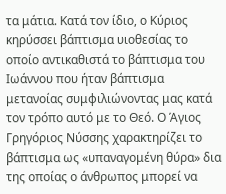τα μάτια. Κατά τον ίδιο, ο Κύριος κηρύσσει βάπτισμα υιοθεσίας το οποίο αντικαθιστά το βάπτισμα του Ιωάννου που ήταν βάπτισμα μετανοίας συμφιλιώνοντας μας κατά τον τρόπο αυτό με το Θεό. Ο Άγιος Γρηγόριος Νύσσης χαρακτηρίζει το βάπτισμα ως «υπαναγομένη θύρα» δια της οποίας ο άνθρωπος μπορεί να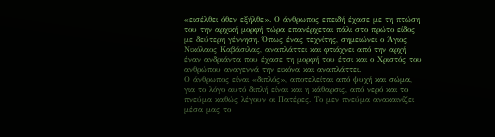«εισέλθει όθεν εξήλθε». Ο άνθρωπος επειδή έχασε με τη πτώση του την αρχική μορφή τώρα επανέρχεται πάλι στο πρώτο είδος με δεύτερη γέννηση. Όπως ένας τεχνίτης, σημειώνει ο Άγιος Νικόλαος Καβάσιλας, αναπλάττει και φτιάχνει από την αρχή έναν ανδριάντα που έχασε τη μορφή του έτσι και ο Χριστός του ανθρώπου αναγεννά την εικόνα και αναπλάττει.
Ο άνθρωπος είναι «διπλός», αποτελείται από ψυχή και σώμα, για το λόγο αυτό διπλή είναι και η κάθαρσις, από νερό και το πνεύμα καθώς λέγουν οι Πατέρες. Το μεν πνεύμα ανακαινίζει μέσα μας το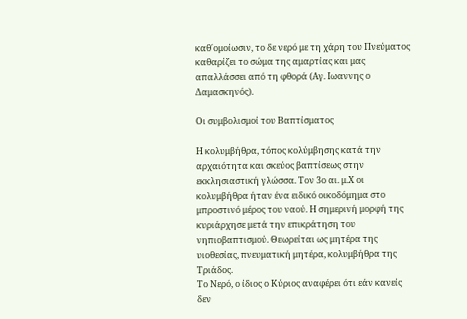καθ΄ομοίωσιν, το δε νερό με τη χάρη του Πνεύματος καθαρίζει το σώμα της αμαρτίας και μας απαλλάσσει από τη φθορά (Αγ. Ιωαννης ο Δαμασκηνός).

Οι συμβολισμοί του Βαπτίσματος

Η κολυμβήθρα, τόπος κολύμβησης κατά την αρχαιότητα και σκεύος βαπτίσεως στην εκκλησιαστική γλώσσα. Τον 3ο αι. μ.Χ οι κολυμβήθρα ήταν ένα ειδικό οικοδόμημα στο μπροστινό μέρος του ναού. Η σημερινή μορφή της κυριάρχησε μετά την επικράτηση του νηπιοβαπτισμού. Θεωρείται ως μητέρα της υιοθεσίας, πνευματική μητέρα, κολυμβήθρα της Τριάδος.
Το Νερό, ο ίδιος ο Κύριος αναφέρει ότι εάν κανείς δεν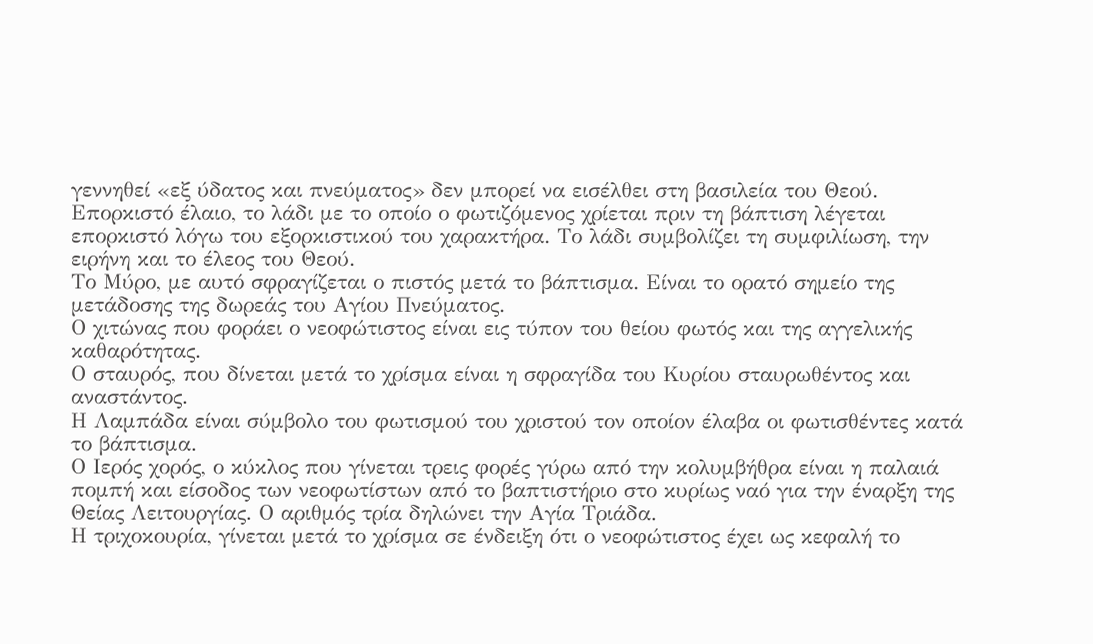γεννηθεί «εξ ύδατος και πνεύματος» δεν μπορεί να εισέλθει στη βασιλεία του Θεού.
Επορκιστό έλαιο, το λάδι με το οποίο ο φωτιζόμενος χρίεται πριν τη βάπτιση λέγεται επορκιστό λόγω του εξορκιστικού του χαρακτήρα. Το λάδι συμβολίζει τη συμφιλίωση, την ειρήνη και το έλεος του Θεού.
Το Μύρο, με αυτό σφραγίζεται ο πιστός μετά το βάπτισμα. Είναι το ορατό σημείο της μετάδοσης της δωρεάς του Αγίου Πνεύματος.
Ο χιτώνας που φοράει ο νεοφώτιστος είναι εις τύπον του θείου φωτός και της αγγελικής καθαρότητας.
Ο σταυρός, που δίνεται μετά το χρίσμα είναι η σφραγίδα του Κυρίου σταυρωθέντος και αναστάντος.
Η Λαμπάδα είναι σύμβολο του φωτισμού του χριστού τον οποίον έλαβα οι φωτισθέντες κατά το βάπτισμα.
Ο Ιερός χορός, ο κύκλος που γίνεται τρεις φορές γύρω από την κολυμβήθρα είναι η παλαιά πομπή και είσοδος των νεοφωτίστων από το βαπτιστήριο στο κυρίως ναό για την έναρξη της Θείας Λειτουργίας. Ο αριθμός τρία δηλώνει την Αγία Τριάδα.
Η τριχοκουρία, γίνεται μετά το χρίσμα σε ένδειξη ότι ο νεοφώτιστος έχει ως κεφαλή το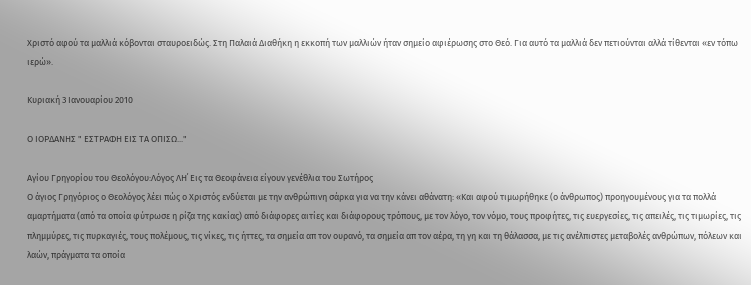Χριστό αφού τα μαλλιά κόβονται σταυροειδώς. Στη Παλαιά Διαθήκη η εκκοπή των μαλλιών ήταν σημείο αφιέρωσης στο Θεό. Για αυτό τα μαλλιά δεν πετιούνται αλλά τίθενται «εν τόπω ιερώ».

Κυριακή 3 Ιανουαρίου 2010

Ο ΙΟΡΔΑΝΗΣ " ΕΣΤΡΑΦΗ ΕΙΣ ΤΑ ΟΠΙΣΩ..."

Αγίου Γρηγορίου του Θεολόγου:Λόγος ΛΗ΄ Εις τα Θεοφάνεια είγουν γενέθλια του Σωτήρος
Ο άγιος Γρηγόριος ο Θεολόγος λέει πώς ο Χριστός ενδύεται με την ανθρώπινη σάρκα για να την κάνει αθάνατη: «Και αφού τιμωρήθηκε (ο άνθρωπος) προηγουμένους για τα πολλά αμαρτήματα (από τα οποία φύτρωσε η ρίζα της κακίας) από διάφορες αιτίες και διάφορους τρόπους, με τον λόγο, τον νόμο, τους προφήτες, τις ευεργεσίες, τις απειλές, τις τιμωρίες, τις πλημμύρες, τις πυρκαγιές, τους πολέμους, τις νίκες, τις ήττες, τα σημεία απ τον ουρανό, τα σημεία απ τον αέρα, τη γη και τη θάλασσα, με τις ανέλπιστες μεταβολές ανθρώπων, πόλεων και λαών, πράγματα τα οποία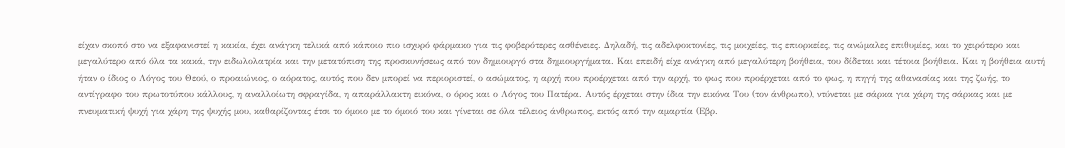είχαν σκοπό στο να εξαφανιστεί η κακία, έχει ανάγκη τελικά από κάποιο πιο ισχυρό φάρμακο για τις φοβερότερες ασθένειες. Δηλαδή, τις αδελφοκτονίες, τις μοιχείες, τις επιορκείες, τις ανώμαλες επιθυμίες, και το χειρότερο και μεγαλύτερο από όλα τα κακά, την ειδωλολατρία και την μετατόπιση της προσκυνήσεως από τον δημιουργό στα δημιουργήματα. Και επειδή είχε ανάγκη από μεγαλύτερη βοήθεια, του δίδεται και τέτοια βοήθεια. Και η βοήθεια αυτή ήταν ο ίδιος ο Λόγος του Θεού, ο προαιώνιος, ο αόρατος, αυτός που δεν μπορεί να περιοριστεί, ο ασώματος, η αρχή που προέρχεται από την αρχή, το φως που προέρχεται από το φως, η πηγή της αθανασίας και της ζωής, το αντίγραφο του πρωτοτύπου κάλλους, η αναλλοίωτη σφραγίδα, η απαράλλακτη εικόνα, ο όρος και ο Λόγος του Πατέρα. Αυτός έρχεται στην ίδια την εικόνα Του (τον άνθρωπο), ντύνεται με σάρκα για χάρη της σάρκας και με πνευματική ψυχή για χάρη της ψυχής μου, καθαρίζοντας έτσι το όμοιο με το όμοιό του και γίνεται σε όλα τέλειος άνθρωπος, εκτός από την αμαρτία (Εβρ.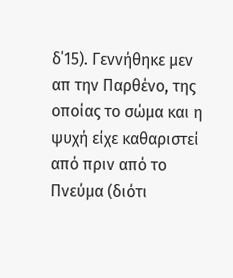δ΄15). Γεννήθηκε μεν απ την Παρθένο, της οποίας το σώμα και η ψυχή είχε καθαριστεί από πριν από το Πνεύμα (διότι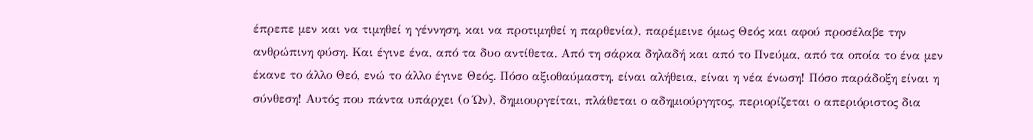έπρεπε μεν και να τιμηθεί η γέννηση, και να προτιμηθεί η παρθενία), παρέμεινε όμως Θεός και αφού προσέλαβε την ανθρώπινη φύση. Και έγινε ένα, από τα δυο αντίθετα. Από τη σάρκα δηλαδή και από το Πνεύμα, από τα οποία το ένα μεν έκανε το άλλο Θεό, ενώ το άλλο έγινε Θεός. Πόσο αξιοθαύμαστη, είναι αλήθεια, είναι η νέα ένωση! Πόσο παράδοξη είναι η σύνθεση! Αυτός που πάντα υπάρχει (ο Ών), δημιουργείται, πλάθεται ο αδημιούργητος, περιορίζεται ο απεριόριστος δια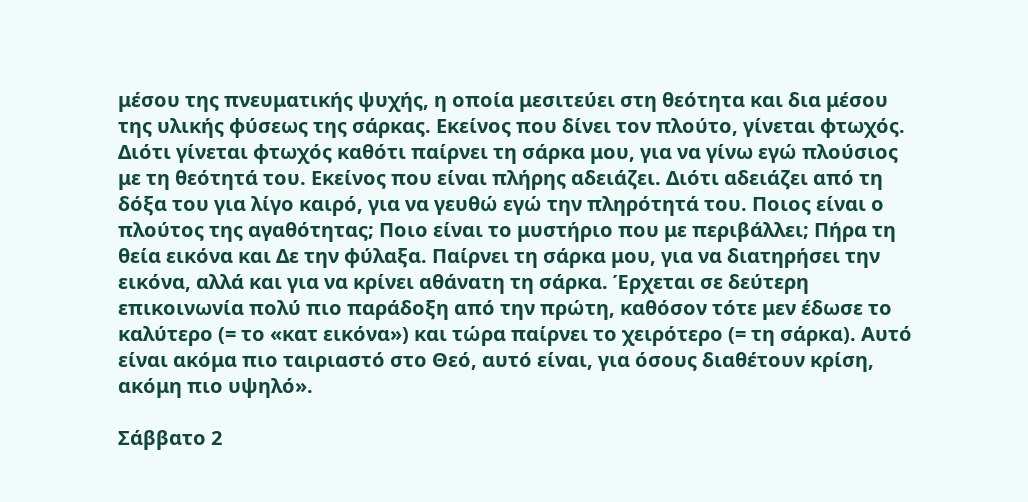μέσου της πνευματικής ψυχής, η οποία μεσιτεύει στη θεότητα και δια μέσου της υλικής φύσεως της σάρκας. Εκείνος που δίνει τον πλούτο, γίνεται φτωχός. Διότι γίνεται φτωχός καθότι παίρνει τη σάρκα μου, για να γίνω εγώ πλούσιος με τη θεότητά του. Εκείνος που είναι πλήρης αδειάζει. Διότι αδειάζει από τη δόξα του για λίγο καιρό, για να γευθώ εγώ την πληρότητά του. Ποιος είναι ο πλούτος της αγαθότητας; Ποιο είναι το μυστήριο που με περιβάλλει; Πήρα τη θεία εικόνα και Δε την φύλαξα. Παίρνει τη σάρκα μου, για να διατηρήσει την εικόνα, αλλά και για να κρίνει αθάνατη τη σάρκα. Έρχεται σε δεύτερη επικοινωνία πολύ πιο παράδοξη από την πρώτη, καθόσον τότε μεν έδωσε το καλύτερο (= το «κατ εικόνα») και τώρα παίρνει το χειρότερο (= τη σάρκα). Αυτό είναι ακόμα πιο ταιριαστό στο Θεό, αυτό είναι, για όσους διαθέτουν κρίση, ακόμη πιο υψηλό».

Σάββατο 2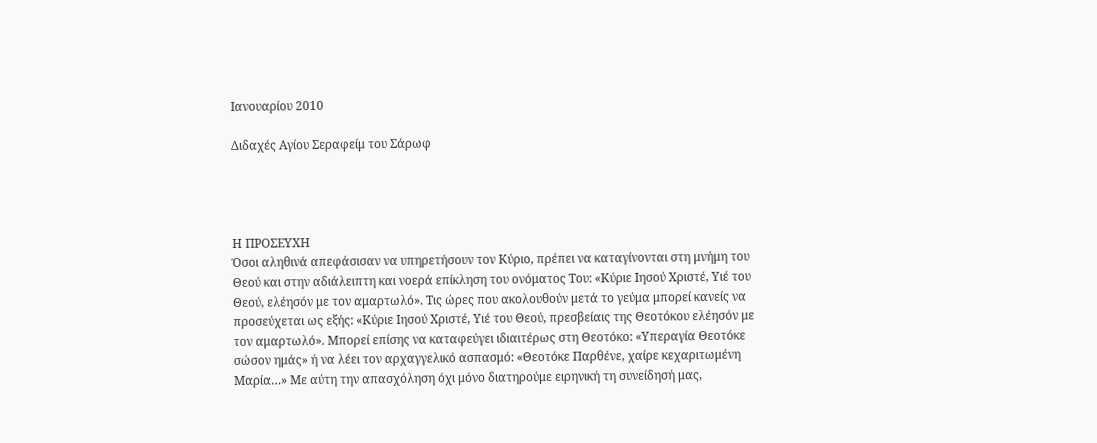Ιανουαρίου 2010

Διδαχές Αγίου Σεραφείμ του Σάρωφ




Η ΠΡΟΣΕΥΧΗ
Όσοι αληθινά απεφάσισαν να υπηρετήσουν τον Κύριο, πρέπει να καταγίνονται στη μνήμη του Θεού και στην αδιάλειπτη και νοερά επίκληση του ονόματος Του: «Κύριε Ιησού Χριστέ, Υιέ του Θεού, ελέησόν με τον αμαρτωλό». Τις ώρες που ακολουθούν μετά το γεύμα μπορεί κανείς να προσεύχεται ως εξής: «Κύριε Ιησού Χριστέ, Υιέ του Θεού, πρεσβείαις της Θεοτόκου ελέησόν με τον αμαρτωλό». Μπορεί επίσης να καταφεύγει ιδιαιτέρως στη Θεοτόκο: «Υπεραγία Θεοτόκε σώσον ημάς» ή να λέει τον αρχαγγελικό ασπασμό: «Θεοτόκε Παρθένε, χαίρε κεχαριτωμένη Μαρία…» Με αύτη την απασχόληση όχι μόνο διατηρούμε ειρηνική τη συνείδησή μας,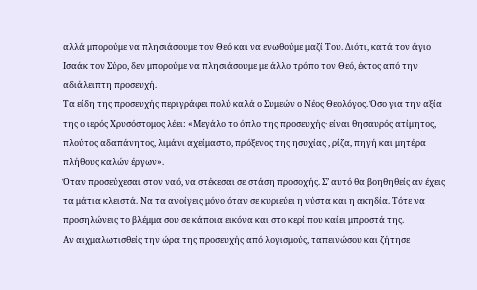αλλά μπορούμε να πλησιάσουμε τον Θεό και να ενωθούμε μαζί Του. Διότι, κατά τον άγιο Ισαάκ τον Σύρο, δεν μπορούμε να πλησιάσουμε με άλλο τρόπο τον Θεό, έκτος από την αδιάλειπτη προσευχή.
Τα είδη της προσευχής περιγράφει πολύ καλά ο Συμεών ο Νέος Θεολόγος. Όσο για την αξία της ο ιερός Χρυσόστομος λέει: «Μεγάλο το όπλο της προσευχής· είναι θησαυρός ατίμητος, πλούτος αδαπάνητος, λιμάνι αχείμαστο, πρόξενος της ησυχίας , ρίζα, πηγή και μητέρα πλήθους καλών έργων».
Όταν προσεύχεσαι στον ναό, να στέκεσαι σε στάση προσοχής. Σ’ αυτό θα βοηθηθείς αν έχεις τα μάτια κλειστά. Να τα ανοίγεις μόνο όταν σε κυριεύει η νύστα και η ακηδία. Τότε να προσηλώνεις το βλέμμα σου σε κάποια εικόνα και στο κερί που καίει μπροστά της.
Αν αιχμαλωτισθείς την ώρα της προσευχής από λογισμούς, ταπεινώσου και ζήτησε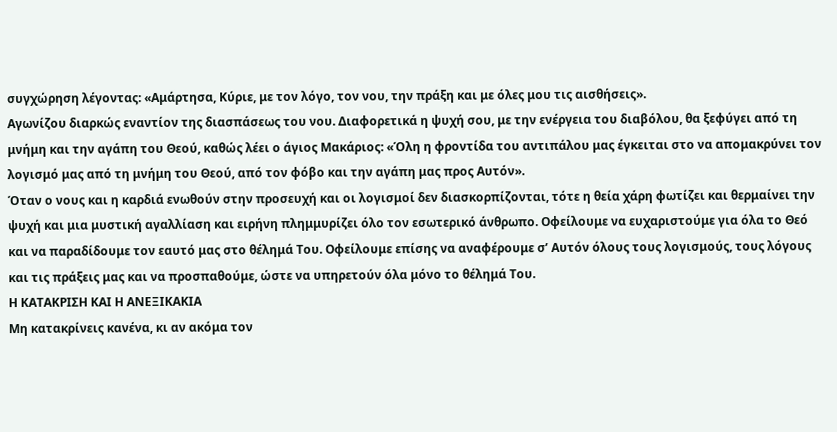συγχώρηση λέγοντας: «Αμάρτησα, Κύριε, με τον λόγο, τον νου, την πράξη και με όλες μου τις αισθήσεις».
Αγωνίζου διαρκώς εναντίον της διασπάσεως του νου. Διαφορετικά η ψυχή σου, με την ενέργεια του διαβόλου, θα ξεφύγει από τη μνήμη και την αγάπη του Θεού, καθώς λέει ο άγιος Μακάριος: «Όλη η φροντίδα του αντιπάλου μας έγκειται στο να απομακρύνει τον λογισμό μας από τη μνήμη του Θεού, από τον φόβο και την αγάπη μας προς Αυτόν».
Όταν ο νους και η καρδιά ενωθούν στην προσευχή και οι λογισμοί δεν διασκορπίζονται, τότε η θεία χάρη φωτίζει και θερμαίνει την ψυχή και μια μυστική αγαλλίαση και ειρήνη πλημμυρίζει όλο τον εσωτερικό άνθρωπο. Οφείλουμε να ευχαριστούμε για όλα το Θεό και να παραδίδουμε τον εαυτό μας στο θέλημά Του. Οφείλουμε επίσης να αναφέρουμε σ’ Αυτόν όλους τους λογισμούς, τους λόγους και τις πράξεις μας και να προσπαθούμε, ώστε να υπηρετούν όλα μόνο το θέλημά Του.
Η ΚΑΤΑΚΡΙΣΗ ΚΑΙ Η ΑΝΕΞΙΚΑΚΙΑ
Μη κατακρίνεις κανένα, κι αν ακόμα τον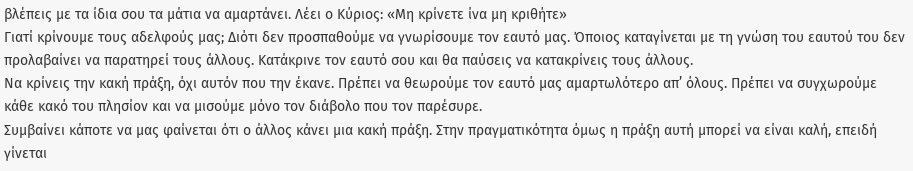βλέπεις με τα ίδια σου τα μάτια να αμαρτάνει. Λέει ο Κύριος: «Μη κρίνετε ίνα μη κριθήτε»
Γιατί κρίνουμε τους αδελφούς μας; Διότι δεν προσπαθούμε να γνωρίσουμε τον εαυτό μας. Όποιος καταγίνεται με τη γνώση του εαυτού του δεν προλαβαίνει να παρατηρεί τους άλλους. Κατάκρινε τον εαυτό σου και θα παύσεις να κατακρίνεις τους άλλους.
Να κρίνεις την κακή πράξη, όχι αυτόν που την έκανε. Πρέπει να θεωρούμε τον εαυτό μας αμαρτωλότερο απ’ όλους. Πρέπει να συγχωρούμε κάθε κακό του πλησίον και να μισούμε μόνο τον διάβολο που τον παρέσυρε.
Συμβαίνει κάποτε να μας φαίνεται ότι ο άλλος κάνει μια κακή πράξη. Στην πραγματικότητα όμως η πράξη αυτή μπορεί να είναι καλή, επειδή γίνεται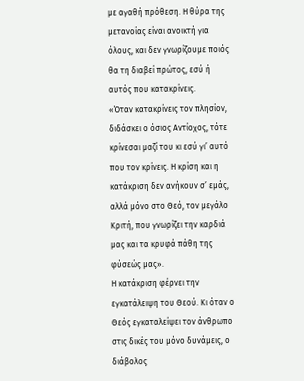με αγαθή πρόθεση. Η θύρα της μετανοίας είναι ανοικτή για όλους, και δεν γνωρίζουμε ποιός θα τη διαβεί πρώτος, εσύ ή αυτός που κατακρίνεις.
«Όταν κατακρίνεις τον πλησίον, διδάσκει ο όσιος Αντίοχος, τότε κρίνεσαι μαζί του κι εσύ γι’ αυτό που τον κρίνεις. Η κρίση και η κατάκριση δεν ανήκουν σ’ εμάς, αλλά μόνο στο Θεό, τον μεγάλο Κριτή, που γνωρίζει την καρδιά μας και τα κρυφά πάθη της φύσεώς μας».
Η κατάκριση φέρνει την εγκατάλειψη του Θεού. Κι όταν ο Θεός εγκαταλείψει τον άνθρωπο στις δικές του μόνο δυνάμεις, ο διάβολος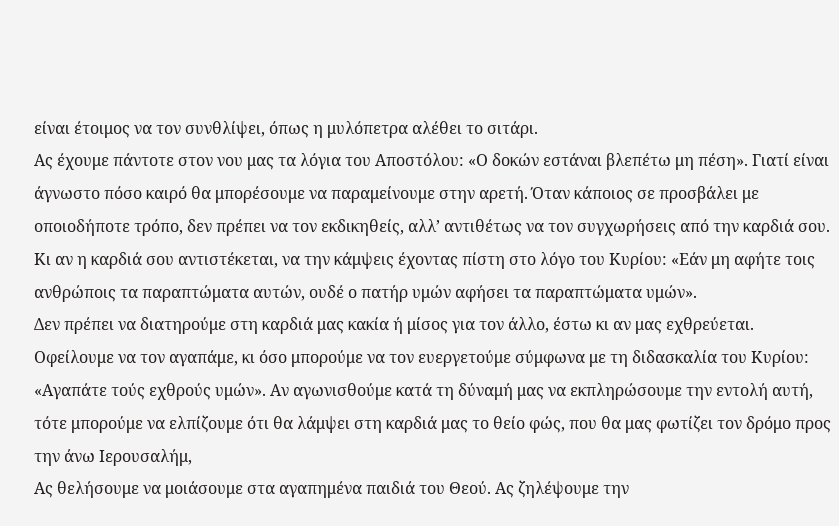είναι έτοιμος να τον συνθλίψει, όπως η μυλόπετρα αλέθει το σιτάρι.
Ας έχουμε πάντοτε στον νου μας τα λόγια του Αποστόλου: «Ο δοκών εστάναι βλεπέτω μη πέση». Γιατί είναι άγνωστο πόσο καιρό θα μπορέσουμε να παραμείνουμε στην αρετή. Όταν κάποιος σε προσβάλει με οποιοδήποτε τρόπο, δεν πρέπει να τον εκδικηθείς, αλλ’ αντιθέτως να τον συγχωρήσεις από την καρδιά σου. Κι αν η καρδιά σου αντιστέκεται, να την κάμψεις έχοντας πίστη στο λόγο του Κυρίου: «Εάν μη αφήτε τοις ανθρώποις τα παραπτώματα αυτών, ουδέ ο πατήρ υμών αφήσει τα παραπτώματα υμών».
Δεν πρέπει να διατηρούμε στη καρδιά μας κακία ή μίσος για τον άλλο, έστω κι αν μας εχθρεύεται. Οφείλουμε να τον αγαπάμε, κι όσο μπορούμε να τον ευεργετούμε σύμφωνα με τη διδασκαλία του Κυρίου: «Αγαπάτε τούς εχθρούς υμών». Αν αγωνισθούμε κατά τη δύναμή μας να εκπληρώσουμε την εντολή αυτή, τότε μπορούμε να ελπίζουμε ότι θα λάμψει στη καρδιά μας το θείο φώς, που θα μας φωτίζει τον δρόμο προς την άνω Ιερουσαλήμ,
Ας θελήσουμε να μοιάσουμε στα αγαπημένα παιδιά του Θεού. Ας ζηλέψουμε την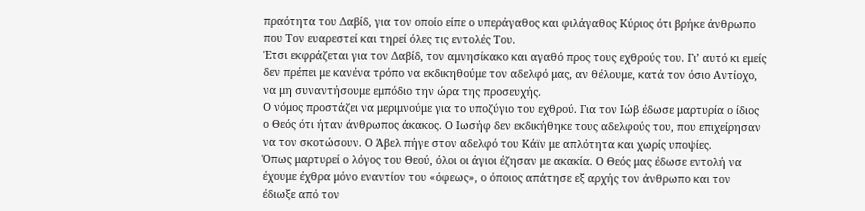πραότητα του Δαβίδ, για τον οποίο είπε ο υπεράγαθος και φιλάγαθος Κύριος ότι βρήκε άνθρωπο που Τον ευαρεστεί και τηρεί όλες τις εντολές Του.
Έτσι εκφράζεται για τον Δαβίδ, τον αμνησίκακο και αγαθό προς τους εχθρούς του. Γι’ αυτό κι εμείς δεν πρέπει με κανένα τρόπο να εκδικηθούμε τον αδελφό μας, αν θέλουμε, κατά τον όσιο Αντίοχο, να μη συναντήσουμε εμπόδιο την ώρα της προσευχής.
Ο νόμος προστάζει να μεριμνούμε για το υποζύγιο του εχθρού. Για τον Ιώβ έδωσε μαρτυρία ο ίδιος ο Θεός ότι ήταν άνθρωπος άκακος. Ο Ιωσήφ δεν εκδικήθηκε τους αδελφούς του, που επιχείρησαν να τον σκοτώσουν. Ο Άβελ πήγε στον αδελφό του Κάϊν με απλότητα και χωρίς υποψίες.
Όπως μαρτυρεί ο λόγος του Θεού, όλοι οι άγιοι έζησαν με ακακία. Ο Θεός μας έδωσε εντολή να έχουμε έχθρα μόνο εναντίον του «όφεως», ο όποιος απάτησε εξ αρχής τον άνθρωπο και τον έδιωξε από τον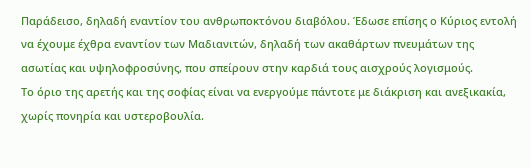Παράδεισο, δηλαδή εναντίον του ανθρωποκτόνου διαβόλου. Έδωσε επίσης ο Κύριος εντολή να έχουμε έχθρα εναντίον των Μαδιανιτών, δηλαδή των ακαθάρτων πνευμάτων της ασωτίας και υψηλοφροσύνης, που σπείρουν στην καρδιά τους αισχρούς λογισμούς.
Το όριο της αρετής και της σοφίας είναι να ενεργούμε πάντοτε με διάκριση και ανεξικακία, χωρίς πονηρία και υστεροβουλία.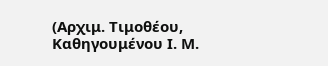(Αρχιμ. Τιμοθέου, Καθηγουμένου Ι. Μ.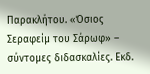Παρακλήτου. «Όσιος Σεραφείμ του Σάρωφ» – σύντομες διδασκαλίες. Εκδ.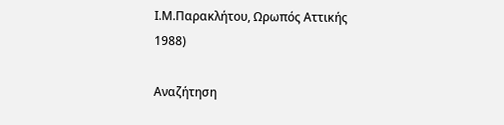Ι.Μ.Παρακλήτου, Ωρωπός Αττικής 1988)

Αναζήτηση